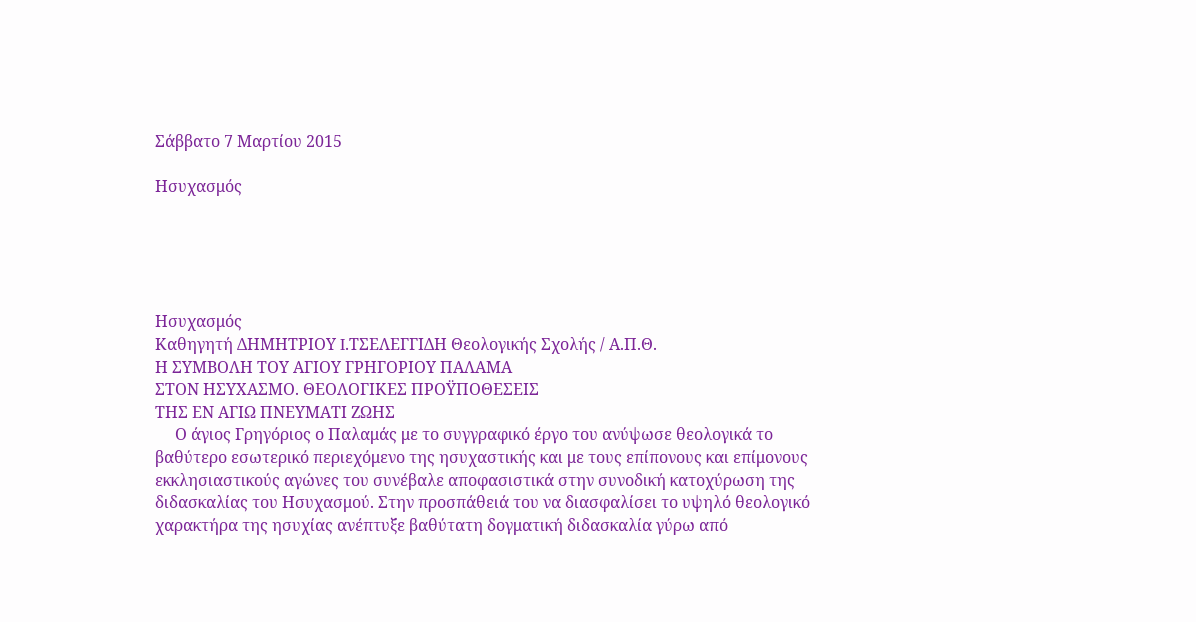Σάββατο 7 Μαρτίου 2015

Ησυχασμός





Ησυχασμός
Καθηγητή ΔΗΜΗΤΡΙΟΥ I.ΤΣΕΛΕΓΓΙΔΗ Θεολογικής Σχολής / Α.Π.Θ.
Η ΣΥΜΒΟΛΗ ΤΟΥ ΑΓΙΟΥ ΓΡΗΓΟΡΙΟΥ ΠΑΛΑΜΑ
ΣΤΟΝ ΗΣΥΧΑΣΜΟ. ΘΕΟΛΟΓΙΚΕΣ ΠΡΟΫΠΟΘΕΣΕΙΣ
ΤΗΣ ΕΝ ΑΓΙΩ ΠΝΕΥΜΑΤΙ ΖΩΗΣ
     Ο άγιος Γρηγόριος ο Παλαμάς με το συγγραφικό έργο του ανύψωσε θεολογικά το βαθύτερο εσωτερικό περιεχόμενο της ησυχαστικής και με τους επίπονους και επίμονους εκκλησιαστικούς αγώνες του συνέβαλε αποφασιστικά στην συνοδική κατοχύρωση της διδασκαλίας του Ησυχασμού. Στην προσπάθειά του να διασφαλίσει το υψηλό θεολογικό χαρακτήρα της ησυχίας ανέπτυξε βαθύτατη δογματική διδασκαλία γύρω από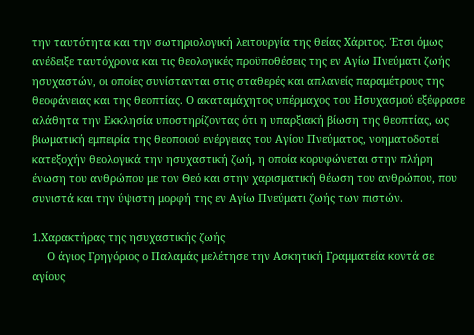την ταυτότητα και την σωτηριολογική λειτουργία της θείας Χάριτος. Έτσι όμως ανέδειξε ταυτόχρονα και τις θεολογικές προϋποθέσεις της εν Αγίω Πνεύματι ζωής ησυχαστών, οι οποίες συνίστανται στις σταθερές και απλανείς παραμέτρους της θεοφάνειας και της θεοπτίας. Ο ακαταμάχητος υπέρμαχος του Ησυχασμού εξέφρασε αλάθητα την Εκκλησία υποστηρίζοντας ότι η υπαρξιακή βίωση της θεοπτίας, ως βιωματική εμπειρία της θεοποιού ενέργειας του Αγίου Πνεύματος, νοηματοδοτεί κατεξοχήν θεολογικά την ησυχαστική ζωή, η οποία κορυφώνεται στην πλήρη ένωση του ανθρώπου με τον Θεό και στην χαρισματική θέωση του ανθρώπου, που συνιστά και την ύψιστη μορφή της εν Αγίω Πνεύματι ζωής των πιστών.

1.Χαρακτήρας της ησυχαστικής ζωής
     Ο άγιος Γρηγόριος ο Παλαμάς μελέτησε την Ασκητική Γραμματεία κοντά σε αγίους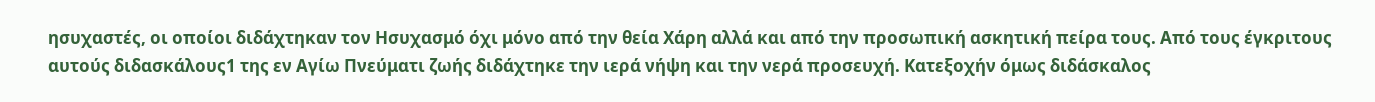ησυχαστές, οι οποίοι διδάχτηκαν τον Ησυχασμό όχι μόνο από την θεία Χάρη αλλά και από την προσωπική ασκητική πείρα τους. Από τους έγκριτους αυτούς διδασκάλους1 της εν Αγίω Πνεύματι ζωής διδάχτηκε την ιερά νήψη και την νερά προσευχή. Κατεξοχήν όμως διδάσκαλος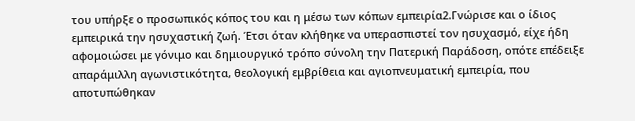του υπήρξε ο προσωπικός κόπος του και η μέσω των κόπων εμπειρία2.Γνώρισε και ο ίδιος εμπειρικά την ησυχαστική ζωή. Έτσι όταν κλήθηκε να υπερασπιστεί τον ησυχασμό, είχε ήδη αφομοιώσει με γόνιμο και δημιουργικό τρόπο σύνολη την Πατερική Παράδοση, οπότε επέδειξε απαράμιλλη αγωνιστικότητα, θεολογική εμβρίθεια και αγιοπνευματική εμπειρία, που αποτυπώθηκαν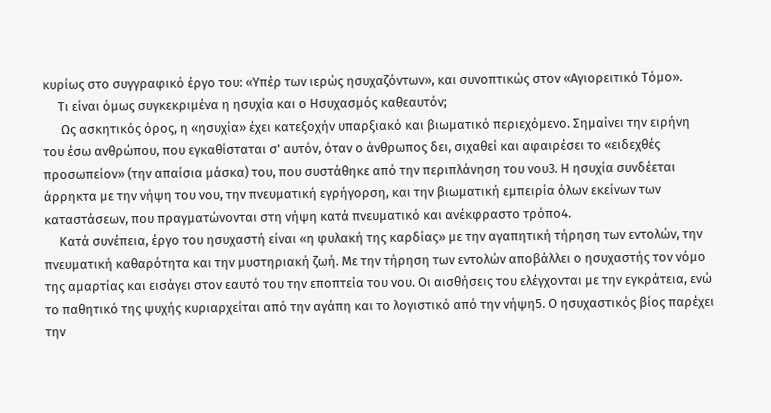κυρίως στο συγγραφικό έργο του: «Υπέρ των ιερώς ησυχαζόντων», και συνοπτικώς στον «Αγιορειτικό Τόμο».
     Τι είναι όμως συγκεκριμένα η ησυχία και ο Ησυχασμός καθεαυτόν;
      Ως ασκητικός όρος, η «ησυχία» έχει κατεξοχήν υπαρξιακό και βιωματικό περιεχόμενο. Σημαίνει την ειρήνη του έσω ανθρώπου, που εγκαθίσταται σ' αυτόν, όταν ο άνθρωπος δει, σιχαθεί και αφαιρέσει το «ειδεχθές προσωπείον» (την απαίσια μάσκα) του, που συστάθηκε από την περιπλάνηση του νου3. Η ησυχία συνδέεται άρρηκτα με την νήψη του νου, την πνευματική εγρήγορση, και την βιωματική εμπειρία όλων εκείνων των καταστάσεων, που πραγματώνονται στη νήψη κατά πνευματικό και ανέκφραστο τρόπο4.
     Κατά συνέπεια, έργο του ησυχαστή είναι «η φυλακή της καρδίας» με την αγαπητική τήρηση των εντολών, την πνευματική καθαρότητα και την μυστηριακή ζωή. Με την τήρηση των εντολών αποβάλλει ο ησυχαστής τον νόμο της αμαρτίας και εισάγει στον εαυτό του την εποπτεία του νου. Οι αισθήσεις του ελέγχονται με την εγκράτεια, ενώ το παθητικό της ψυχής κυριαρχείται από την αγάπη και το λογιστικό από την νήψη5. Ο ησυχαστικός βίος παρέχει την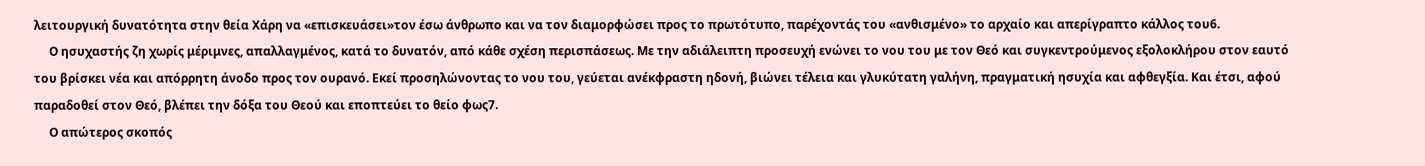λειτουργική δυνατότητα στην θεία Χάρη να «επισκευάσει»τον έσω άνθρωπο και να τον διαμορφώσει προς το πρωτότυπο, παρέχοντάς του «ανθισμένο» το αρχαίο και απερίγραπτο κάλλος του6.
     Ο ησυχαστής ζη χωρίς μέριμνες, απαλλαγμένος, κατά το δυνατόν, από κάθε σχέση περισπάσεως. Με την αδιάλειπτη προσευχή ενώνει το νου του με τον Θεό και συγκεντρούμενος εξολοκλήρου στον εαυτό του βρίσκει νέα και απόρρητη άνοδο προς τον ουρανό. Εκεί προσηλώνοντας το νου του, γεύεται ανέκφραστη ηδονή, βιώνει τέλεια και γλυκύτατη γαλήνη, πραγματική ησυχία και αφθεγξία. Και έτσι, αφού παραδοθεί στον Θεό, βλέπει την δόξα του Θεού και εποπτεύει το θείο φως7.
     Ο απώτερος σκοπός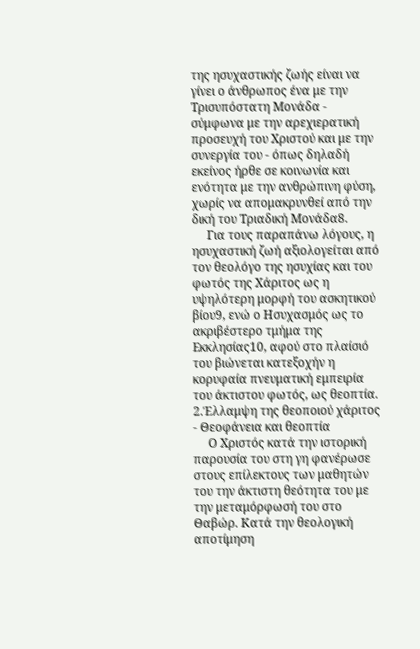της ησυχαστικής ζωής είναι να γίνει ο άνθρωπος ένα με την Τρισυπόστατη Μονάδα - σύμφωνα με την αρεχιερατική προσευχή του Χριστού και με την συνεργία του - όπως δηλαδή εκείνος ήρθε σε κοινωνία και ενότητα με την ανθρώπινη φύση, χωρίς να απομακρυνθεί από την δική του Τριαδική Μονάδα8.
     Για τους παραπάνω λόγους, η ησυχαστική ζωή αξιολογείται από τον θεολόγο της ησυχίας και του φωτός της Χάριτος ως η υψηλότερη μορφή του ασκητικού βίου9, ενώ ο Ησυχασμός ως το ακριβέστερο τμήμα της Εκκλησίας10, αφού στο πλαίσιό του βιώνεται κατεξοχήν η κορυφαία πνευματική εμπειρία του άκτιστου φωτός, ως θεοπτία.
2.Έλλαμψη της θεοποιού χάριτος - Θεοφάνεια και θεοπτία
     Ο Χριστός κατά την ιστορική παρουσία του στη γη φανέρωσε στους επίλεκτους των μαθητών του την άκτιστη θεότητα του με την μεταμόρφωσή του στο Θαβώρ. Κατά την θεολογική αποτίμηση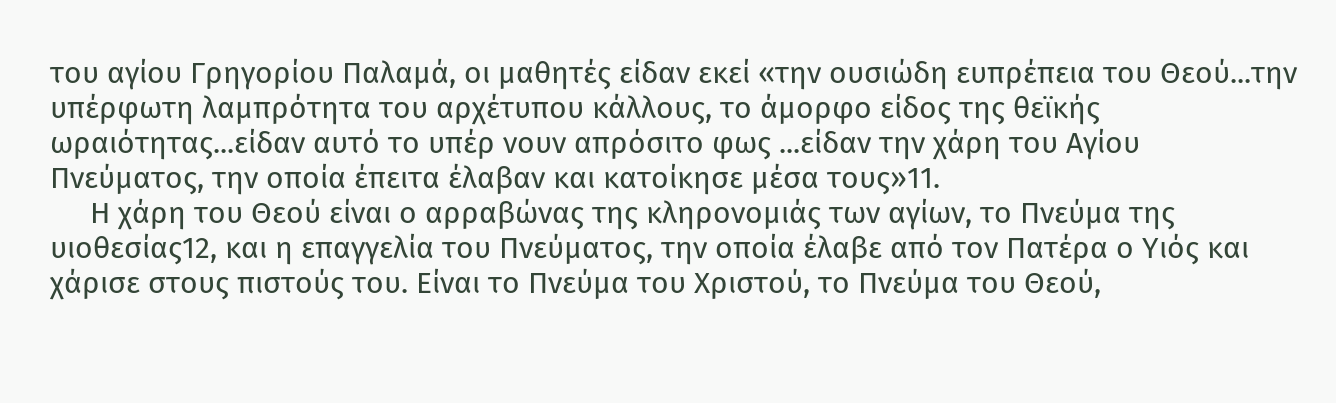του αγίου Γρηγορίου Παλαμά, οι μαθητές είδαν εκεί «την ουσιώδη ευπρέπεια του Θεού...την υπέρφωτη λαμπρότητα του αρχέτυπου κάλλους, το άμορφο είδος της θεϊκής ωραιότητας...είδαν αυτό το υπέρ νουν απρόσιτο φως ...είδαν την χάρη του Αγίου Πνεύματος, την οποία έπειτα έλαβαν και κατοίκησε μέσα τους»11.
     Η χάρη του Θεού είναι ο αρραβώνας της κληρονομιάς των αγίων, το Πνεύμα της υιοθεσίας12, και η επαγγελία του Πνεύματος, την οποία έλαβε από τον Πατέρα ο Υιός και χάρισε στους πιστούς του. Είναι το Πνεύμα του Χριστού, το Πνεύμα του Θεού,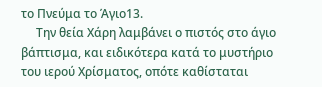το Πνεύμα το Άγιο13.
     Την θεία Χάρη λαμβάνει ο πιστός στο άγιο βάπτισμα, και ειδικότερα κατά το μυστήριο του ιερού Χρίσματος, οπότε καθίσταται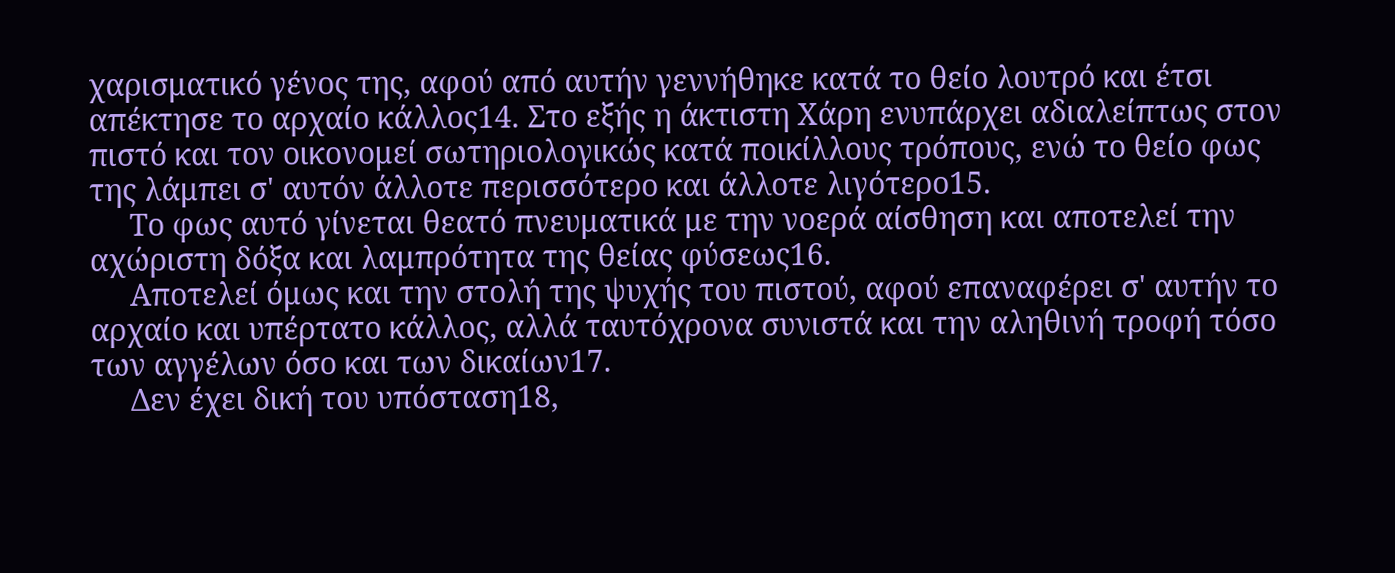χαρισματικό γένος της, αφού από αυτήν γεννήθηκε κατά το θείο λουτρό και έτσι απέκτησε το αρχαίο κάλλος14. Στο εξής η άκτιστη Χάρη ενυπάρχει αδιαλείπτως στον πιστό και τον οικονομεί σωτηριολογικώς κατά ποικίλλους τρόπους, ενώ το θείο φως της λάμπει σ' αυτόν άλλοτε περισσότερο και άλλοτε λιγότερο15.
     Το φως αυτό γίνεται θεατό πνευματικά με την νοερά αίσθηση και αποτελεί την αχώριστη δόξα και λαμπρότητα της θείας φύσεως16.
     Αποτελεί όμως και την στολή της ψυχής του πιστού, αφού επαναφέρει σ' αυτήν το αρχαίο και υπέρτατο κάλλος, αλλά ταυτόχρονα συνιστά και την αληθινή τροφή τόσο των αγγέλων όσο και των δικαίων17.
     Δεν έχει δική του υπόσταση18,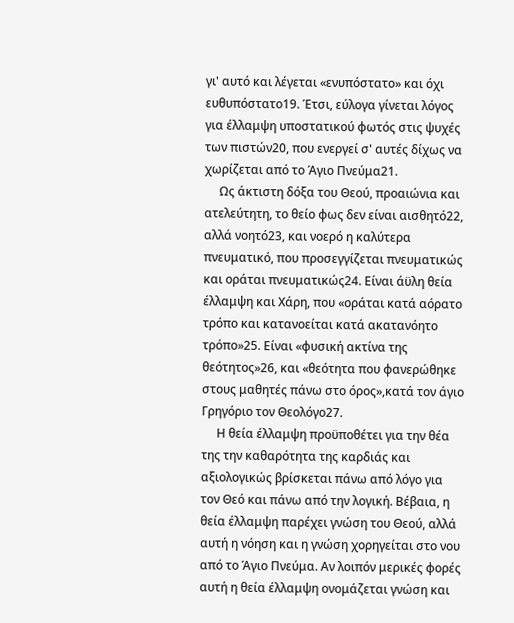γι' αυτό και λέγεται «ενυπόστατο» και όχι ευθυπόστατο19. Έτσι, εύλογα γίνεται λόγος για έλλαμψη υποστατικού φωτός στις ψυχές των πιστών20, που ενεργεί σ' αυτές δίχως να χωρίζεται από το Άγιο Πνεύμα21.
     Ως άκτιστη δόξα του Θεού, προαιώνια και ατελεύτητη, το θείο φως δεν είναι αισθητό22, αλλά νοητό23, και νοερό η καλύτερα πνευματικό, που προσεγγίζεται πνευματικώς και οράται πνευματικώς24. Είναι άϋλη θεία έλλαμψη και Χάρη, που «οράται κατά αόρατο τρόπο και κατανοείται κατά ακατανόητο τρόπο»25. Είναι «φυσική ακτίνα της θεότητος»26, και «θεότητα που φανερώθηκε στους μαθητές πάνω στο όρος»,κατά τον άγιο Γρηγόριο τον Θεολόγο27.
     Η θεία έλλαμψη προϋποθέτει για την θέα της την καθαρότητα της καρδιάς και αξιολογικώς βρίσκεται πάνω από λόγο για τον Θεό και πάνω από την λογική. Βέβαια, η θεία έλλαμψη παρέχει γνώση του Θεού, αλλά αυτή η νόηση και η γνώση χορηγείται στο νου από το Άγιο Πνεύμα. Αν λοιπόν μερικές φορές αυτή η θεία έλλαμψη ονομάζεται γνώση και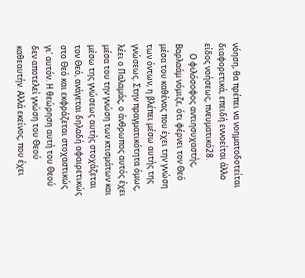νόηση, θα πρέπει να νοηματοδοτείται διαφορετικά, επειδή εννοείται άλλο είδος νοήσεως, πνευματικό28.
     Ο φιλόσοφος αντιησυχαστής, Βαρλαάμ νόμιζε, ότι φέρνει τον Θεό μέσα του καθένας που έχει την γνώση των όντων, η βλέπει μέσω αυτής της γνώσεως. Στην πραγματικότητα όμως, λέει ο Παλαμάς, ο άνθρωπος αυτός έχει μέσα του την γνώση των κτισμάτων και μέσω της γνώσεως αυτής στοχάζεται τον Θεό, ανάγεται δηλαδή αφαιρετικώς στο Θεό και εκφράζεται στοχαστικώς γι' αυτόν. Η θεώρηση αυτή του Θεού δεν αποτελεί γνώση του Θεού καθεαυτήν. Αλλά εκείνος, που έχει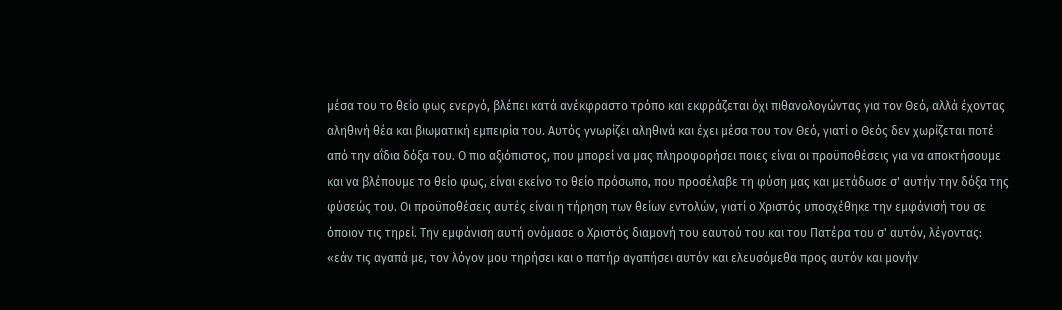μέσα του το θείο φως ενεργό, βλέπει κατά ανέκφραστο τρόπο και εκφράζεται όχι πιθανολογώντας για τον Θεό, αλλά έχοντας αληθινή θέα και βιωματική εμπειρία του. Αυτός γνωρίζει αληθινά και έχει μέσα του τον Θεό, γιατί ο Θεός δεν χωρίζεται ποτέ από την αΐδια δόξα του. Ο πιο αξιόπιστος, που μπορεί να μας πληροφορήσει ποιες είναι οι προϋποθέσεις για να αποκτήσουμε και να βλέπουμε το θείο φως, είναι εκείνο το θείο πρόσωπο, που προσέλαβε τη φύση μας και μετάδωσε σ' αυτήν την δόξα της φύσεώς του. Οι προϋποθέσεις αυτές είναι η τήρηση των θείων εντολών, γιατί ο Χριστός υποσχέθηκε την εμφάνισή του σε όποιον τις τηρεί. Την εμφάνιση αυτή ονόμασε ο Χριστός διαμονή του εαυτού του και του Πατέρα του σ' αυτόν, λέγοντας: «εάν τις αγαπά με, τον λόγον μου τηρήσει και ο πατήρ αγαπήσει αυτόν και ελευσόμεθα προς αυτόν και μονήν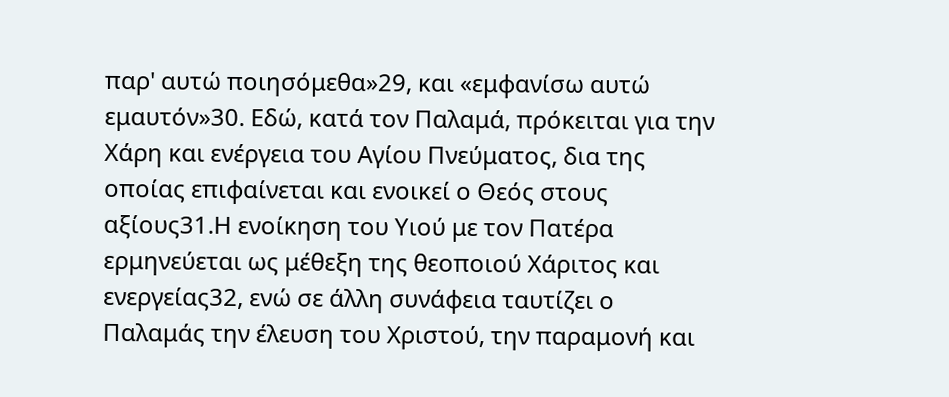παρ' αυτώ ποιησόμεθα»29, και «εμφανίσω αυτώ εμαυτόν»30. Εδώ, κατά τον Παλαμά, πρόκειται για την Χάρη και ενέργεια του Αγίου Πνεύματος, δια της οποίας επιφαίνεται και ενοικεί ο Θεός στους αξίους31.Η ενοίκηση του Υιού με τον Πατέρα ερμηνεύεται ως μέθεξη της θεοποιού Χάριτος και ενεργείας32, ενώ σε άλλη συνάφεια ταυτίζει ο Παλαμάς την έλευση του Χριστού, την παραμονή και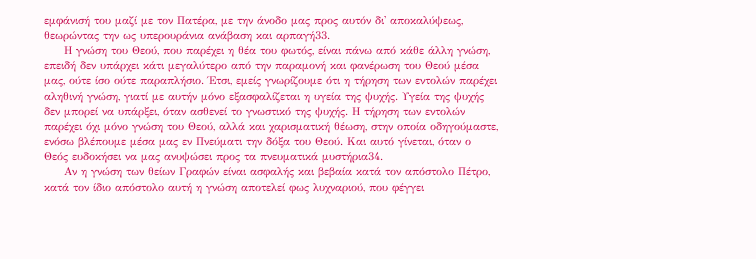εμφάνισή του μαζί με τον Πατέρα, με την άνοδο μας προς αυτόν δι' αποκαλύψεως, θεωρώντας την ως υπερουράνια ανάβαση και αρπαγή33.
     Η γνώση του Θεού, που παρέχει η θέα του φωτός, είναι πάνω από κάθε άλλη γνώση, επειδή δεν υπάρχει κάτι μεγαλύτερο από την παραμονή και φανέρωση του Θεού μέσα μας, ούτε ίσο ούτε παραπλήσιο. Έτσι, εμείς γνωρίζουμε ότι η τήρηση των εντολών παρέχει αληθινή γνώση, γιατί με αυτήν μόνο εξασφαλίζεται η υγεία της ψυχής. Υγεία της ψυχής δεν μπορεί να υπάρξει, όταν ασθενεί το γνωστικό της ψυχής. Η τήρηση των εντολών παρέχει όχι μόνο γνώση του Θεού, αλλά και χαρισματική θέωση, στην οποία οδηγούμαστε, ενόσω βλέπουμε μέσα μας εν Πνεύματι την δόξα του Θεού. Και αυτό γίνεται, όταν ο Θεός ευδοκήσει να μας ανυψώσει προς τα πνευματικά μυστήρια34.
     Αν η γνώση των θείων Γραφών είναι ασφαλής και βεβαία κατά τον απόστολο Πέτρο, κατά τον ίδιο απόστολο αυτή η γνώση αποτελεί φως λυχναριού, που φέγγει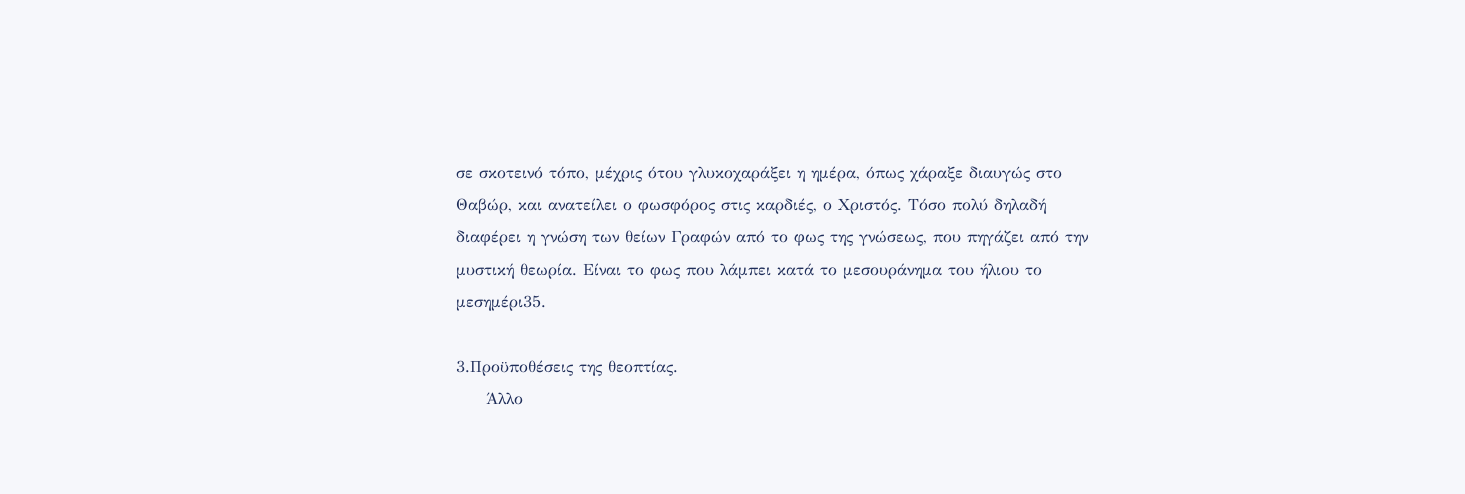σε σκοτεινό τόπο, μέχρις ότου γλυκοχαράξει η ημέρα, όπως χάραξε διαυγώς στο Θαβώρ, και ανατείλει ο φωσφόρος στις καρδιές, ο Χριστός. Τόσο πολύ δηλαδή διαφέρει η γνώση των θείων Γραφών από το φως της γνώσεως, που πηγάζει από την μυστική θεωρία. Είναι το φως που λάμπει κατά το μεσουράνημα του ήλιου το μεσημέρι35.

3.Προϋποθέσεις της θεοπτίας.
     Άλλο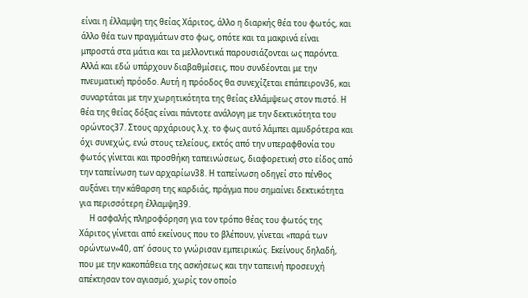είναι η έλλαμψη της θείας Χάριτος, άλλο η διαρκής θέα του φωτός, και άλλο θέα των πραγμάτων στο φως, οπότε και τα μακρινά είναι μπροστά στα μάτια και τα μελλοντικά παρουσιάζονται ως παρόντα. Αλλά και εδώ υπάρχουν διαβαθμίσεις, που συνδέονται με την πνευματική πρόοδο. Αυτή η πρόοδος θα συνεχίζεται επάπειρον36, και συναρτάται με την χωρητικότητα της θείας ελλάμψεως στον πιστό. Η θέα της θείας δόξας είναι πάντοτε ανάλογη με την δεκτικότητα του ορώντος37. Στους αρχάριους λ.χ. το φως αυτό λάμπει αμυδρότερα και όχι συνεχώς, ενώ στους τελείους, εκτός από την υπεραφθονία του φωτός γίνεται και προσθήκη ταπεινώσεως, διαφορετική στο είδος από την ταπείνωση των αρχαρίων38. Η ταπείνωση οδηγεί στο πένθος αυξάνει την κάθαρση της καρδιάς, πράγμα που σημαίνει δεκτικότητα για περισσότερη έλλαμψη39.
     Η ασφαλής πληροφόρηση για τον τρόπο θέας του φωτός της Χάριτος γίνεται από εκείνους που το βλέπουν, γίνεται «παρά των ορώντων»40, απ' όσους το γνώρισαν εμπειρικώς. Εκείνους δηλαδή, που με την κακοπάθεια της ασκήσεως και την ταπεινή προσευχή απέκτησαν τον αγιασμό, χωρίς τον οποίο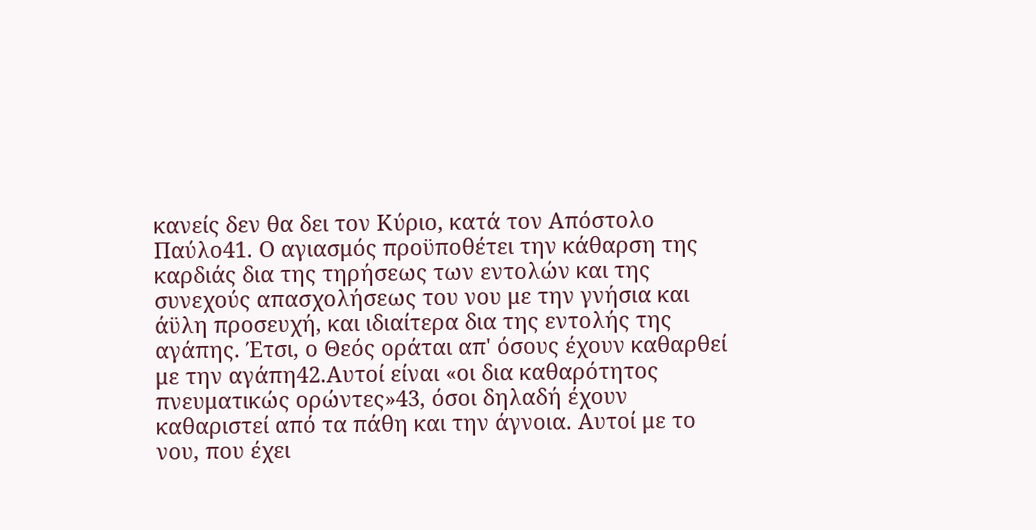κανείς δεν θα δει τον Κύριο, κατά τον Απόστολο Παύλο41. Ο αγιασμός προϋποθέτει την κάθαρση της καρδιάς δια της τηρήσεως των εντολών και της συνεχούς απασχολήσεως του νου με την γνήσια και άϋλη προσευχή, και ιδιαίτερα δια της εντολής της αγάπης. Έτσι, ο Θεός οράται απ' όσους έχουν καθαρθεί με την αγάπη42.Αυτοί είναι «οι δια καθαρότητος πνευματικώς ορώντες»43, όσοι δηλαδή έχουν καθαριστεί από τα πάθη και την άγνοια. Αυτοί με το νου, που έχει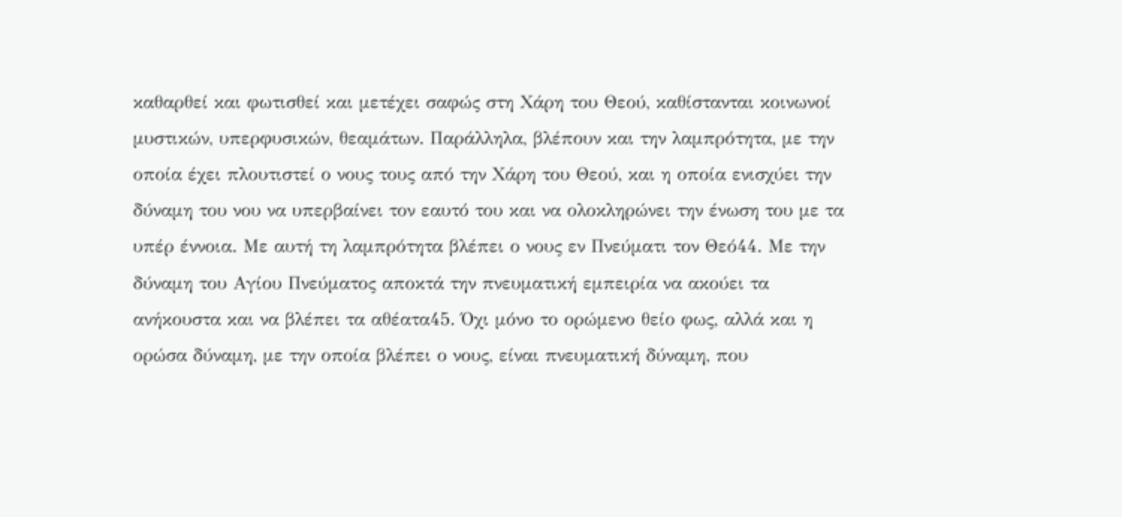καθαρθεί και φωτισθεί και μετέχει σαφώς στη Χάρη του Θεού, καθίστανται κοινωνοί μυστικών, υπερφυσικών, θεαμάτων. Παράλληλα, βλέπουν και την λαμπρότητα, με την οποία έχει πλουτιστεί ο νους τους από την Χάρη του Θεού, και η οποία ενισχύει την δύναμη του νου να υπερβαίνει τον εαυτό του και να ολοκληρώνει την ένωση του με τα υπέρ έννοια. Με αυτή τη λαμπρότητα βλέπει ο νους εν Πνεύματι τον Θεό44. Με την δύναμη του Αγίου Πνεύματος αποκτά την πνευματική εμπειρία να ακούει τα ανήκουστα και να βλέπει τα αθέατα45. Όχι μόνο το ορώμενο θείο φως, αλλά και η ορώσα δύναμη, με την οποία βλέπει ο νους, είναι πνευματική δύναμη, που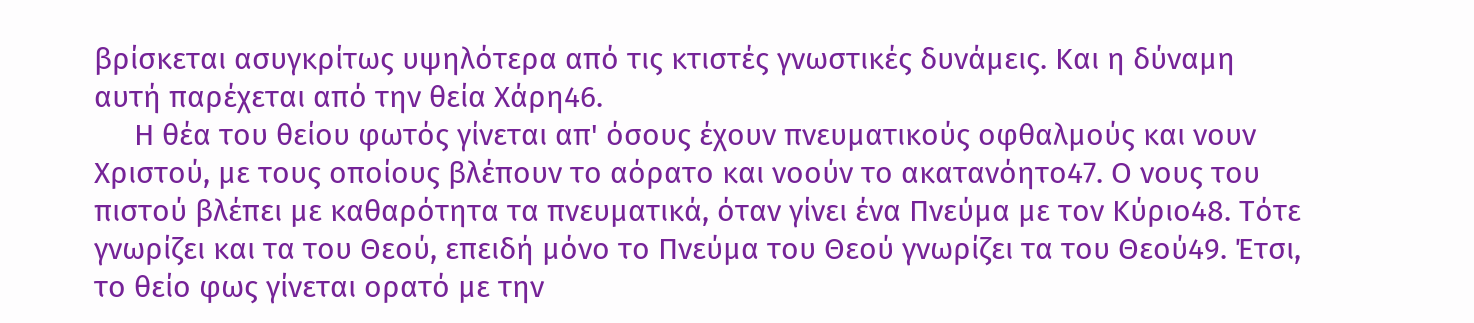βρίσκεται ασυγκρίτως υψηλότερα από τις κτιστές γνωστικές δυνάμεις. Και η δύναμη αυτή παρέχεται από την θεία Χάρη46.
     Η θέα του θείου φωτός γίνεται απ' όσους έχουν πνευματικούς οφθαλμούς και νουν Χριστού, με τους οποίους βλέπουν το αόρατο και νοούν το ακατανόητο47. Ο νους του πιστού βλέπει με καθαρότητα τα πνευματικά, όταν γίνει ένα Πνεύμα με τον Κύριο48. Τότε γνωρίζει και τα του Θεού, επειδή μόνο το Πνεύμα του Θεού γνωρίζει τα του Θεού49. Έτσι, το θείο φως γίνεται ορατό με την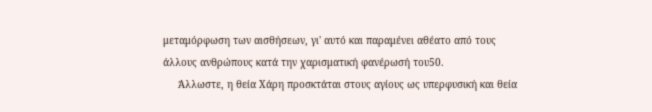μεταμόρφωση των αισθήσεων, γι' αυτό και παραμένει αθέατο από τους άλλους ανθρώπους κατά την χαρισματική φανέρωσή του50.
     Άλλωστε, η θεία Χάρη προσκτάται στους αγίους ως υπερφυσική και θεία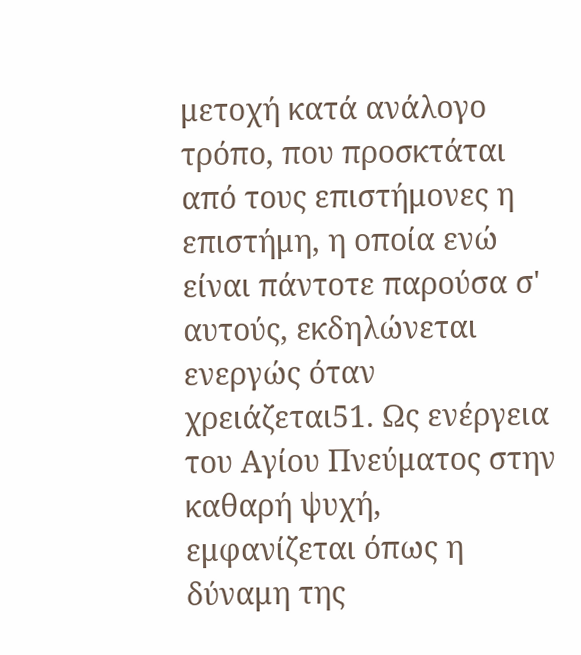μετοχή κατά ανάλογο τρόπο, που προσκτάται από τους επιστήμονες η επιστήμη, η οποία ενώ είναι πάντοτε παρούσα σ' αυτούς, εκδηλώνεται ενεργώς όταν χρειάζεται51. Ως ενέργεια του Αγίου Πνεύματος στην καθαρή ψυχή, εμφανίζεται όπως η δύναμη της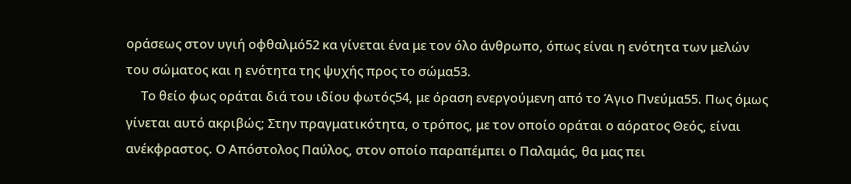οράσεως στον υγιή οφθαλμό52 κα γίνεται ένα με τον όλο άνθρωπο, όπως είναι η ενότητα των μελών του σώματος και η ενότητα της ψυχής προς το σώμα53.
     Το θείο φως οράται διά του ιδίου φωτός54, με όραση ενεργούμενη από το Άγιο Πνεύμα55. Πως όμως γίνεται αυτό ακριβώς; Στην πραγματικότητα, ο τρόπος, με τον οποίο οράται ο αόρατος Θεός, είναι ανέκφραστος. Ο Απόστολος Παύλος, στον οποίο παραπέμπει ο Παλαμάς, θα μας πει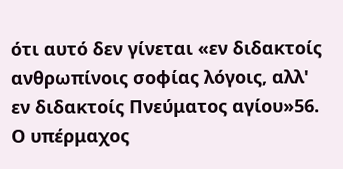ότι αυτό δεν γίνεται «εν διδακτοίς ανθρωπίνοις σοφίας λόγοις, αλλ' εν διδακτοίς Πνεύματος αγίου»56. Ο υπέρμαχος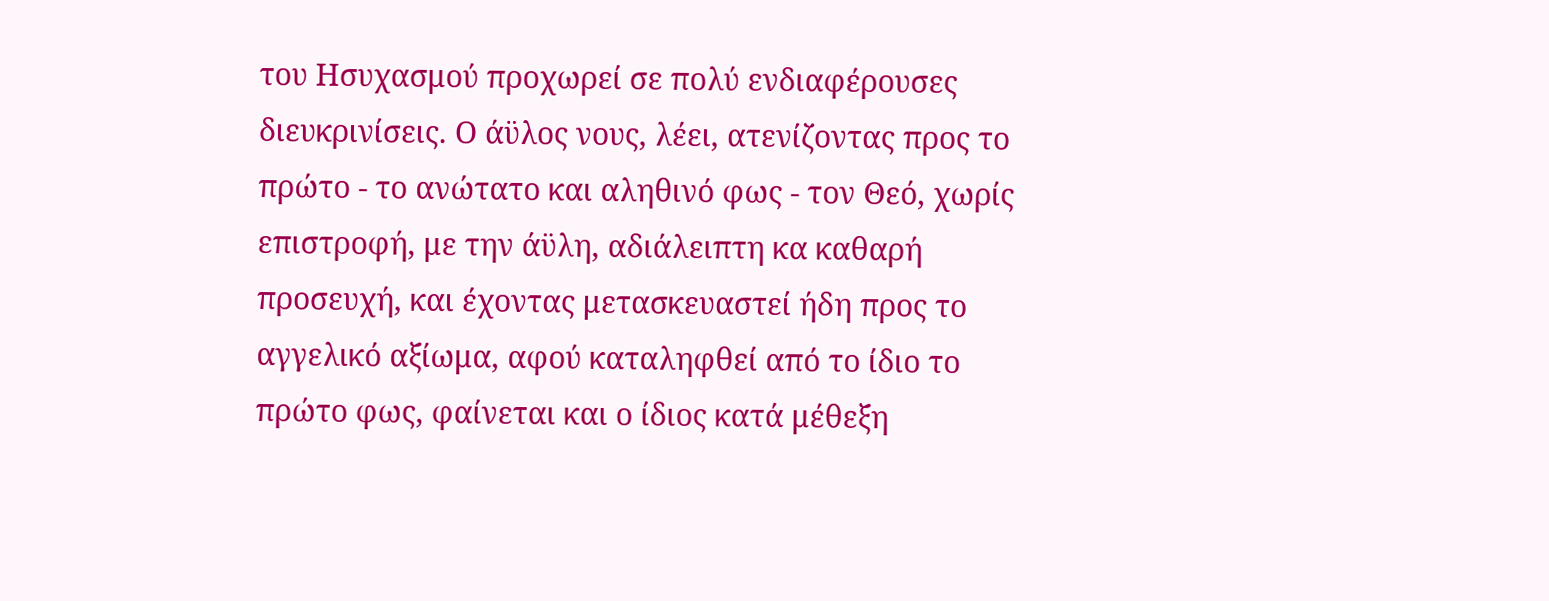του Ησυχασμού προχωρεί σε πολύ ενδιαφέρουσες διευκρινίσεις. Ο άϋλος νους, λέει, ατενίζοντας προς το πρώτο - το ανώτατο και αληθινό φως - τον Θεό, χωρίς επιστροφή, με την άϋλη, αδιάλειπτη κα καθαρή προσευχή, και έχοντας μετασκευαστεί ήδη προς το αγγελικό αξίωμα, αφού καταληφθεί από το ίδιο το πρώτο φως, φαίνεται και ο ίδιος κατά μέθεξη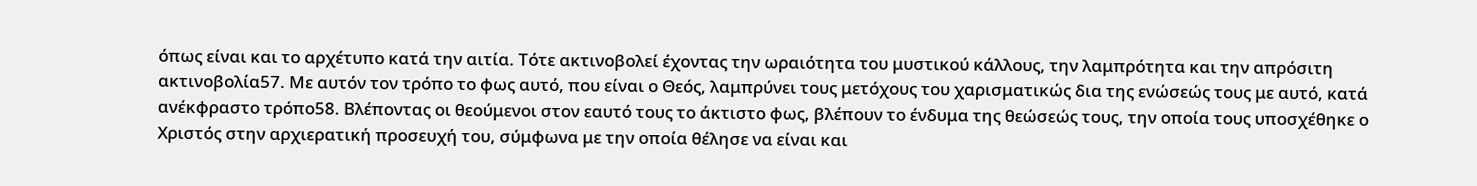όπως είναι και το αρχέτυπο κατά την αιτία. Τότε ακτινοβολεί έχοντας την ωραιότητα του μυστικού κάλλους, την λαμπρότητα και την απρόσιτη ακτινοβολία57. Με αυτόν τον τρόπο το φως αυτό, που είναι ο Θεός, λαμπρύνει τους μετόχους του χαρισματικώς δια της ενώσεώς τους με αυτό, κατά ανέκφραστο τρόπο58. Βλέποντας οι θεούμενοι στον εαυτό τους το άκτιστο φως, βλέπουν το ένδυμα της θεώσεώς τους, την οποία τους υποσχέθηκε ο Χριστός στην αρχιερατική προσευχή του, σύμφωνα με την οποία θέλησε να είναι και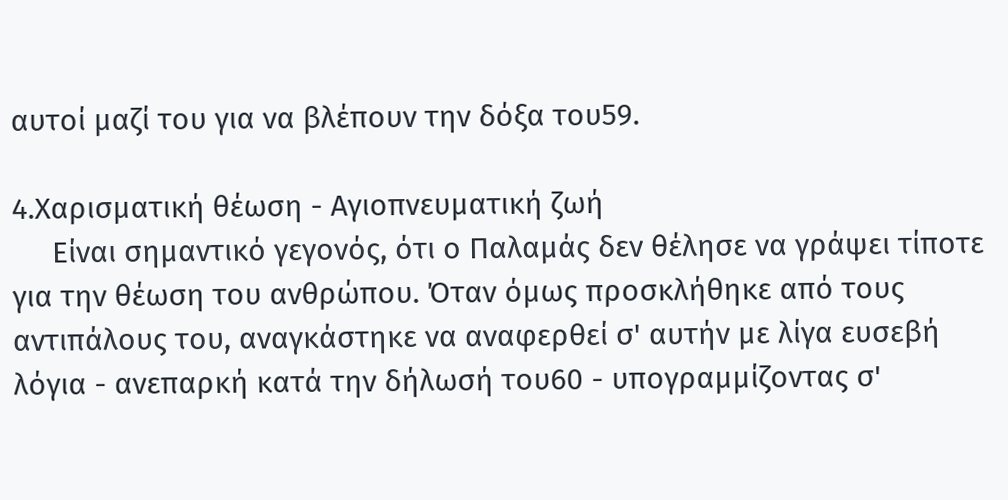αυτοί μαζί του για να βλέπουν την δόξα του59.

4.Χαρισματική θέωση - Αγιοπνευματική ζωή
     Είναι σημαντικό γεγονός, ότι ο Παλαμάς δεν θέλησε να γράψει τίποτε για την θέωση του ανθρώπου. Όταν όμως προσκλήθηκε από τους αντιπάλους του, αναγκάστηκε να αναφερθεί σ' αυτήν με λίγα ευσεβή λόγια - ανεπαρκή κατά την δήλωσή του60 - υπογραμμίζοντας σ'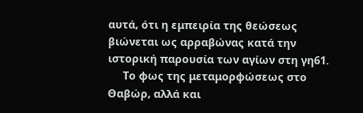αυτά, ότι η εμπειρία της θεώσεως βιώνεται ως αρραβώνας κατά την ιστορική παρουσία των αγίων στη γη61.
     Το φως της μεταμορφώσεως στο Θαβώρ, αλλά και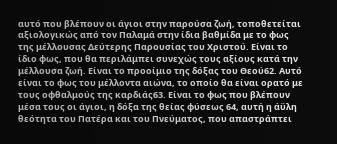αυτό που βλέπουν οι άγιοι στην παρούσα ζωή, τοποθετείται αξιολογικώς από τον Παλαμά στην ίδια βαθμίδα με το φως της μέλλουσας Δεύτερης Παρουσίας του Χριστού. Είναι το ίδιο φως, που θα περιλάμπει συνεχώς τους αξίους κατά την μέλλουσα ζωή. Είναι το προοίμιο της δόξας του Θεού62. Αυτό είναι το φως του μέλλοντα αιώνα, το οποίο θα είναι ορατό με τους οφθαλμούς της καρδιάς63. Είναι το φως που βλέπουν μέσα τους οι άγιοι, η δόξα της θείας φύσεως 64, αυτή η άϋλη θεότητα του Πατέρα και του Πνεύματος, που απαστράπτει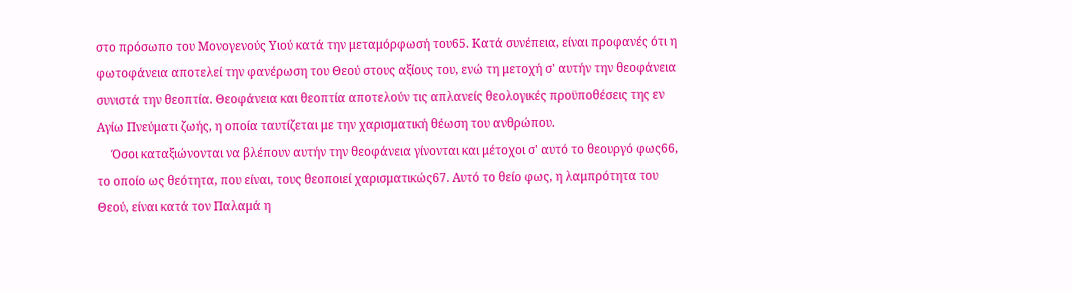στο πρόσωπο του Μονογενούς Υιού κατά την μεταμόρφωσή του65. Κατά συνέπεια, είναι προφανές ότι η φωτοφάνεια αποτελεί την φανέρωση του Θεού στους αξίους του, ενώ τη μετοχή σ' αυτήν την θεοφάνεια συνιστά την θεοπτία. Θεοφάνεια και θεοπτία αποτελούν τις απλανείς θεολογικές προϋποθέσεις της εν Αγίω Πνεύματι ζωής, η οποία ταυτίζεται με την χαρισματική θέωση του ανθρώπου.
     Όσοι καταξιώνονται να βλέπουν αυτήν την θεοφάνεια γίνονται και μέτοχοι σ' αυτό το θεουργό φως66, το οποίο ως θεότητα, που είναι, τους θεοποιεί χαρισματικώς67. Αυτό το θείο φως, η λαμπρότητα του Θεού, είναι κατά τον Παλαμά η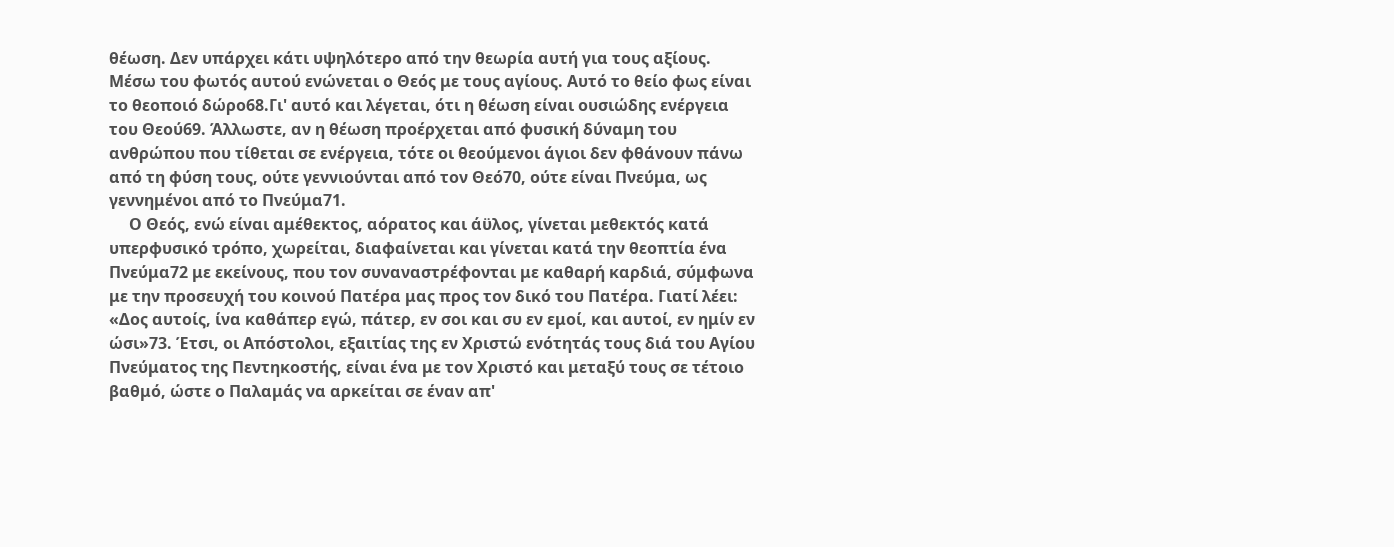θέωση. Δεν υπάρχει κάτι υψηλότερο από την θεωρία αυτή για τους αξίους. Μέσω του φωτός αυτού ενώνεται ο Θεός με τους αγίους. Αυτό το θείο φως είναι το θεοποιό δώρο68.Γι' αυτό και λέγεται, ότι η θέωση είναι ουσιώδης ενέργεια του Θεού69. Άλλωστε, αν η θέωση προέρχεται από φυσική δύναμη του ανθρώπου που τίθεται σε ενέργεια, τότε οι θεούμενοι άγιοι δεν φθάνουν πάνω από τη φύση τους, ούτε γεννιούνται από τον Θεό70, ούτε είναι Πνεύμα, ως γεννημένοι από το Πνεύμα71.
     Ο Θεός, ενώ είναι αμέθεκτος, αόρατος και άϋλος, γίνεται μεθεκτός κατά υπερφυσικό τρόπο, χωρείται, διαφαίνεται και γίνεται κατά την θεοπτία ένα Πνεύμα72 με εκείνους, που τον συναναστρέφονται με καθαρή καρδιά, σύμφωνα με την προσευχή του κοινού Πατέρα μας προς τον δικό του Πατέρα. Γιατί λέει: «Δος αυτοίς, ίνα καθάπερ εγώ, πάτερ, εν σοι και συ εν εμοί, και αυτοί, εν ημίν εν ώσι»73. Έτσι, οι Απόστολοι, εξαιτίας της εν Χριστώ ενότητάς τους διά του Αγίου Πνεύματος της Πεντηκοστής, είναι ένα με τον Χριστό και μεταξύ τους σε τέτοιο βαθμό, ώστε ο Παλαμάς να αρκείται σε έναν απ'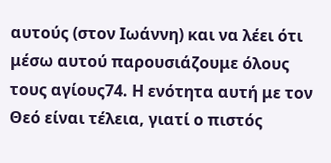αυτούς (στον Ιωάννη) και να λέει ότι μέσω αυτού παρουσιάζουμε όλους τους αγίους74. Η ενότητα αυτή με τον Θεό είναι τέλεια, γιατί ο πιστός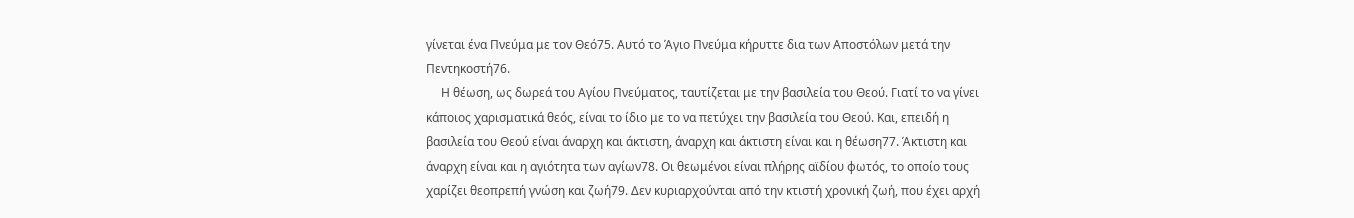γίνεται ένα Πνεύμα με τον Θεό75. Αυτό το Άγιο Πνεύμα κήρυττε δια των Αποστόλων μετά την Πεντηκοστή76.
     Η θέωση, ως δωρεά του Αγίου Πνεύματος, ταυτίζεται με την βασιλεία του Θεού. Γιατί το να γίνει κάποιος χαρισματικά θεός, είναι το ίδιο με το να πετύχει την βασιλεία του Θεού. Και, επειδή η βασιλεία του Θεού είναι άναρχη και άκτιστη, άναρχη και άκτιστη είναι και η θέωση77. Άκτιστη και άναρχη είναι και η αγιότητα των αγίων78. Οι θεωμένοι είναι πλήρης αϊδίου φωτός, το οποίο τους χαρίζει θεοπρεπή γνώση και ζωή79. Δεν κυριαρχούνται από την κτιστή χρονική ζωή, που έχει αρχή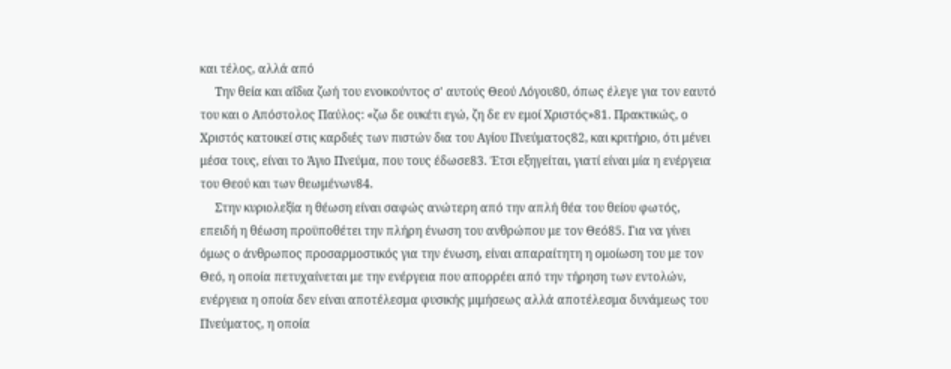και τέλος, αλλά από
     Την θεία και αΐδια ζωή του ενοικούντος σ' αυτούς Θεού Λόγου80, όπως έλεγε για τον εαυτό του και ο Απόστολος Παύλος: «ζω δε ουκέτι εγώ, ζη δε εν εμοί Χριστός»81. Πρακτικώς, ο Χριστός κατοικεί στις καρδιές των πιστών δια του Αγίου Πνεύματος82, και κριτήριο, ότι μένει μέσα τους, είναι το Άγιο Πνεύμα, που τους έδωσε83. Έτσι εξηγείται, γιατί είναι μία η ενέργεια του Θεού και των θεωμένων84.
     Στην κυριολεξία η θέωση είναι σαφώς ανώτερη από την απλή θέα του θείου φωτός, επειδή η θέωση προϋποθέτει την πλήρη ένωση του ανθρώπου με τον Θεό85. Για να γίνει όμως ο άνθρωπος προσαρμοστικός για την ένωση, είναι απαραίτητη η ομοίωση του με τον Θεό, η οποία πετυχαίνεται με την ενέργεια που απορρέει από την τήρηση των εντολών, ενέργεια η οποία δεν είναι αποτέλεσμα φυσικής μιμήσεως αλλά αποτέλεσμα δυνάμεως του Πνεύματος, η οποία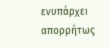ενυπάρχει απορρήτως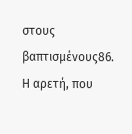στους βαπτισμένους86. Η αρετή, που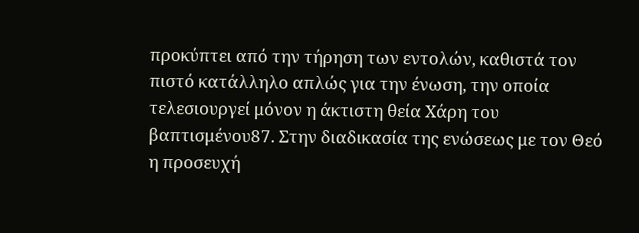προκύπτει από την τήρηση των εντολών, καθιστά τον πιστό κατάλληλο απλώς για την ένωση, την οποία τελεσιουργεί μόνον η άκτιστη θεία Χάρη του βαπτισμένου87. Στην διαδικασία της ενώσεως με τον Θεό η προσευχή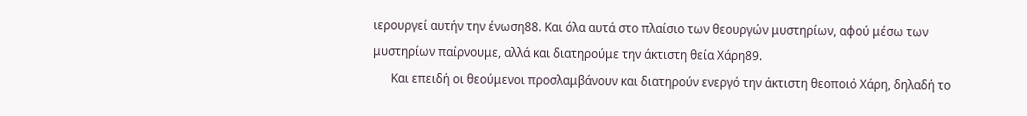ιερουργεί αυτήν την ένωση88. Και όλα αυτά στο πλαίσιο των θεουργών μυστηρίων, αφού μέσω των μυστηρίων παίρνουμε, αλλά και διατηρούμε την άκτιστη θεία Χάρη89.
      Και επειδή οι θεούμενοι προσλαμβάνουν και διατηρούν ενεργό την άκτιστη θεοποιό Χάρη, δηλαδή το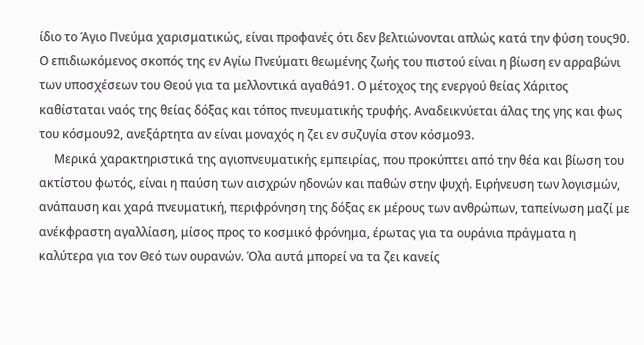ίδιο το Άγιο Πνεύμα χαρισματικώς, είναι προφανές ότι δεν βελτιώνονται απλώς κατά την φύση τους90. Ο επιδιωκόμενος σκοπός της εν Αγίω Πνεύματι θεωμένης ζωής του πιστού είναι η βίωση εν αρραβώνι των υποσχέσεων του Θεού για τα μελλοντικά αγαθά91. Ο μέτοχος της ενεργού θείας Χάριτος καθίσταται ναός της θείας δόξας και τόπος πνευματικής τρυφής. Αναδεικνύεται άλας της γης και φως του κόσμου92, ανεξάρτητα αν είναι μοναχός η ζει εν συζυγία στον κόσμο93.
     Μερικά χαρακτηριστικά της αγιοπνευματικής εμπειρίας, που προκύπτει από την θέα και βίωση του ακτίστου φωτός, είναι η παύση των αισχρών ηδονών και παθών στην ψυχή. Ειρήνευση των λογισμών, ανάπαυση και χαρά πνευματική, περιφρόνηση της δόξας εκ μέρους των ανθρώπων, ταπείνωση μαζί με ανέκφραστη αγαλλίαση, μίσος προς το κοσμικό φρόνημα, έρωτας για τα ουράνια πράγματα η καλύτερα για τον Θεό των ουρανών. Όλα αυτά μπορεί να τα ζει κανείς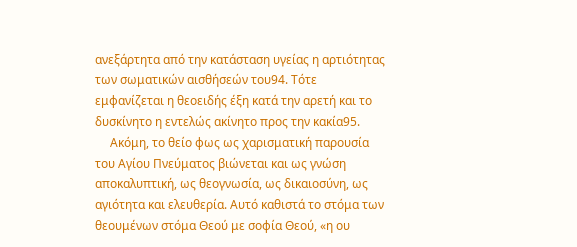ανεξάρτητα από την κατάσταση υγείας η αρτιότητας των σωματικών αισθήσεών του94. Τότε εμφανίζεται η θεοειδής έξη κατά την αρετή και το δυσκίνητο η εντελώς ακίνητο προς την κακία95.
     Ακόμη, το θείο φως ως χαρισματική παρουσία του Αγίου Πνεύματος βιώνεται και ως γνώση αποκαλυπτική, ως θεογνωσία, ως δικαιοσύνη, ως αγιότητα και ελευθερία. Αυτό καθιστά το στόμα των θεουμένων στόμα Θεού με σοφία Θεού, «η ου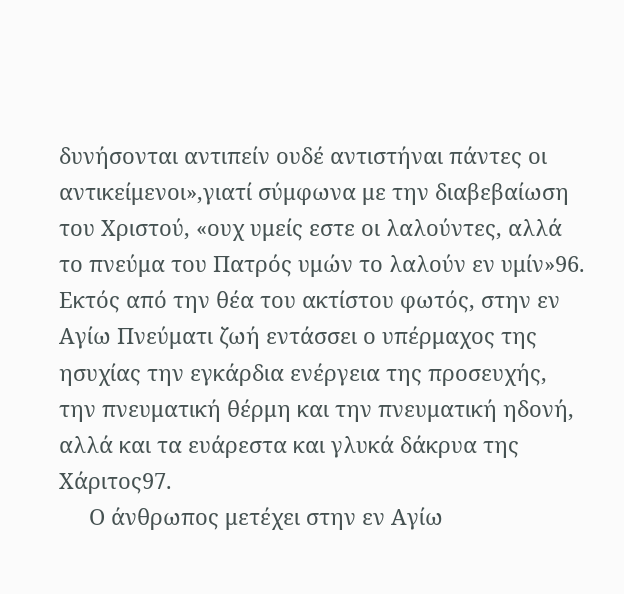δυνήσονται αντιπείν ουδέ αντιστήναι πάντες οι αντικείμενοι»,γιατί σύμφωνα με την διαβεβαίωση του Χριστού, «ουχ υμείς εστε οι λαλούντες, αλλά το πνεύμα του Πατρός υμών το λαλούν εν υμίν»96. Εκτός από την θέα του ακτίστου φωτός, στην εν Αγίω Πνεύματι ζωή εντάσσει ο υπέρμαχος της ησυχίας την εγκάρδια ενέργεια της προσευχής, την πνευματική θέρμη και την πνευματική ηδονή, αλλά και τα ευάρεστα και γλυκά δάκρυα της Χάριτος97.
     Ο άνθρωπος μετέχει στην εν Αγίω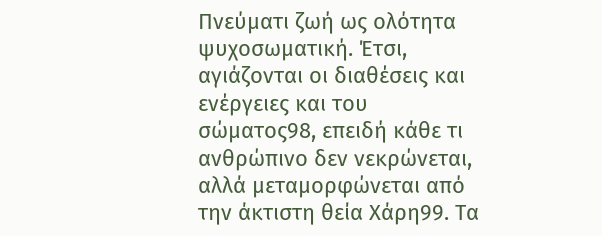Πνεύματι ζωή ως ολότητα ψυχοσωματική. Έτσι, αγιάζονται οι διαθέσεις και ενέργειες και του σώματος98, επειδή κάθε τι ανθρώπινο δεν νεκρώνεται, αλλά μεταμορφώνεται από την άκτιστη θεία Χάρη99. Τα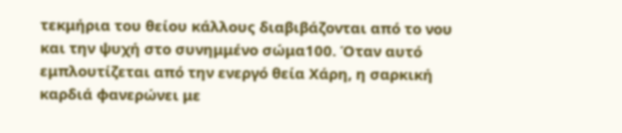τεκμήρια του θείου κάλλους διαβιβάζονται από το νου και την ψυχή στο συνημμένο σώμα100. Όταν αυτό εμπλουτίζεται από την ενεργό θεία Χάρη, η σαρκική καρδιά φανερώνει με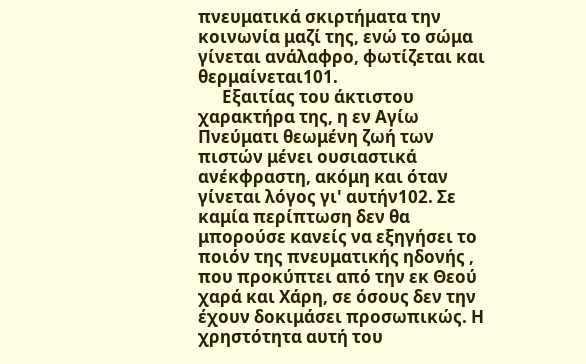πνευματικά σκιρτήματα την κοινωνία μαζί της, ενώ το σώμα γίνεται ανάλαφρο, φωτίζεται και θερμαίνεται101.
      Εξαιτίας του άκτιστου χαρακτήρα της, η εν Αγίω Πνεύματι θεωμένη ζωή των πιστών μένει ουσιαστικά ανέκφραστη, ακόμη και όταν γίνεται λόγος γι' αυτήν102. Σε καμία περίπτωση δεν θα μπορούσε κανείς να εξηγήσει το ποιόν της πνευματικής ηδονής , που προκύπτει από την εκ Θεού χαρά και Χάρη, σε όσους δεν την έχουν δοκιμάσει προσωπικώς. Η χρηστότητα αυτή του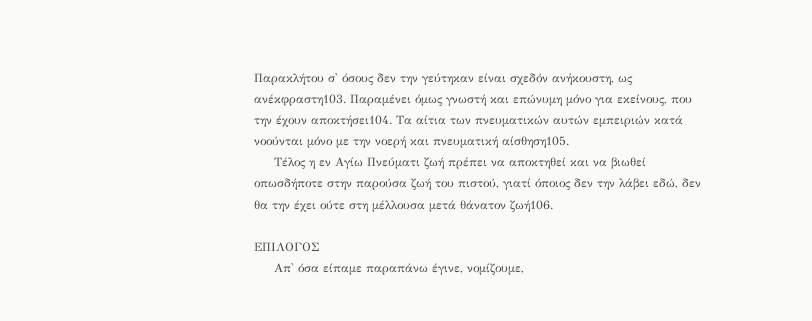Παρακλήτου σ' όσους δεν την γεύτηκαν είναι σχεδόν ανήκουστη, ως ανέκφραστη103. Παραμένει όμως γνωστή και επώνυμη μόνο για εκείνους, που την έχουν αποκτήσει104. Τα αίτια των πνευματικών αυτών εμπειριών κατά νοούνται μόνο με την νοερή και πνευματική αίσθηση105.
     Τέλος η εν Αγίω Πνεύματι ζωή πρέπει να αποκτηθεί και να βιωθεί οπωσδήποτε στην παρούσα ζωή του πιστού, γιατί όποιος δεν την λάβει εδώ, δεν θα την έχει ούτε στη μέλλουσα μετά θάνατον ζωή106.

ΕΠΙΛΟΓΟΣ
     Απ' όσα είπαμε παραπάνω έγινε, νομίζουμε,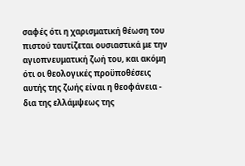σαφές ότι η χαρισματική θέωση του πιστού ταυτίζεται ουσιαστικά με την αγιοπνευματική ζωή του, και ακόμη ότι οι θεολογικές προϋποθέσεις αυτής της ζωής είναι η θεοφάνεια - δια της ελλάμψεως της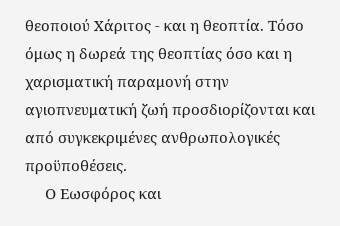θεοποιού Χάριτος - και η θεοπτία. Τόσο όμως η δωρεά της θεοπτίας όσο και η χαρισματική παραμονή στην αγιοπνευματική ζωή προσδιορίζονται και από συγκεκριμένες ανθρωπολογικές προϋποθέσεις.
     Ο Εωσφόρος και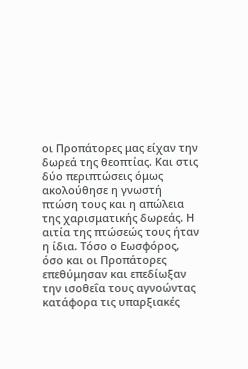οι Προπάτορες μας είχαν την δωρεά της θεοπτίας. Και στις δύο περιπτώσεις όμως ακολούθησε η γνωστή πτώση τους και η απώλεια της χαρισματικής δωρεάς. Η αιτία της πτώσεώς τους ήταν η ίδια. Τόσο ο Εωσφόρος, όσο και οι Προπάτορες επεθύμησαν και επεδίωξαν την ισοθεΐα τους αγνοώντας κατάφορα τις υπαρξιακές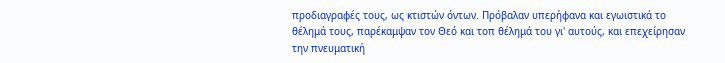προδιαγραφές τους, ως κτιστών όντων. Πρόβαλαν υπερήφανα και εγωιστικά το θέλημά τους, παρέκαμψαν τον Θεό και τοπ θέλημά του γι' αυτούς, και επεχείρησαν την πνευματική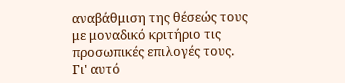αναβάθμιση της θέσεώς τους με μοναδικό κριτήριο τις προσωπικές επιλογές τους. Γι' αυτό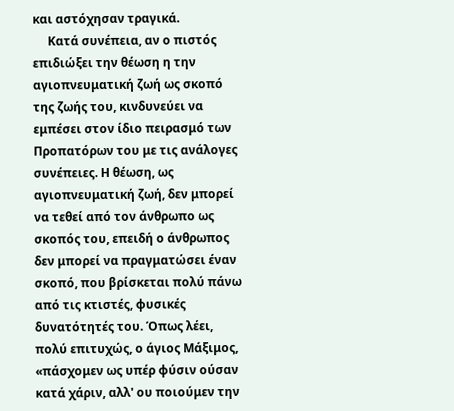και αστόχησαν τραγικά.
     Κατά συνέπεια, αν ο πιστός επιδιώξει την θέωση η την αγιοπνευματική ζωή ως σκοπό της ζωής του, κινδυνεύει να εμπέσει στον ίδιο πειρασμό των Προπατόρων του με τις ανάλογες συνέπειες. Η θέωση, ως αγιοπνευματική ζωή, δεν μπορεί να τεθεί από τον άνθρωπο ως σκοπός του, επειδή ο άνθρωπος δεν μπορεί να πραγματώσει έναν σκοπό, που βρίσκεται πολύ πάνω από τις κτιστές, φυσικές δυνατότητές του. Όπως λέει, πολύ επιτυχώς, ο άγιος Μάξιμος, «πάσχομεν ως υπέρ φύσιν ούσαν κατά χάριν, αλλ' ου ποιούμεν την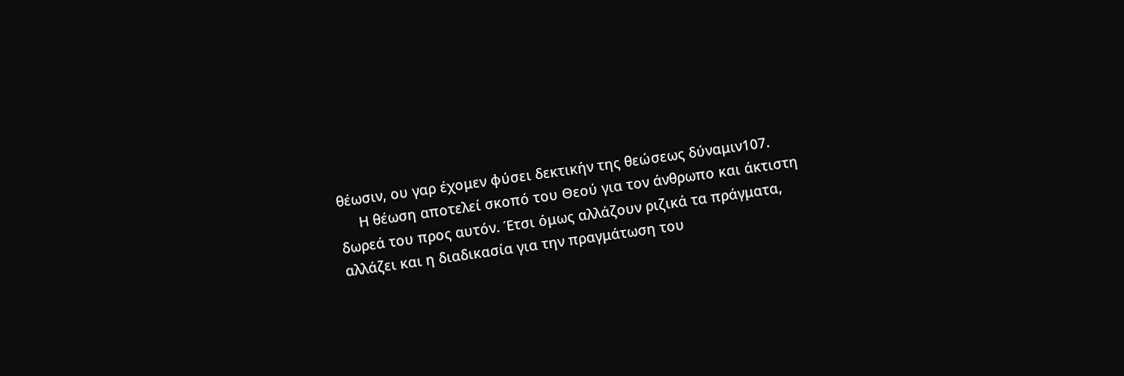θέωσιν, ου γαρ έχομεν φύσει δεκτικήν της θεώσεως δύναμιν107.
     Η θέωση αποτελεί σκοπό του Θεού για τον άνθρωπο και άκτιστη δωρεά του προς αυτόν. Έτσι όμως αλλάζουν ριζικά τα πράγματα, αλλάζει και η διαδικασία για την πραγμάτωση του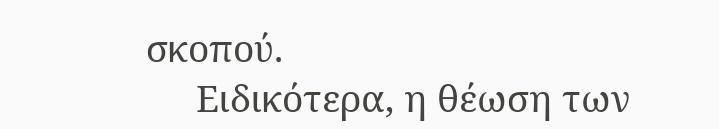σκοπού.
     Ειδικότερα, η θέωση των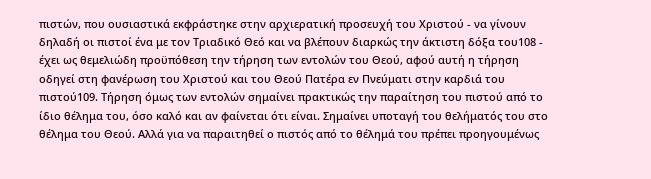πιστών, που ουσιαστικά εκφράστηκε στην αρχιερατική προσευχή του Χριστού - να γίνουν δηλαδή οι πιστοί ένα με τον Τριαδικό Θεό και να βλέπουν διαρκώς την άκτιστη δόξα του108 - έχει ως θεμελιώδη προϋπόθεση την τήρηση των εντολών του Θεού, αφού αυτή η τήρηση οδηγεί στη φανέρωση του Χριστού και του Θεού Πατέρα εν Πνεύματι στην καρδιά του πιστού109. Τήρηση όμως των εντολών σημαίνει πρακτικώς την παραίτηση του πιστού από το ίδιο θέλημα του, όσο καλό και αν φαίνεται ότι είναι. Σημαίνει υποταγή του θελήματός του στο θέλημα του Θεού. Αλλά για να παραιτηθεί ο πιστός από το θέλημά του πρέπει προηγουμένως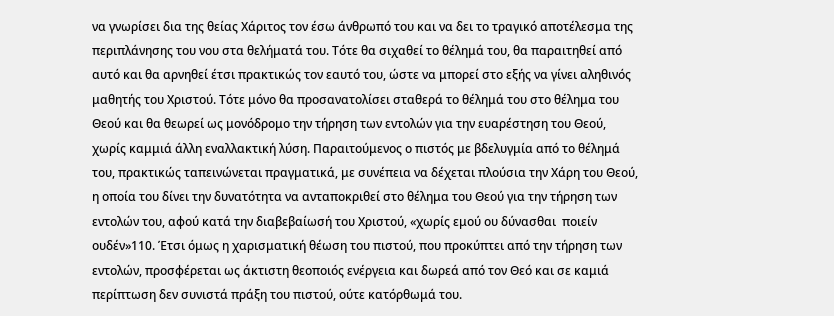να γνωρίσει δια της θείας Χάριτος τον έσω άνθρωπό του και να δει το τραγικό αποτέλεσμα της περιπλάνησης του νου στα θελήματά του. Τότε θα σιχαθεί το θέλημά του, θα παραιτηθεί από αυτό και θα αρνηθεί έτσι πρακτικώς τον εαυτό του, ώστε να μπορεί στο εξής να γίνει αληθινός μαθητής του Χριστού. Τότε μόνο θα προσανατολίσει σταθερά το θέλημά του στο θέλημα του Θεού και θα θεωρεί ως μονόδρομο την τήρηση των εντολών για την ευαρέστηση του Θεού, χωρίς καμμιά άλλη εναλλακτική λύση. Παραιτούμενος ο πιστός με βδελυγμία από το θέλημά του, πρακτικώς ταπεινώνεται πραγματικά, με συνέπεια να δέχεται πλούσια την Χάρη του Θεού, η οποία του δίνει την δυνατότητα να ανταποκριθεί στο θέλημα του Θεού για την τήρηση των εντολών του, αφού κατά την διαβεβαίωσή του Χριστού, «χωρίς εμού ου δύνασθαι  ποιείν ουδέν»110. Έτσι όμως η χαρισματική θέωση του πιστού, που προκύπτει από την τήρηση των εντολών, προσφέρεται ως άκτιστη θεοποιός ενέργεια και δωρεά από τον Θεό και σε καμιά περίπτωση δεν συνιστά πράξη του πιστού, ούτε κατόρθωμά του.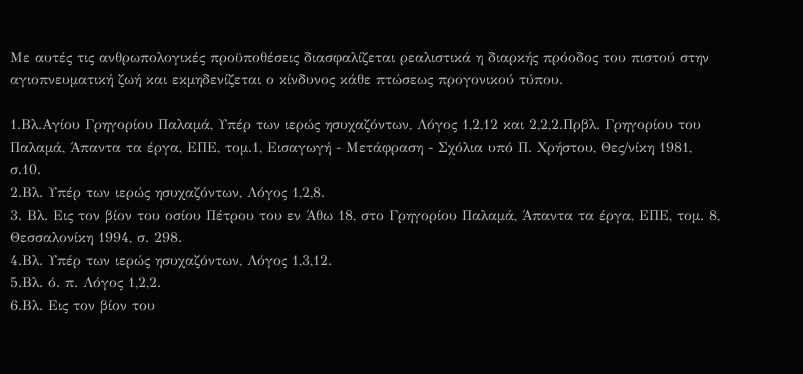Με αυτές τις ανθρωπολογικές προϋποθέσεις διασφαλίζεται ρεαλιστικά η διαρκής πρόοδος του πιστού στην αγιοπνευματική ζωή και εκμηδενίζεται ο κίνδυνος κάθε πτώσεως προγονικού τύπου.

1.Βλ.Αγίου Γρηγορίου Παλαμά, Υπέρ των ιερώς ησυχαζόντων, Λόγος 1,2,12 και 2,2,2.Πρβλ. Γρηγορίου του Παλαμά, Άπαντα τα έργα, ΕΠΕ, τομ.1, Εισαγωγή - Μετάφραση - Σχόλια υπό Π. Χρήστου, Θες/νίκη 1981, σ.10.
2.Βλ. Υπέρ των ιερώς ησυχαζόντων, Λόγος 1,2,8.
3. Βλ. Εις τον βίον του οσίου Πέτρου του εν Άθω 18, στο Γρηγορίου Παλαμά, Άπαντα τα έργα, ΕΠΕ, τομ. 8, Θεσσαλονίκη 1994, σ. 298.
4.Βλ. Υπέρ των ιερώς ησυχαζόντων, Λόγος 1,3,12.
5.Βλ. ό. π. Λόγος 1,2,2.
6.Βλ. Εις τον βίον του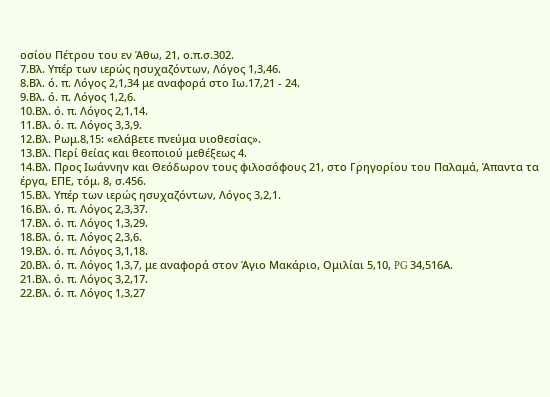οσίου Πέτρου του εν Άθω, 21, ο.π.σ.302.
7.Βλ. Υπέρ των ιερώς ησυχαζόντων, Λόγος 1,3,46.
8.Βλ. ό. π. Λόγος 2,1,34 με αναφορά στο Ιω.17,21 - 24.
9.Βλ. ό. π. Λόγος 1,2,6.
10.Βλ. ό. π. Λόγος 2,1,14.
11.Βλ. ό. π. Λόγος 3,3,9.
12.Βλ. Ρωμ.8,15: «ελάβετε πνεύμα υιοθεσίας».
13.Βλ. Περί θείας και θεοποιού μεθέξεως 4.
14.Βλ. Προς Ιωάννην και Θεόδωρον τους φιλοσόφους 21, στο Γρηγορίου του Παλαμά, Άπαντα τα έργα, ΕΠΕ, τόμ. 8, σ.456.
15.Βλ. Υπέρ των ιερώς ησυχαζόντων, Λόγος 3,2,1.
16.Βλ. ό. π. Λόγος 2,3,37.
17.Βλ. ό. π. Λόγος 1,3,29.
18.Βλ. ό. π. Λόγος 2,3,6.
19.Βλ. ό. π. Λόγος 3,1,18.
20.Βλ. ό. π. Λόγος 1,3,7, με αναφορά στον Άγιο Μακάριο, Ομιλίαι 5,10, PG 34,516Α.
21.Βλ. ό. π. Λόγος 3,2,17.
22.Βλ. ό. π. Λόγος 1,3,27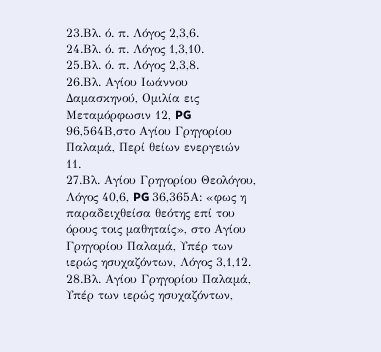23.Βλ. ό. π. Λόγος 2,3,6.
24.Βλ. ό. π. Λόγος 1,3,10.
25.Βλ. ό. π. Λόγος 2,3,8.
26.Βλ. Αγίου Ιωάννου Δαμασκηνού, Ομιλία εις Μεταμόρφωσιν 12, PG 96,564Β,στο Αγίου Γρηγορίου Παλαμά, Περί θείων ενεργειών 11.
27.Βλ. Αγίου Γρηγορίου Θεολόγου, Λόγος 40,6, PG 36,365Α: «φως η παραδειχθείσα θεότης επί του όρους τοις μαθηταίς», στο Αγίου Γρηγορίου Παλαμά, Υπέρ των ιερώς ησυχαζόντων, Λόγος 3,1,12.
28.Βλ. Αγίου Γρηγορίου Παλαμά, Υπέρ των ιερώς ησυχαζόντων,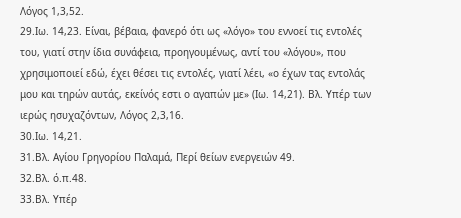Λόγος 1,3,52.
29.Ιω. 14,23. Είναι, βέβαια, φανερό ότι ως «λόγο» του εννοεί τις εντολές του, γιατί στην ίδια συνάφεια, προηγουμένως, αντί του «λόγου», που χρησιμοποιεί εδώ, έχει θέσει τις εντολές, γιατί λέει, «ο έχων τας εντολάς μου και τηρών αυτάς, εκείνός εστι ο αγαπών με» (Ιω. 14,21). Βλ. Υπέρ των ιερώς ησυχαζόντων, Λόγος 2,3,16.
30.Ιω. 14,21.
31.Βλ. Αγίου Γρηγορίου Παλαμά, Περί θείων ενεργειών 49.
32.Βλ. ό.π.48.
33.Βλ. Υπέρ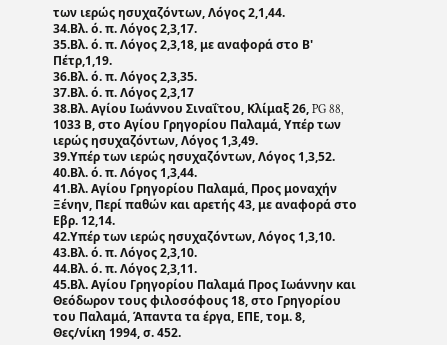των ιερώς ησυχαζόντων, Λόγος 2,1,44.
34.Βλ. ό. π. Λόγος 2,3,17.
35.Βλ. ό. π. Λόγος 2,3,18, με αναφορά στο Β' Πέτρ,1,19.
36.Βλ. ό. π. Λόγος 2,3,35.
37.Βλ. ό. π. Λόγος 2,3,17
38.Βλ. Αγίου Ιωάννου Σιναΐτου, Κλίμαξ 26, PG 88, 1033 Β, στο Αγίου Γρηγορίου Παλαμά, Υπέρ των ιερώς ησυχαζόντων, Λόγος 1,3,49.
39.Υπέρ των ιερώς ησυχαζόντων, Λόγος 1,3,52.
40.Βλ. ό. π. Λόγος 1,3,44.
41.Βλ. Αγίου Γρηγορίου Παλαμά, Προς μοναχήν Ξένην, Περί παθών και αρετής 43, με αναφορά στο Εβρ. 12,14.
42.Υπέρ των ιερώς ησυχαζόντων, Λόγος 1,3,10.
43.Βλ. ό. π. Λόγος 2,3,10.
44.Βλ. ό. π. Λόγος 2,3,11.
45.Βλ. Αγίου Γρηγορίου Παλαμά Προς Ιωάννην και Θεόδωρον τους φιλοσόφους 18, στο Γρηγορίου του Παλαμά, Άπαντα τα έργα, ΕΠΕ, τομ. 8, Θες/νίκη 1994, σ. 452.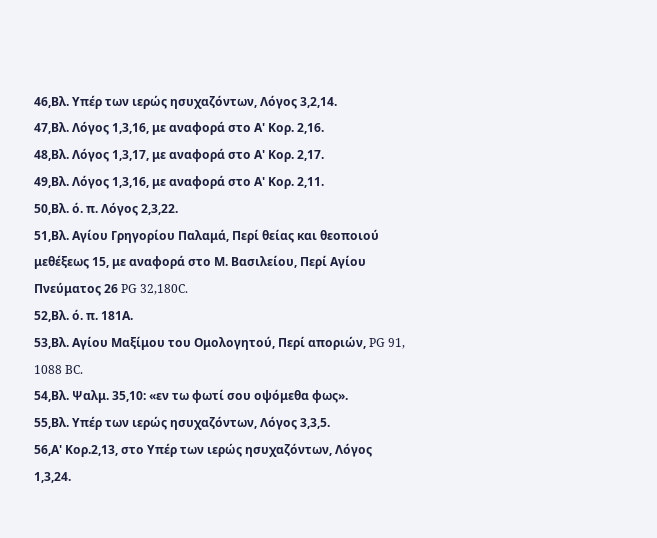46,Βλ. Υπέρ των ιερώς ησυχαζόντων, Λόγος 3,2,14.
47,Βλ. Λόγος 1,3,16, με αναφορά στο Α' Κορ. 2,16.
48,Βλ. Λόγος 1,3,17, με αναφορά στο Α' Κορ. 2,17.
49,Βλ. Λόγος 1,3,16, με αναφορά στο Α' Κορ. 2,11.
50,Βλ. ό. π. Λόγος 2,3,22.
51,Βλ. Αγίου Γρηγορίου Παλαμά, Περί θείας και θεοποιού μεθέξεως 15, με αναφορά στο Μ. Βασιλείου, Περί Αγίου Πνεύματος 26 PG 32,180C.
52,Βλ. ό. π. 181Α.
53,Βλ. Αγίου Μαξίμου του Ομολογητού, Περί αποριών, PG 91, 1088 BC.
54,Βλ. Ψαλμ. 35,10: «εν τω φωτί σου οψόμεθα φως».
55,Βλ. Υπέρ των ιερώς ησυχαζόντων, Λόγος 3,3,5.
56,Α' Κορ.2,13, στο Υπέρ των ιερώς ησυχαζόντων, Λόγος 1,3,24.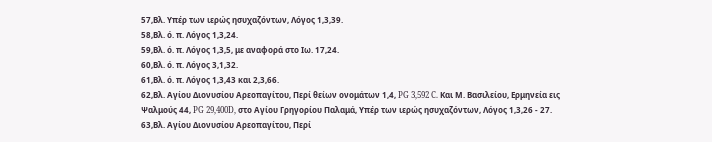57,Βλ. Υπέρ των ιερώς ησυχαζόντων, Λόγος 1,3,39.
58,Βλ. ό. π. Λόγος 1,3,24.
59,Βλ. ό. π. Λόγος 1,3,5, με αναφορά στο Ιω. 17,24.
60,Βλ. ό. π. Λόγος 3,1,32.
61,Βλ. ό. π. Λόγος 1,3,43 και 2,3,66.
62,Βλ. Αγίου Διονυσίου Αρεοπαγίτου, Περί θείων ονομάτων 1,4, PG 3,592 C. Και Μ. Βασιλείου, Ερμηνεία εις Ψαλμούς 44, PG 29,400D, στο Αγίου Γρηγορίου Παλαμά, Υπέρ των ιερώς ησυχαζόντων, Λόγος 1,3,26 - 27.
63,Βλ. Αγίου Διονυσίου Αρεοπαγίτου, Περί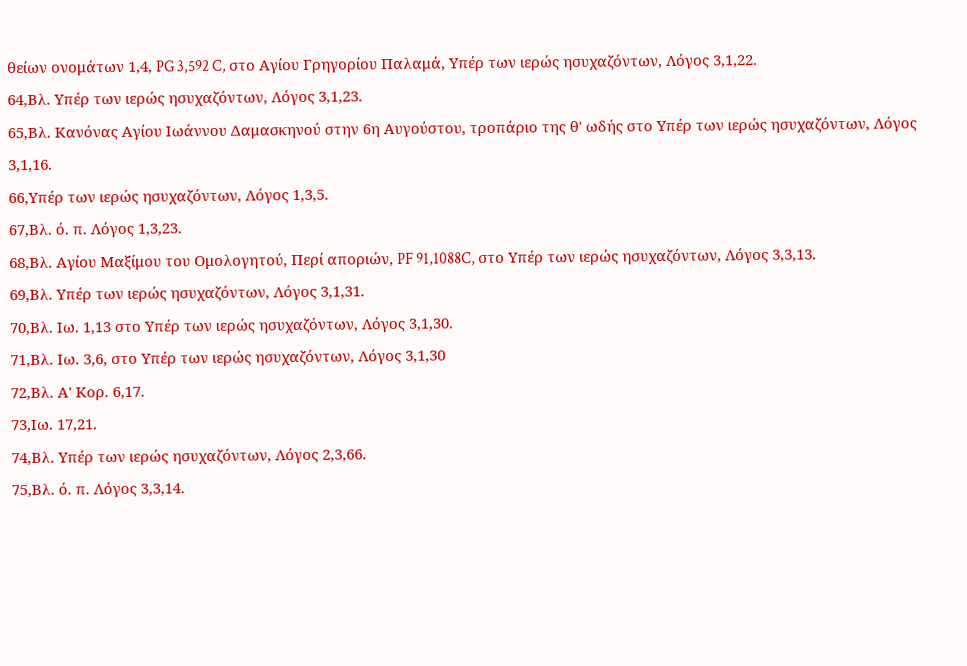θείων ονομάτων 1,4, PG 3,592 C, στο Αγίου Γρηγορίου Παλαμά, Υπέρ των ιερώς ησυχαζόντων, Λόγος 3,1,22.
64,Βλ. Υπέρ των ιερώς ησυχαζόντων, Λόγος 3,1,23.
65,Βλ. Κανόνας Αγίου Ιωάννου Δαμασκηνού στην 6η Αυγούστου, τροπάριο της θ' ωδής στο Υπέρ των ιερώς ησυχαζόντων, Λόγος 3,1,16.
66,Υπέρ των ιερώς ησυχαζόντων, Λόγος 1,3,5.
67,Βλ. ό. π. Λόγος 1,3,23.
68,Βλ. Αγίου Μαξίμου του Ομολογητού, Περί αποριών, PF 91,1088C, στο Υπέρ των ιερώς ησυχαζόντων, Λόγος 3,3,13.
69,Βλ. Υπέρ των ιερώς ησυχαζόντων, Λόγος 3,1,31.
70,Βλ. Ιω. 1,13 στο Υπέρ των ιερώς ησυχαζόντων, Λόγος 3,1,30.
71,Βλ. Ιω. 3,6, στο Υπέρ των ιερώς ησυχαζόντων, Λόγος 3,1,30
72,Βλ. Α' Κορ. 6,17.
73,Ιω. 17,21.
74,Βλ. Υπέρ των ιερώς ησυχαζόντων, Λόγος 2,3,66.
75,Βλ. ό. π. Λόγος 3,3,14.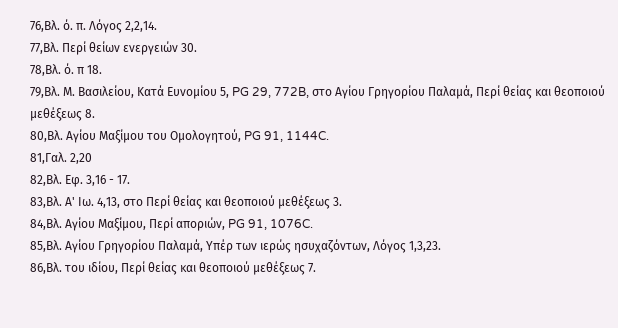76,Βλ. ό. π. Λόγος 2,2,14.
77,Βλ. Περί θείων ενεργειών 30.
78,Βλ. ό. π 18.
79,Βλ. Μ. Βασιλείου, Κατά Ευνομίου 5, PG 29, 772B, στο Αγίου Γρηγορίου Παλαμά, Περί θείας και θεοποιού μεθέξεως 8.
80,Βλ. Αγίου Μαξίμου του Ομολογητού, PG 91, 1144C.
81,Γαλ. 2,20
82,Βλ. Εφ. 3,16 - 17.
83,Βλ. Α' Ιω. 4,13, στο Περί θείας και θεοποιού μεθέξεως 3.
84,Βλ. Αγίου Μαξίμου, Περί αποριών, PG 91, 1076C.
85,Βλ. Αγίου Γρηγορίου Παλαμά, Υπέρ των ιερώς ησυχαζόντων, Λόγος 1,3,23.
86,Βλ. του ιδίου, Περί θείας και θεοποιού μεθέξεως 7.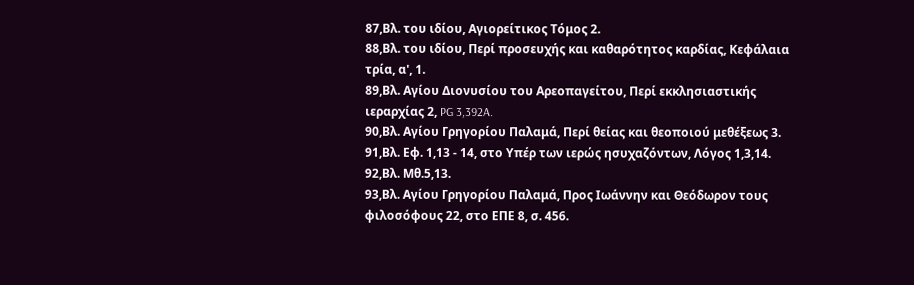87,Βλ. του ιδίου, Αγιορείτικος Τόμος 2.
88,Βλ. του ιδίου, Περί προσευχής και καθαρότητος καρδίας, Κεφάλαια τρία, α', 1.
89,Βλ. Αγίου Διονυσίου του Αρεοπαγείτου, Περί εκκλησιαστικής ιεραρχίας 2, PG 3,392A.
90,Βλ. Αγίου Γρηγορίου Παλαμά, Περί θείας και θεοποιού μεθέξεως 3.
91,Βλ. Εφ. 1,13 - 14, στο Υπέρ των ιερώς ησυχαζόντων, Λόγος 1,3,14.
92,Βλ. Μθ.5,13.
93,Βλ. Αγίου Γρηγορίου Παλαμά, Προς Ιωάννην και Θεόδωρον τους φιλοσόφους 22, στο ΕΠΕ 8, σ. 456.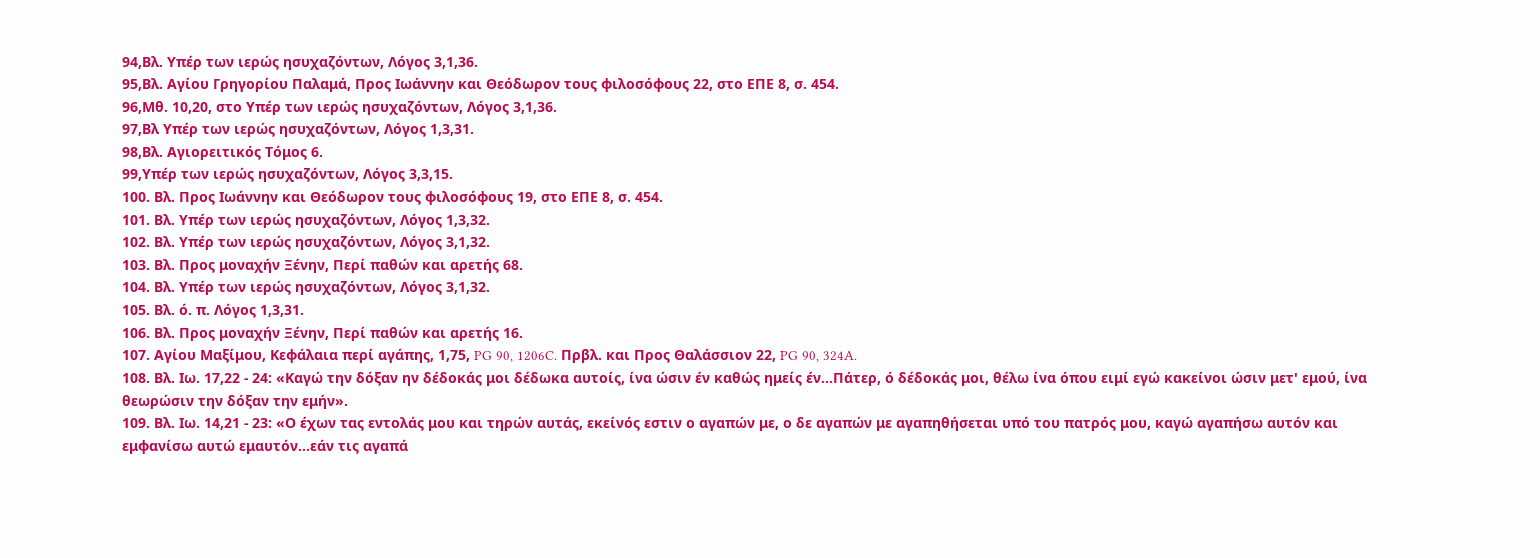94,Βλ. Υπέρ των ιερώς ησυχαζόντων, Λόγος 3,1,36.
95,Βλ. Αγίου Γρηγορίου Παλαμά, Προς Ιωάννην και Θεόδωρον τους φιλοσόφους 22, στο ΕΠΕ 8, σ. 454.
96,Μθ. 10,20, στο Υπέρ των ιερώς ησυχαζόντων, Λόγος 3,1,36.
97,Βλ Υπέρ των ιερώς ησυχαζόντων, Λόγος 1,3,31.
98,Βλ. Αγιορειτικός Τόμος 6.
99,Υπέρ των ιερώς ησυχαζόντων, Λόγος 3,3,15.
100. Βλ. Προς Ιωάννην και Θεόδωρον τους φιλοσόφους 19, στο ΕΠΕ 8, σ. 454.
101. Βλ. Υπέρ των ιερώς ησυχαζόντων, Λόγος 1,3,32.
102. Βλ. Υπέρ των ιερώς ησυχαζόντων, Λόγος 3,1,32.
103. Βλ. Προς μοναχήν Ξένην, Περί παθών και αρετής 68.
104. Βλ. Υπέρ των ιερώς ησυχαζόντων, Λόγος 3,1,32.
105. Βλ. ό. π. Λόγος 1,3,31.
106. Βλ. Προς μοναχήν Ξένην, Περί παθών και αρετής 16.
107. Αγίου Μαξίμου, Κεφάλαια περί αγάπης, 1,75, PG 90, 1206C. Πρβλ. και Προς Θαλάσσιον 22, PG 90, 324A.
108. Βλ. Ιω. 17,22 - 24: «Καγώ την δόξαν ην δέδοκάς μοι δέδωκα αυτοίς, ίνα ώσιν έν καθώς ημείς έν...Πάτερ, ό δέδοκάς μοι, θέλω ίνα όπου ειμί εγώ κακείνοι ώσιν μετ' εμού, ίνα θεωρώσιν την δόξαν την εμήν».
109. Βλ. Ιω. 14,21 - 23: «Ο έχων τας εντολάς μου και τηρών αυτάς, εκείνός εστιν ο αγαπών με, ο δε αγαπών με αγαπηθήσεται υπό του πατρός μου, καγώ αγαπήσω αυτόν και εμφανίσω αυτώ εμαυτόν...εάν τις αγαπά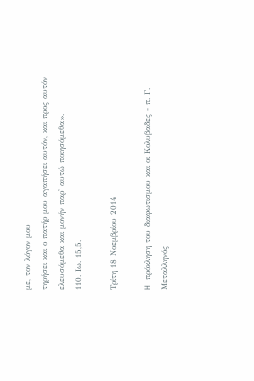με, τον λόγον μου
τηρήσει και ο πατήρ μου αγαπήσει αυτόν, και προς αυτόν ελευσόμεθα και μονήν παρ' αυτώ ποιησόμεθα».
110. Ιω. 15,5.

Τρίτη 18 Νοεμβρίου 2014

H πρόκληση του διαφωτισμου και οι Κολυβαδες - π. Γ. Μεταλληνός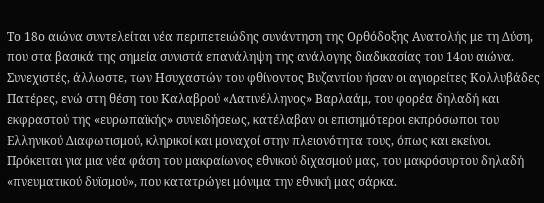Το 18ο αιώνα συντελείται νέα περιπετειώδης συνάντηση της Ορθόδοξης Ανατολής με τη Δύση, που στα βασικά της σημεία συνιστά επανάληψη της ανάλογης διαδικασίας του 14ου αιώνα. Συνεχιστές, άλλωστε, των Ησυχαστών του φθίνοντος Βυζαντίου ήσαν οι αγιορείτες Κολλυβάδες Πατέρες, ενώ στη θέση του Καλαβρού «Λατινέλληνος» Βαρλαάμ, του φορέα δηλαδή και εκφραστού της «ευρωπαϊκής» συνειδήσεως, κατέλαβαν οι επισημότεροι εκπρόσωποι του Ελληνικού Διαφωτισμού, κληρικοί και μοναχοί στην πλειονότητα τους, όπως και εκείνοι. Πρόκειται για μια νέα φάση του μακραίωνος εθνικού διχασμού μας, του μακρόσυρτου δηλαδή «πνευματικού δυϊσμού», που κατατρώγει μόνιμα την εθνική μας σάρκα.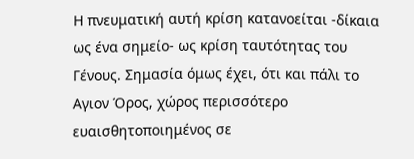Η πνευματική αυτή κρίση κατανοείται -δίκαια ως ένα σημείο- ως κρίση ταυτότητας του Γένους. Σημασία όμως έχει, ότι και πάλι το Αγιον Όρος, χώρος περισσότερο ευαισθητοποιημένος σε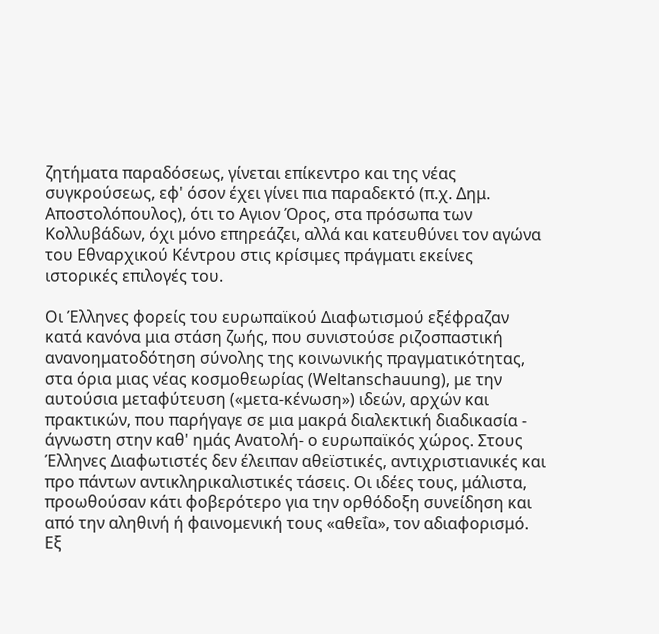ζητήματα παραδόσεως, γίνεται επίκεντρο και της νέας συγκρούσεως, εφ' όσον έχει γίνει πια παραδεκτό (π.χ. Δημ. Αποστολόπουλος), ότι το Αγιον Όρος, στα πρόσωπα των Κολλυβάδων, όχι μόνο επηρεάζει, αλλά και κατευθύνει τον αγώνα του Εθναρχικού Κέντρου στις κρίσιμες πράγματι εκείνες ιστορικές επιλογές του.

Οι Έλληνες φορείς του ευρωπαϊκού Διαφωτισμού εξέφραζαν κατά κανόνα μια στάση ζωής, που συνιστούσε ριζοσπαστική ανανοηματοδότηση σύνολης της κοινωνικής πραγματικότητας, στα όρια μιας νέας κοσμοθεωρίας (Weltanschauung), με την αυτούσια μεταφύτευση («μετα-κένωση») ιδεών, αρχών και πρακτικών, που παρήγαγε σε μια μακρά διαλεκτική διαδικασία - άγνωστη στην καθ' ημάς Ανατολή- ο ευρωπαϊκός χώρος. Στους Έλληνες Διαφωτιστές δεν έλειπαν αθεϊστικές, αντιχριστιανικές και προ πάντων αντικληρικαλιστικές τάσεις. Οι ιδέες τους, μάλιστα, προωθούσαν κάτι φοβερότερο για την ορθόδοξη συνείδηση και από την αληθινή ή φαινομενική τους «αθεΐα», τον αδιαφορισμό. Εξ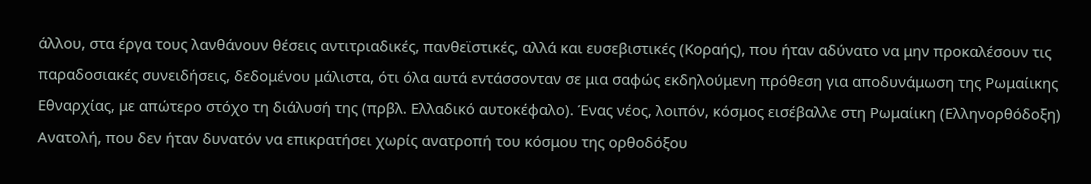άλλου, στα έργα τους λανθάνουν θέσεις αντιτριαδικές, πανθεϊστικές, αλλά και ευσεβιστικές (Κοραής), που ήταν αδύνατο να μην προκαλέσουν τις παραδοσιακές συνειδήσεις, δεδομένου μάλιστα, ότι όλα αυτά εντάσσονταν σε μια σαφώς εκδηλούμενη πρόθεση για αποδυνάμωση της Ρωμαίικης Εθναρχίας, με απώτερο στόχο τη διάλυσή της (πρβλ. Ελλαδικό αυτοκέφαλο). Ένας νέος, λοιπόν, κόσμος εισέβαλλε στη Ρωμαίικη (Ελληνορθόδοξη) Ανατολή, που δεν ήταν δυνατόν να επικρατήσει χωρίς ανατροπή του κόσμου της ορθοδόξου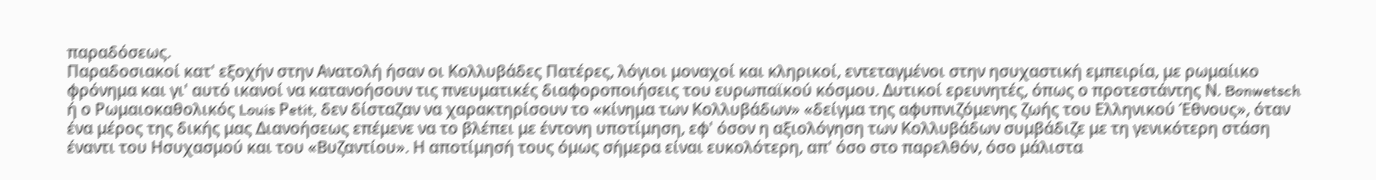παραδόσεως.
Παραδοσιακοί κατ' εξοχήν στην Ανατολή ήσαν οι Κολλυβάδες Πατέρες, λόγιοι μοναχοί και κληρικοί, εντεταγμένοι στην ησυχαστική εμπειρία, με ρωμαίικο φρόνημα και γι' αυτό ικανοί να κατανοήσουν τις πνευματικές διαφοροποιήσεις του ευρωπαϊκού κόσμου. Δυτικοί ερευνητές, όπως ο προτεστάντης Ν. Bonwetsch ή ο Ρωμαιοκαθολικός Louis Ρetit, δεν δίσταζαν να χαρακτηρίσουν το «κίνημα των Κολλυβάδων» «δείγμα της αφυπνιζόμενης ζωής του Ελληνικού Έθνους», όταν ένα μέρος της δικής μας Διανοήσεως επέμενε να το βλέπει με έντονη υποτίμηση, εφ' όσον η αξιολόγηση των Κολλυβάδων συμβάδιζε με τη γενικότερη στάση έναντι του Ησυχασμού και του «Βυζαντίου». Η αποτίμησή τους όμως σήμερα είναι ευκολότερη, απ' όσο στο παρελθόν, όσο μάλιστα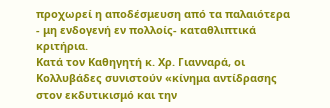προχωρεί η αποδέσμευση από τα παλαιότερα - μη ενδογενή εν πολλοίς- καταθλιπτικά κριτήρια.
Κατά τον Καθηγητή κ. Χρ. Γιανναρά, οι Κολλυβάδες συνιστούν «κίνημα αντίδρασης στον εκδυτικισμό και την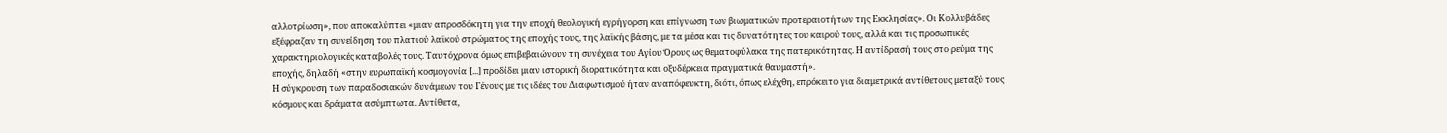αλλοτρίωση», που αποκαλύπτει «μιαν απροσδόκητη για την εποχή θεολογική εγρήγορση και επίγνωση των βιωματικών προτεραιοτήτων της Εκκλησίας». Οι Κολλυβάδες εξέφραζαν τη συνείδηση του πλατιού λαϊκού στρώματος της εποχής τους, της λαϊκής βάσης, με τα μέσα και τις δυνατότητες του καιρού τους, αλλά και τις προσωπικές χαρακτηριολογικές καταβολές τους. Ταυτόχρονα όμως επιβεβαιώνουν τη συνέχεια του Αγίου Όρους ως θεματοφύλακα της πατερικότητας. Η αντίδρασή τους στο ρεύμα της εποχής, δηλαδή «στην ευρωπαϊκή κοσμογονία [...] προδίδει μιαν ιστορική διορατικότητα και οξυδέρκεια πραγματικά θαυμαστή».
Η σύγκρουση των παραδοσιακών δυνάμεων του Γένους με τις ιδέες του Διαφωτισμού ήταν αναπόφευκτη, διότι, όπως ελέχθη, επρόκειτο για διαμετρικά αντίθετους μεταξύ τους κόσμους και δράματα ασύμπτωτα. Αντίθετα,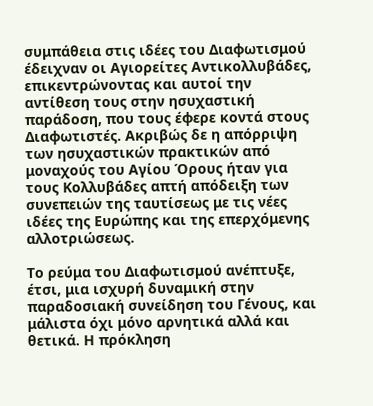συμπάθεια στις ιδέες του Διαφωτισμού έδειχναν οι Αγιορείτες Αντικολλυβάδες, επικεντρώνοντας και αυτοί την αντίθεση τους στην ησυχαστική παράδοση, που τους έφερε κοντά στους Διαφωτιστές. Ακριβώς δε η απόρριψη των ησυχαστικών πρακτικών από μοναχούς του Αγίου Όρους ήταν για τους Κολλυβάδες απτή απόδειξη των συνεπειών της ταυτίσεως με τις νέες ιδέες της Ευρώπης και της επερχόμενης αλλοτριώσεως.

Το ρεύμα του Διαφωτισμού ανέπτυξε, έτσι, μια ισχυρή δυναμική στην παραδοσιακή συνείδηση του Γένους, και μάλιστα όχι μόνο αρνητικά αλλά και θετικά. Η πρόκληση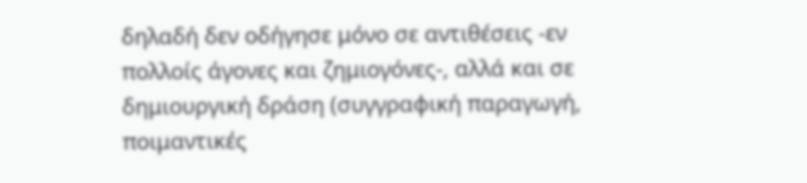δηλαδή δεν οδήγησε μόνο σε αντιθέσεις -εν πολλοίς άγονες και ζημιογόνες-, αλλά και σε δημιουργική δράση (συγγραφική παραγωγή, ποιμαντικές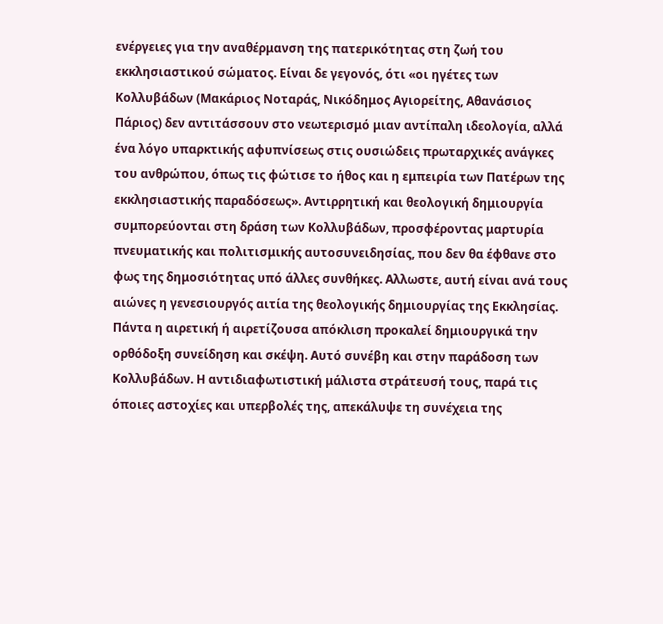ενέργειες για την αναθέρμανση της πατερικότητας στη ζωή του εκκλησιαστικού σώματος. Είναι δε γεγονός, ότι «οι ηγέτες των Κολλυβάδων (Μακάριος Νοταράς, Νικόδημος Αγιορείτης, Αθανάσιος Πάριος) δεν αντιτάσσουν στο νεωτερισμό μιαν αντίπαλη ιδεολογία, αλλά ένα λόγο υπαρκτικής αφυπνίσεως στις ουσιώδεις πρωταρχικές ανάγκες του ανθρώπου, όπως τις φώτισε το ήθος και η εμπειρία των Πατέρων της εκκλησιαστικής παραδόσεως». Αντιρρητική και θεολογική δημιουργία συμπορεύονται στη δράση των Κολλυβάδων, προσφέροντας μαρτυρία πνευματικής και πολιτισμικής αυτοσυνειδησίας, που δεν θα έφθανε στο φως της δημοσιότητας υπό άλλες συνθήκες. Αλλωστε, αυτή είναι ανά τους αιώνες η γενεσιουργός αιτία της θεολογικής δημιουργίας της Εκκλησίας. Πάντα η αιρετική ή αιρετίζουσα απόκλιση προκαλεί δημιουργικά την ορθόδοξη συνείδηση και σκέψη. Αυτό συνέβη και στην παράδοση των Κολλυβάδων. Η αντιδιαφωτιστική μάλιστα στράτευσή τους, παρά τις όποιες αστοχίες και υπερβολές της, απεκάλυψε τη συνέχεια της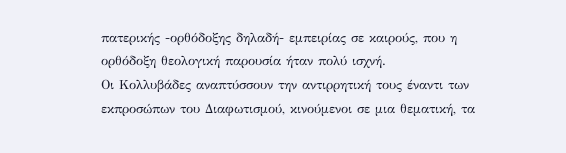πατερικής -ορθόδοξης δηλαδή- εμπειρίας σε καιρούς, που η ορθόδοξη θεολογική παρουσία ήταν πολύ ισχνή.
Οι Κολλυβάδες αναπτύσσουν την αντιρρητική τους έναντι των εκπροσώπων του Διαφωτισμού, κινούμενοι σε μια θεματική, τα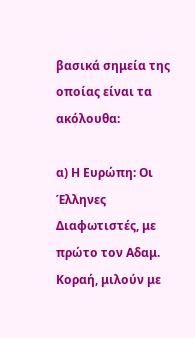βασικά σημεία της οποίας είναι τα ακόλουθα:

α) Η Ευρώπη: Οι Έλληνες Διαφωτιστές, με πρώτο τον Αδαμ. Κοραή, μιλούν με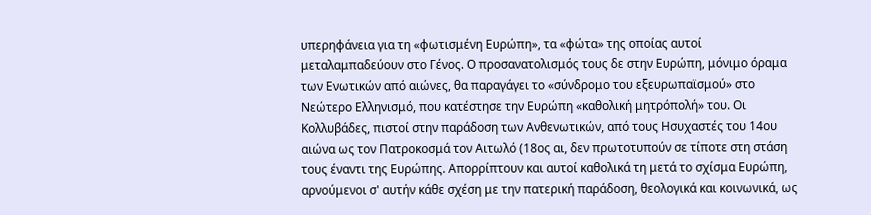υπερηφάνεια για τη «φωτισμένη Ευρώπη», τα «φώτα» της οποίας αυτοί μεταλαμπαδεύουν στο Γένος. Ο προσανατολισμός τους δε στην Ευρώπη, μόνιμο όραμα των Ενωτικών από αιώνες, θα παραγάγει το «σύνδρομο του εξευρωπαϊσμού» στο Νεώτερο Ελληνισμό, που κατέστησε την Ευρώπη «καθολική μητρόπολή» του. Οι Κολλυβάδες, πιστοί στην παράδοση των Ανθενωτικών, από τους Ησυχαστές του 14ου αιώνα ως τον Πατροκοσμά τον Αιτωλό (18ος αι, δεν πρωτοτυπούν σε τίποτε στη στάση τους έναντι της Ευρώπης. Απορρίπτουν και αυτοί καθολικά τη μετά το σχίσμα Ευρώπη, αρνούμενοι σ' αυτήν κάθε σχέση με την πατερική παράδοση, θεολογικά και κοινωνικά, ως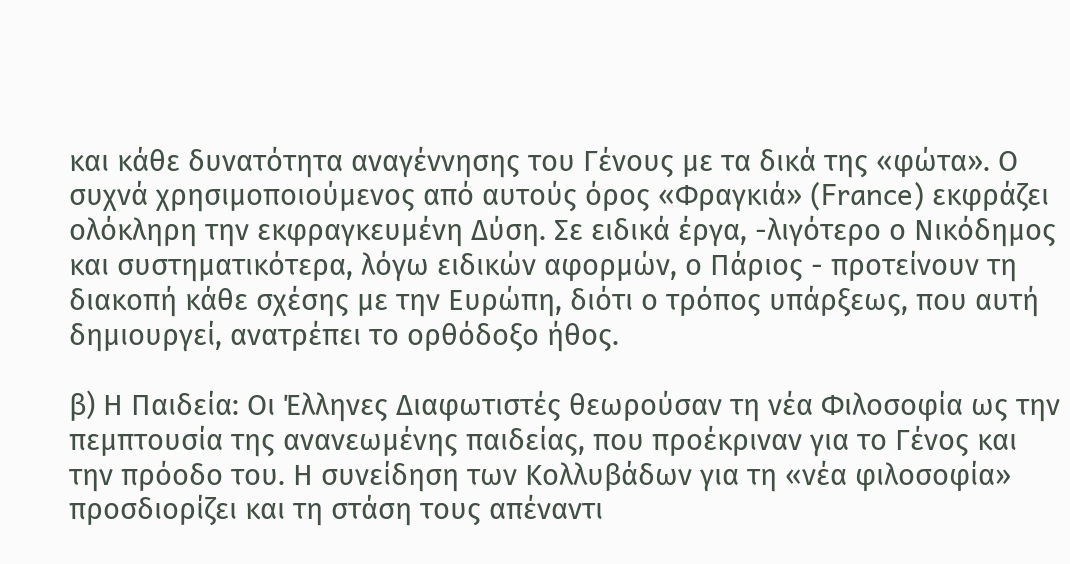και κάθε δυνατότητα αναγέννησης του Γένους με τα δικά της «φώτα». Ο συχνά χρησιμοποιούμενος από αυτούς όρος «Φραγκιά» (France) εκφράζει ολόκληρη την εκφραγκευμένη Δύση. Σε ειδικά έργα, -λιγότερο ο Νικόδημος και συστηματικότερα, λόγω ειδικών αφορμών, ο Πάριος - προτείνουν τη διακοπή κάθε σχέσης με την Ευρώπη, διότι ο τρόπος υπάρξεως, που αυτή δημιουργεί, ανατρέπει το ορθόδοξο ήθος.

β) Η Παιδεία: Οι Έλληνες Διαφωτιστές θεωρούσαν τη νέα Φιλοσοφία ως την πεμπτουσία της ανανεωμένης παιδείας, που προέκριναν για το Γένος και την πρόοδο του. Η συνείδηση των Κολλυβάδων για τη «νέα φιλοσοφία» προσδιορίζει και τη στάση τους απέναντι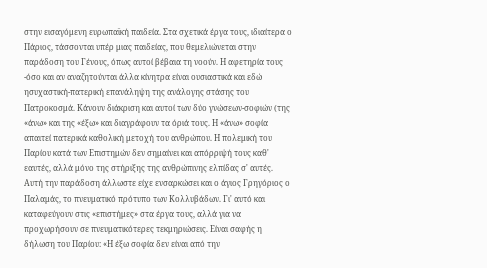στην εισαγόμενη ευρωπαϊκή παιδεία. Στα σχετικά έργα τους, ιδιαίτερα ο Πάριος, τάσσονται υπέρ μιας παιδείας, που θεμελιώνεται στην παράδοση του Γένους, όπως αυτοί βέβαια τη νοούν. Η αφετηρία τους -όσο και αν αναζητούνται άλλα κίνητρα είναι ουσιαστικά και εδώ ησυχαστική-πατερική επανάληψη της ανάλογης στάσης του Πατροκοσμά. Κάνουν διάκριση και αυτοί των δύο γνώσεων-σοφιών (της «άνω» και της «έξω» και διαγράφουν τα όριά τους. Η «άνω» σοφία απαιτεί πατερικά καθολική μετοχή του ανθρώπου. Η πολεμική του Παρίου κατά των Επιστημών δεν σημαίνει και απόρριψή τους καθ' εαυτές, αλλά μόνο της στήριξης της ανθρώπινης ελπίδας σ' αυτές. Αυτή την παράδοση άλλωστε είχε ενσαρκώσει και ο άγιος Γρηγόριος ο Παλαμάς, το πνευματικό πρότυπο των Κολλυβάδων. Γι' αυτό και καταφεύγουν στις «επιστήμες» στα έργα τους, αλλά για να προχωρήσουν σε πνευματικότερες τεκμηριώσεις. Είναι σαφής η δήλωση του Παρίου: «Η έξω σοφία δεν είναι από την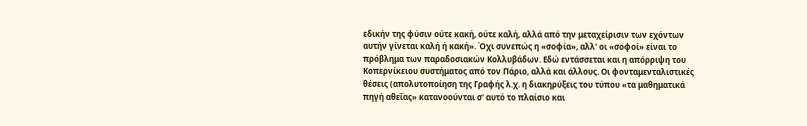εδικήν της φύσιν ούτε κακή, ούτε καλή, αλλά από την μεταχείρισιν των εχόντων αυτήν γίνεται καλή ή κακή». Όχι συνεπώς η «σοφία», αλλ' οι «σοφοί» είναι το πρόβλημα των παραδοσιακών Κολλυβάδων. Εδώ εντάσσεται και η απόρριψη του Κοπερνίκειου συστήματος από τον Πάριο, αλλά και άλλους. Οι φονταμενταλιστικές θέσεις (απολυτοποίηση της Γραφής λ.χ. η διακηρύξεις του τύπου «τα μαθηματικά πηγή αθεΐας» κατανοούνται σ' αυτό το πλαίσιο και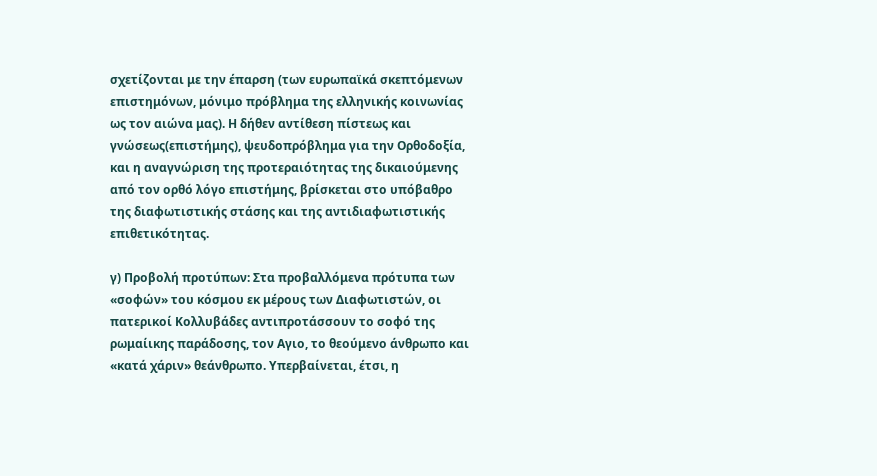σχετίζονται με την έπαρση (των ευρωπαϊκά σκεπτόμενων επιστημόνων, μόνιμο πρόβλημα της ελληνικής κοινωνίας ως τον αιώνα μας). Η δήθεν αντίθεση πίστεως και γνώσεως(επιστήμης), ψευδοπρόβλημα για την Ορθοδοξία, και η αναγνώριση της προτεραιότητας της δικαιούμενης από τον ορθό λόγο επιστήμης, βρίσκεται στο υπόβαθρο της διαφωτιστικής στάσης και της αντιδιαφωτιστικής επιθετικότητας.

γ) Προβολή προτύπων: Στα προβαλλόμενα πρότυπα των «σοφών» του κόσμου εκ μέρους των Διαφωτιστών, οι πατερικοί Κολλυβάδες αντιπροτάσσουν το σοφό της ρωμαίικης παράδοσης, τον Αγιο, το θεούμενο άνθρωπο και «κατά χάριν» θεάνθρωπο. Υπερβαίνεται, έτσι, η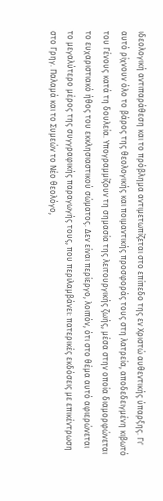ιδεολογική αντιπαράθεση και το πρόβλημα αντιμετωπίζεται στο επίπεδο της εν Χριστώ αυθεντικής ύπαρξης. Γι' αυτό ρίχνουν όλο το βάρος της θεολογικής και ποιμαντικής προσφοράς τους στη λατρεία, αποδεδειγμένη κιβωτό του Γένους κατά τη δουλεία. Υπογραμμίζουν τη σημασία της λειτουργικής ζωής, μέσα στην οποία διαμορφώνεται το ευχαριστιακό ήθος του εκκλησιαστικού σώματος. Δεν είναι περίεργο, λοιπόν, ότι στο θέμα αυτό αφιερώνεται το μεγαλύτερο μέρος της συγγραφικής παραγωγής τους, που περιλαμβάνει: πατερικές εκδόσεις με επικέντρωση στο Γρηγ. Παλαμά και το Συμεών το Νέο θεολόγο,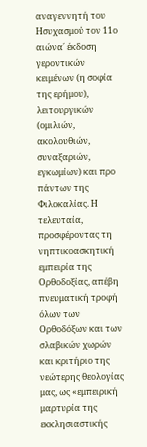αναγεννητή του Ησυχασμού τον 11ο αιώνα΄ έκδοση γεροντικών κειμένων (η σοφία της ερήμου), λειτουργικών (ομιλιών, ακολουθιών, συναξαριών, εγκωμίων) και προ πάντων της Φιλοκαλίας. Η τελευταία, προσφέροντας τη νηπτικοασκητική εμπειρία της Ορθοδοξίας, απέβη πνευματική τροφή όλων των Ορθοδόξων και των σλαβικών χωρών και κριτήριο της νεώτερης θεολογίας μας, ως «εμπειρική μαρτυρία της εκκλησιαστικής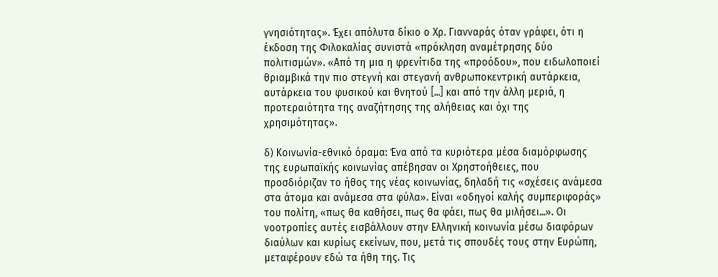γνησιότητας». Έχει απόλυτα δίκιο ο Χρ. Γιανναράς όταν γράφει, ότι η έκδοση της Φιλοκαλίας συνιστά «πρόκληση αναμέτρησης δύο πολιτισμών». «Από τη μια η φρενίτιδα της «προόδου», που ειδωλοποιεί θριαμβικά την πιο στεγνή και στεγανή ανθρωποκεντρική αυτάρκεια, αυτάρκεια του φυσικού και θνητού [...] και από την άλλη μεριά, η προτεραιότητα της αναζήτησης της αλήθειας και όχι της χρησιμότητας».

δ) Κοινωνία-εθνικό όραμα: Ένα από τα κυριότερα μέσα διαμόρφωσης της ευρωπαϊκής κοινωνίας απέβησαν οι Χρηστοήθειες, που προσδιόριζαν το ήθος της νέας κοινωνίας, δηλαδή τις «σχέσεις ανάμεσα στα άτομα και ανάμεσα στα φύλα». Είναι «οδηγοί καλής συμπεριφοράς» του πολίτη, «πως θα καθήσει, πως θα φάει, πως θα μιλήσει...». Οι νοοτροπίες αυτές εισβάλλουν στην Ελληνική κοινωνία μέσω διαφόρων διαύλων και κυρίως εκείνων, που, μετά τις σπουδές τους στην Ευρώπη, μεταφέρουν εδώ τα ήθη της. Τις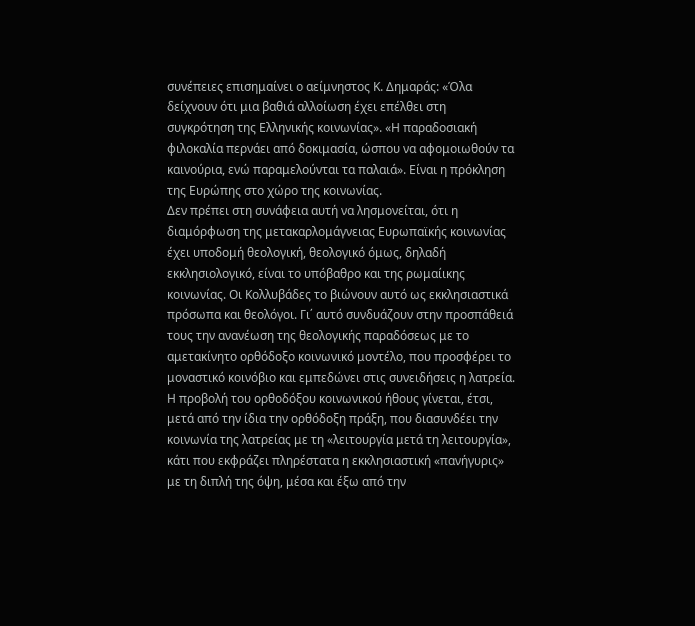συνέπειες επισημαίνει ο αείμνηστος Κ. Δημαράς: «Όλα δείχνουν ότι μια βαθιά αλλοίωση έχει επέλθει στη συγκρότηση της Ελληνικής κοινωνίας». «Η παραδοσιακή φιλοκαλία περνάει από δοκιμασία, ώσπου να αφομοιωθούν τα καινούρια, ενώ παραμελούνται τα παλαιά». Είναι η πρόκληση της Ευρώπης στο χώρο της κοινωνίας.
Δεν πρέπει στη συνάφεια αυτή να λησμονείται, ότι η διαμόρφωση της μετακαρλομάγνειας Ευρωπαϊκής κοινωνίας έχει υποδομή θεολογική, θεολογικό όμως, δηλαδή εκκλησιολογικό, είναι το υπόβαθρο και της ρωμαίικης κοινωνίας. Οι Κολλυβάδες το βιώνουν αυτό ως εκκλησιαστικά πρόσωπα και θεολόγοι. Γι΄ αυτό συνδυάζουν στην προσπάθειά τους την ανανέωση της θεολογικής παραδόσεως με το αμετακίνητο ορθόδοξο κοινωνικό μοντέλο, που προσφέρει το μοναστικό κοινόβιο και εμπεδώνει στις συνειδήσεις η λατρεία. Η προβολή του ορθοδόξου κοινωνικού ήθους γίνεται, έτσι, μετά από την ίδια την ορθόδοξη πράξη, που διασυνδέει την κοινωνία της λατρείας με τη «λειτουργία μετά τη λειτουργία», κάτι που εκφράζει πληρέστατα η εκκλησιαστική «πανήγυρις» με τη διπλή της όψη, μέσα και έξω από την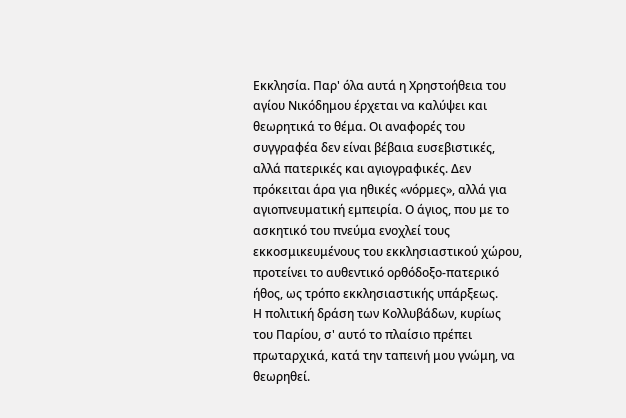Εκκλησία. Παρ' όλα αυτά η Χρηστοήθεια του αγίου Νικόδημου έρχεται να καλύψει και θεωρητικά το θέμα. Οι αναφορές του συγγραφέα δεν είναι βέβαια ευσεβιστικές, αλλά πατερικές και αγιογραφικές. Δεν πρόκειται άρα για ηθικές «νόρμες», αλλά για αγιοπνευματική εμπειρία. Ο άγιος, που με το ασκητικό του πνεύμα ενοχλεί τους εκκοσμικευμένους του εκκλησιαστικού χώρου, προτείνει το αυθεντικό ορθόδοξο-πατερικό ήθος, ως τρόπο εκκλησιαστικής υπάρξεως.
Η πολιτική δράση των Κολλυβάδων, κυρίως του Παρίου, σ' αυτό το πλαίσιο πρέπει πρωταρχικά, κατά την ταπεινή μου γνώμη, να θεωρηθεί.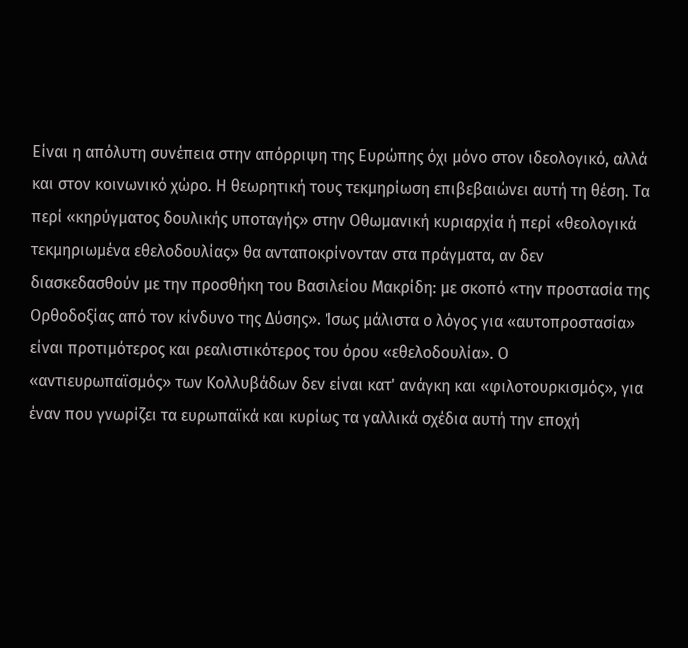Είναι η απόλυτη συνέπεια στην απόρριψη της Ευρώπης όχι μόνο στον ιδεολογικό, αλλά και στον κοινωνικό χώρο. Η θεωρητική τους τεκμηρίωση επιβεβαιώνει αυτή τη θέση. Τα περί «κηρύγματος δουλικής υποταγής» στην Οθωμανική κυριαρχία ή περί «θεολογικά τεκμηριωμένα εθελοδουλίας» θα ανταποκρίνονταν στα πράγματα, αν δεν διασκεδασθούν με την προσθήκη του Βασιλείου Μακρίδη: με σκοπό «την προστασία της Ορθοδοξίας από τον κίνδυνο της Δύσης». Ίσως μάλιστα ο λόγος για «αυτοπροστασία» είναι προτιμότερος και ρεαλιστικότερος του όρου «εθελοδουλία». Ο «αντιευρωπαϊσμός» των Κολλυβάδων δεν είναι κατ' ανάγκη και «φιλοτουρκισμός», για έναν που γνωρίζει τα ευρωπαϊκά και κυρίως τα γαλλικά σχέδια αυτή την εποχή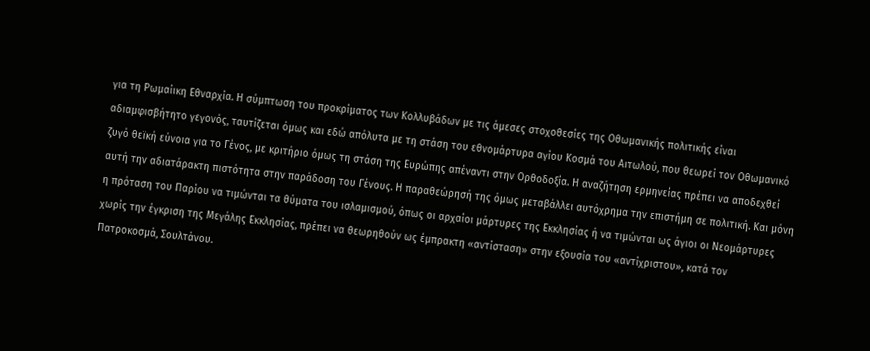για τη Ρωμαίικη Εθναρχία. Η σύμπτωση του προκρίματος των Κολλυβάδων με τις άμεσες στοχοθεσίες της Οθωμανικής πολιτικής είναι αδιαμφισβήτητο γεγονός, ταυτίζεται όμως και εδώ απόλυτα με τη στάση του εθνομάρτυρα αγίου Κοσμά του Αιτωλού, που θεωρεί τον Οθωμανικό ζυγό θεϊκή εύνοια για το Γένος, με κριτήριο όμως τη στάση της Ευρώπης απέναντι στην Ορθοδοξία. Η αναζήτηση ερμηνείας πρέπει να αποδεχθεί αυτή την αδιατάρακτη πιστότητα στην παράδοση του Γένους. Η παραθεώρησή της όμως μεταβάλλει αυτόχρημα την επιστήμη σε πολιτική. Και μόνη η πρόταση του Παρίου να τιμώνται τα θύματα του ισλαμισμού, όπως οι αρχαίοι μάρτυρες της Εκκλησίας ή να τιμώνται ως άγιοι οι Νεομάρτυρες χωρίς την έγκριση της Μεγάλης Εκκλησίας, πρέπει να θεωρηθούν ως έμπρακτη «αντίσταση» στην εξουσία του «αντίχριστου», κατά τον Πατροκοσμά, Σουλτάνου.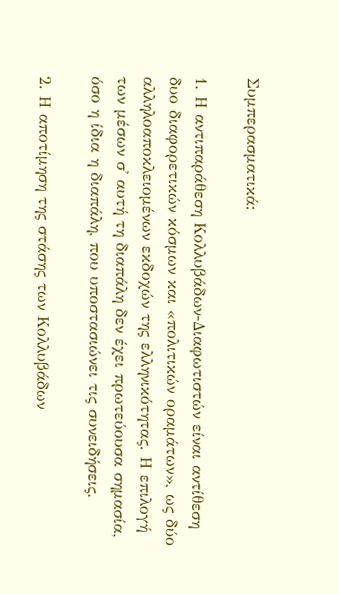Συμπερασματικά:

1. Η αντιπαράθεση Κολλυβάδων-Διαφωτιστών είναι αντίθεση δυο διαφορετικών κόσμων και «πολιτικών οραμάτων», ως δύο αλληλοαποκλειομένων εκδοχών της ελληνικότητας. Η επιλογή των μέσων σ' αυτή τη διαπάλη δεν έχει πρωτεύουσα σημασία, όσο η ίδια η διαπάλη, που υποστασιώνει τις συνειδήσεις.

2. Η αποτίμηση της στάσης των Κολλυβάδων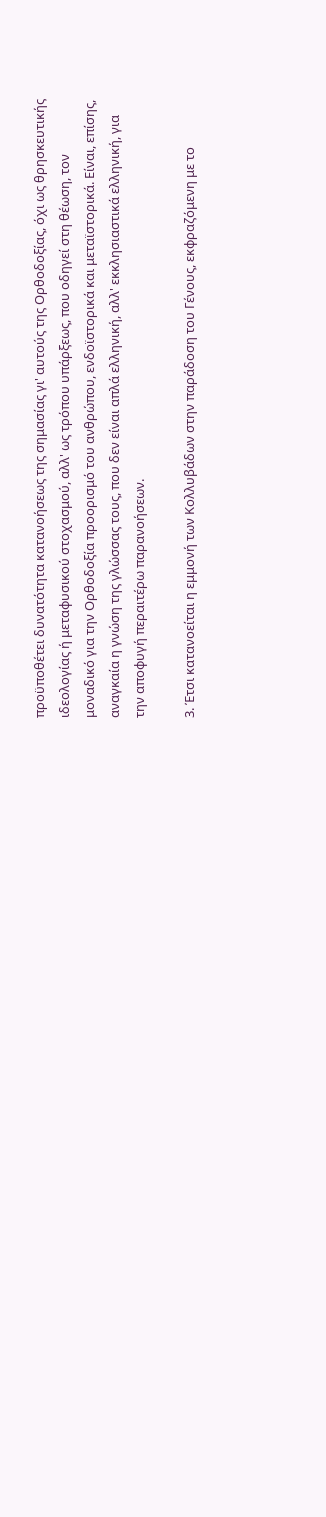προϋποθέτει δυνατότητα κατανοήσεως της σημασίας γι' αυτούς της Ορθοδοξίας, όχι ως θρησκευτικής ιδεολογίας ή μεταφυσικού στοχασμού, αλλ' ως τρόπου υπάρξεως, που οδηγεί στη θέωση, τον μοναδικό για την Ορθοδοξία προορισμό του ανθρώπου, ενδοϊστορικά και μεταϊστορικά. Είναι, επίσης, αναγκαία η γνώση της γλώσσας τους, που δεν είναι απλά ελληνική, αλλ' εκκλησιαστικά ελληνική, για την αποφυγή περαιτέρω παρανοήσεων.

3. Έτσι κατανοείται η εμμονή των Κολλυβάδων στην παράδοση του Γένους, εκφραζόμενη με το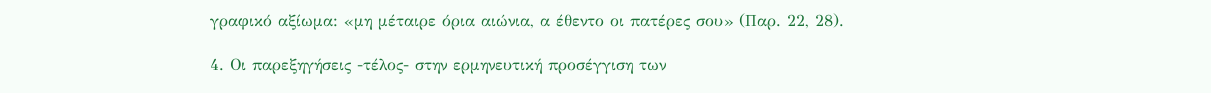γραφικό αξίωμα: «μη μέταιρε όρια αιώνια, α έθεντο οι πατέρες σου» (Παρ. 22, 28).

4. Οι παρεξηγήσεις -τέλος- στην ερμηνευτική προσέγγιση των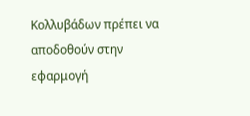Κολλυβάδων πρέπει να αποδοθούν στην εφαρμογή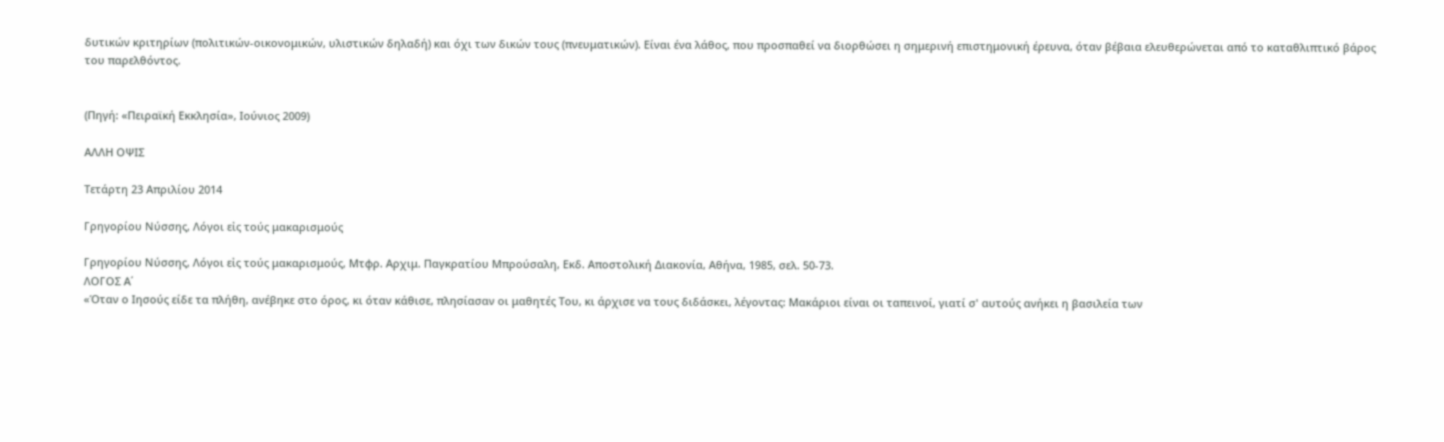δυτικών κριτηρίων (πολιτικών-οικονομικών, υλιστικών δηλαδή) και όχι των δικών τους (πνευματικών). Είναι ένα λάθος, που προσπαθεί να διορθώσει η σημερινή επιστημονική έρευνα, όταν βέβαια ελευθερώνεται από το καταθλιπτικό βάρος του παρελθόντος.


(Πηγή: «Πειραϊκή Εκκλησία», Ιούνιος 2009)

ΑΛΛΗ ΟΨΙΣ

Τετάρτη 23 Απριλίου 2014

Γρηγορίου Νύσσης, Λόγοι εἰς τούς μακαρισμούς

Γρηγορίου Νύσσης, Λόγοι εἰς τούς μακαρισμούς, Μτφρ. Αρχιμ. Παγκρατίου Μπρούσαλη, Εκδ. Αποστολική Διακονία, Αθήνα, 1985, σελ. 50-73.
ΛΟΓΟΣ Α΄
«Όταν ο Ιησούς είδε τα πλήθη, ανέβηκε στο όρος, κι όταν κάθισε, πλησίασαν οι μαθητές Του, κι άρχισε να τους διδάσκει, λέγοντας: Μακάριοι είναι οι ταπεινοί, γιατί σ' αυτούς ανήκει η βασιλεία των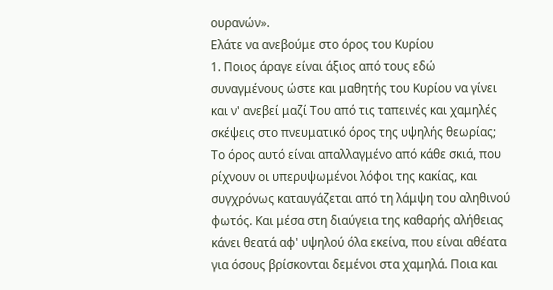ουρανών».
Ελάτε να ανεβούμε στο όρος του Κυρίου
1. Ποιος άραγε είναι άξιος από τους εδώ συναγμένους ώστε και μαθητής του Κυρίου να γίνει και ν' ανεβεί μαζί Του από τις ταπεινές και χαμηλές σκέψεις στο πνευματικό όρος της υψηλής θεωρίας; Το όρος αυτό είναι απαλλαγμένο από κάθε σκιά, που ρίχνουν οι υπερυψωμένοι λόφοι της κακίας, και συγχρόνως καταυγάζεται από τη λάμψη του αληθινού φωτός. Και μέσα στη διαύγεια της καθαρής αλήθειας κάνει θεατά αφ' υψηλού όλα εκείνα, που είναι αθέατα για όσους βρίσκονται δεμένοι στα χαμηλά. Ποια και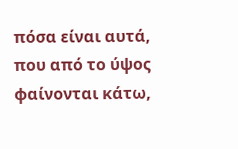πόσα είναι αυτά, που από το ύψος φαίνονται κάτω,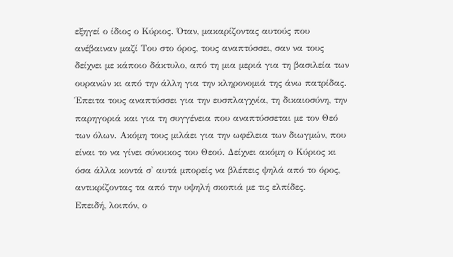εξηγεί ο ίδιος ο Κύριος. Όταν, μακαρίζοντας αυτούς που ανέβαιναν μαζί Του στο όρος, τους αναπτύσσει, σαν να τους δείχνει με κάποιο δάκτυλο, από τη μια μεριά για τη βασιλεία των ουρανών κι από την άλλη για την κληρονομιά της άνω πατρίδας. Έπειτα τους αναπτύσσει για την ευσπλαγχνία, τη δικαιοσύνη, την παρηγοριά και για τη συγγένεια που αναπτύσσεται με τον Θεό των όλων. Ακόμη τους μιλάει για την ωφέλεια των διωγμών, που είναι το να γίνει σύνοικος του Θεού. Δείχνει ακόμη ο Κύριος κι όσα άλλα κοντά σ' αυτά μπορείς να βλέπεις ψηλά από το όρος, αντικρίζοντας τα από την υψηλή σκοπιά με τις ελπίδες.
Επειδή, λοιπόν, ο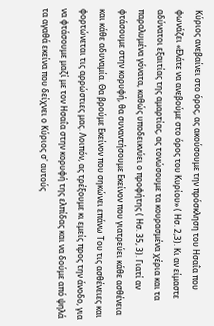Κύριος ανεβαίνει στο όρος, ας ακούσουμε την πρόσκληση του Ησαΐα που φωνάζει «Ελάτε να ανεβούμε στο όρος του Κυρίου» ( Ησ. 2,3). Κι αν είμαστε αδύνατοι εξαιτίας της αμαρτίας, ας τονώσουμε τα κουρασμένα χέρια και τα παραλυμένα γόνατα, καθώς υποδεικνύει ο προφήτης ( Ησ. 35, 3). Γιατί αν φτάσουμε στην κορυφή, θα συναντήσουμε Εκείνον που γιατρεύει κάθε ασθένεια και κάθε αδυναμία. Θα βρούμε Εκείνον που σηκώνει επάνω Του τις ασθένειες και φορτώνεται τις αρρώστιες μας. Λοιπόν, ας τρέξουμε κι εμείς προς την άνοδο, για να φτάσουμε μαζί με τον Ησαΐα στην κορυφή της ελπίδας και να δούμε από ψηλά τα αγαθά εκείνα που δείχνει ο Κύριος σ' αυτούς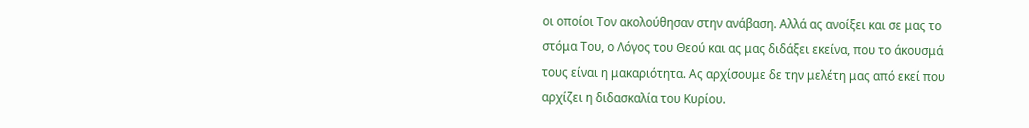οι οποίοι Τον ακολούθησαν στην ανάβαση. Αλλά ας ανοίξει και σε μας το στόμα Του, ο Λόγος του Θεού και ας μας διδάξει εκείνα, που το άκουσμά τους είναι η μακαριότητα. Ας αρχίσουμε δε την μελέτη μας από εκεί που αρχίζει η διδασκαλία του Κυρίου.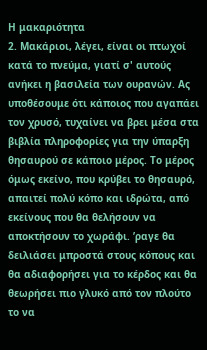Η μακαριότητα
2. Μακάριοι, λέγει, είναι οι πτωχοί κατά το πνεύμα, γιατί σ' αυτούς ανήκει η βασιλεία των ουρανών. Ας υποθέσουμε ότι κάποιος που αγαπάει τον χρυσό, τυχαίνει να βρει μέσα στα βιβλία πληροφορίες για την ύπαρξη θησαυρού σε κάποιο μέρος. Το μέρος όμως εκείνο, που κρύβει το θησαυρό, απαιτεί πολύ κόπο και ιδρώτα, από εκείνους που θα θελήσουν να αποκτήσουν το χωράφι. ʼραγε θα δειλιάσει μπροστά στους κόπους και θα αδιαφορήσει για το κέρδος και θα θεωρήσει πιο γλυκό από τον πλούτο το να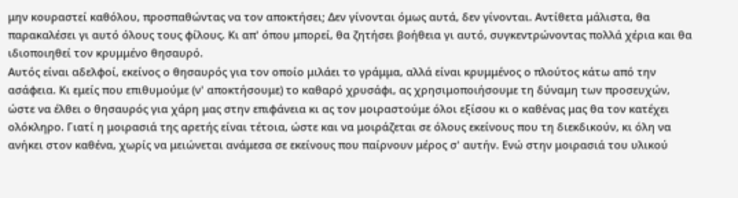μην κουραστεί καθόλου, προσπαθώντας να τον αποκτήσει; Δεν γίνονται όμως αυτά, δεν γίνονται. Αντίθετα μάλιστα, θα παρακαλέσει γι αυτό όλους τους φίλους. Κι απ' όπου μπορεί, θα ζητήσει βοήθεια γι αυτό, συγκεντρώνοντας πολλά χέρια και θα ιδιοποιηθεί τον κρυμμένο θησαυρό.
Αυτός είναι αδελφοί, εκείνος ο θησαυρός για τον οποίο μιλάει το γράμμα, αλλά είναι κρυμμένος ο πλούτος κάτω από την ασάφεια. Κι εμείς που επιθυμούμε (ν' αποκτήσουμε) το καθαρό χρυσάφι, ας χρησιμοποιήσουμε τη δύναμη των προσευχών, ώστε να έλθει ο θησαυρός για χάρη μας στην επιφάνεια κι ας τον μοιραστούμε όλοι εξίσου κι ο καθένας μας θα τον κατέχει ολόκληρο. Γιατί η μοιρασιά της αρετής είναι τέτοια, ώστε και να μοιράζεται σε όλους εκείνους που τη διεκδικούν, κι όλη να ανήκει στον καθένα, χωρίς να μειώνεται ανάμεσα σε εκείνους που παίρνουν μέρος σ' αυτήν. Ενώ στην μοιρασιά του υλικού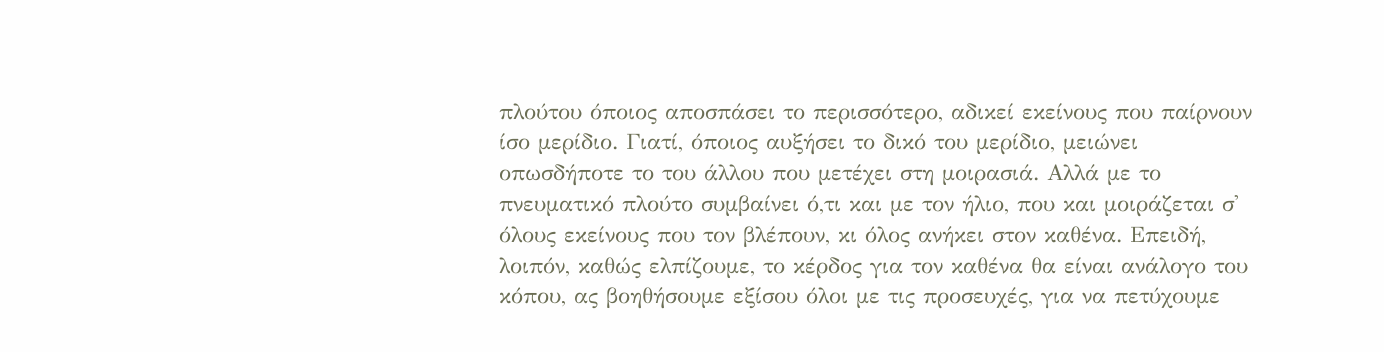πλούτου όποιος αποσπάσει το περισσότερο, αδικεί εκείνους που παίρνουν ίσο μερίδιο. Γιατί, όποιος αυξήσει το δικό του μερίδιο, μειώνει οπωσδήποτε το του άλλου που μετέχει στη μοιρασιά. Αλλά με το πνευματικό πλούτο συμβαίνει ό,τι και με τον ήλιο, που και μοιράζεται σ' όλους εκείνους που τον βλέπουν, κι όλος ανήκει στον καθένα. Επειδή, λοιπόν, καθώς ελπίζουμε, το κέρδος για τον καθένα θα είναι ανάλογο του κόπου, ας βοηθήσουμε εξίσου όλοι με τις προσευχές, για να πετύχουμε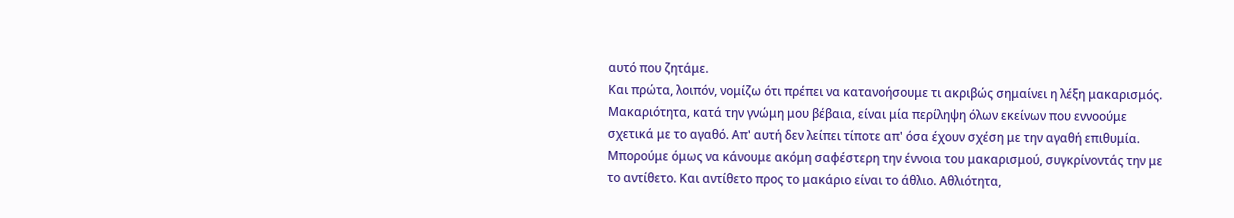αυτό που ζητάμε.
Και πρώτα, λοιπόν, νομίζω ότι πρέπει να κατανοήσουμε τι ακριβώς σημαίνει η λέξη μακαρισμός. Μακαριότητα, κατά την γνώμη μου βέβαια, είναι μία περίληψη όλων εκείνων που εννοούμε σχετικά με το αγαθό. Απ' αυτή δεν λείπει τίποτε απ' όσα έχουν σχέση με την αγαθή επιθυμία. Μπορούμε όμως να κάνουμε ακόμη σαφέστερη την έννοια του μακαρισμού, συγκρίνοντάς την με το αντίθετο. Και αντίθετο προς το μακάριο είναι το άθλιο. Αθλιότητα,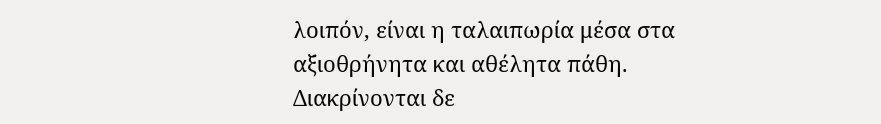λοιπόν, είναι η ταλαιπωρία μέσα στα αξιοθρήνητα και αθέλητα πάθη. Διακρίνονται δε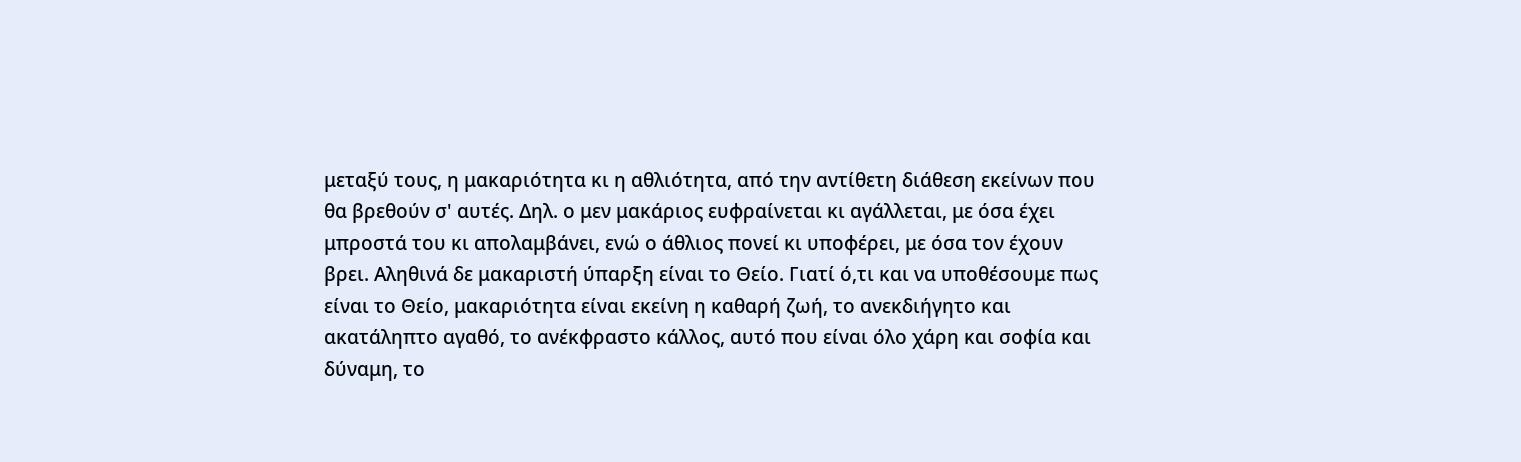μεταξύ τους, η μακαριότητα κι η αθλιότητα, από την αντίθετη διάθεση εκείνων που θα βρεθούν σ' αυτές. Δηλ. ο μεν μακάριος ευφραίνεται κι αγάλλεται, με όσα έχει μπροστά του κι απολαμβάνει, ενώ ο άθλιος πονεί κι υποφέρει, με όσα τον έχουν βρει. Αληθινά δε μακαριστή ύπαρξη είναι το Θείο. Γιατί ό,τι και να υποθέσουμε πως είναι το Θείο, μακαριότητα είναι εκείνη η καθαρή ζωή, το ανεκδιήγητο και ακατάληπτο αγαθό, το ανέκφραστο κάλλος, αυτό που είναι όλο χάρη και σοφία και δύναμη, το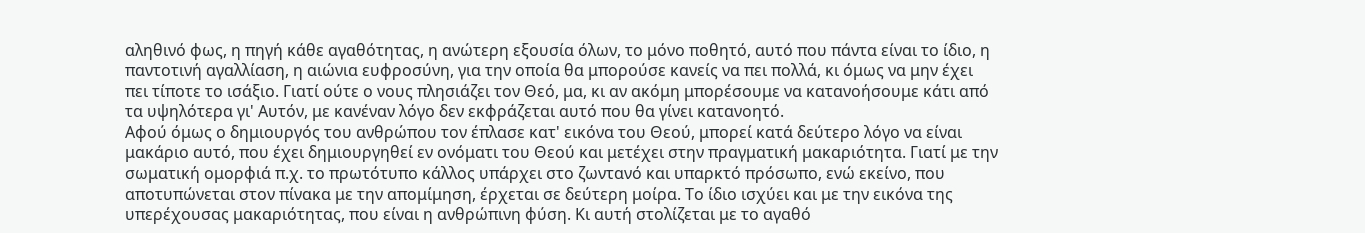αληθινό φως, η πηγή κάθε αγαθότητας, η ανώτερη εξουσία όλων, το μόνο ποθητό, αυτό που πάντα είναι το ίδιο, η παντοτινή αγαλλίαση, η αιώνια ευφροσύνη, για την οποία θα μπορούσε κανείς να πει πολλά, κι όμως να μην έχει πει τίποτε το ισάξιο. Γιατί ούτε ο νους πλησιάζει τον Θεό, μα, κι αν ακόμη μπορέσουμε να κατανοήσουμε κάτι από τα υψηλότερα γι' Αυτόν, με κανέναν λόγο δεν εκφράζεται αυτό που θα γίνει κατανοητό.
Αφού όμως ο δημιουργός του ανθρώπου τον έπλασε κατ' εικόνα του Θεού, μπορεί κατά δεύτερο λόγο να είναι μακάριο αυτό, που έχει δημιουργηθεί εν ονόματι του Θεού και μετέχει στην πραγματική μακαριότητα. Γιατί με την σωματική ομορφιά π.χ. το πρωτότυπο κάλλος υπάρχει στο ζωντανό και υπαρκτό πρόσωπο, ενώ εκείνο, που αποτυπώνεται στον πίνακα με την απομίμηση, έρχεται σε δεύτερη μοίρα. Το ίδιο ισχύει και με την εικόνα της υπερέχουσας μακαριότητας, που είναι η ανθρώπινη φύση. Κι αυτή στολίζεται με το αγαθό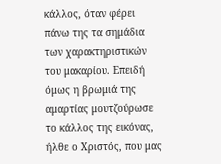κάλλος, όταν φέρει πάνω της τα σημάδια των χαρακτηριστικών του μακαρίου. Επειδή όμως η βρωμιά της αμαρτίας μουτζούρωσε το κάλλος της εικόνας, ήλθε ο Χριστός, που μας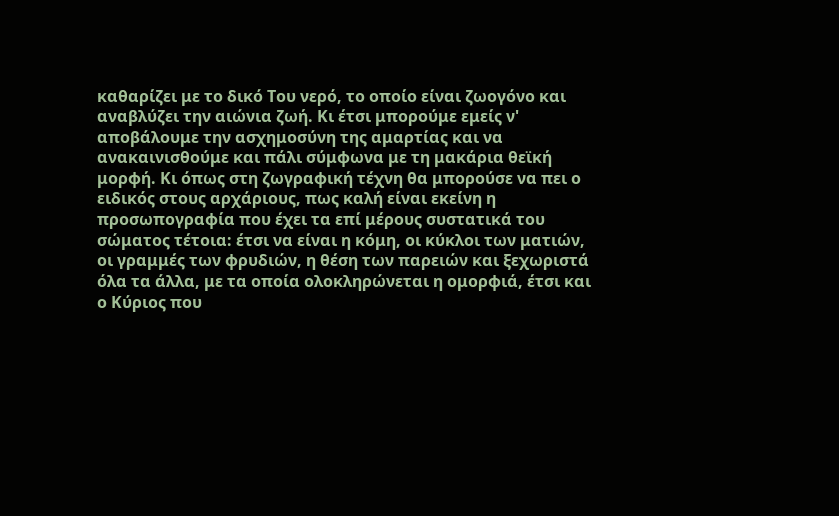καθαρίζει με το δικό Του νερό, το οποίο είναι ζωογόνο και αναβλύζει την αιώνια ζωή. Κι έτσι μπορούμε εμείς ν' αποβάλουμε την ασχημοσύνη της αμαρτίας και να ανακαινισθούμε και πάλι σύμφωνα με τη μακάρια θεϊκή μορφή. Κι όπως στη ζωγραφική τέχνη θα μπορούσε να πει ο ειδικός στους αρχάριους, πως καλή είναι εκείνη η προσωπογραφία που έχει τα επί μέρους συστατικά του σώματος τέτοια: έτσι να είναι η κόμη, οι κύκλοι των ματιών, οι γραμμές των φρυδιών, η θέση των παρειών και ξεχωριστά όλα τα άλλα, με τα οποία ολοκληρώνεται η ομορφιά, έτσι και ο Κύριος που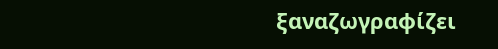ξαναζωγραφίζει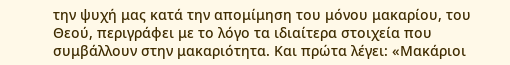την ψυχή μας κατά την απομίμηση του μόνου μακαρίου, του Θεού, περιγράφει με το λόγο τα ιδιαίτερα στοιχεία που συμβάλλουν στην μακαριότητα. Και πρώτα λέγει: «Μακάριοι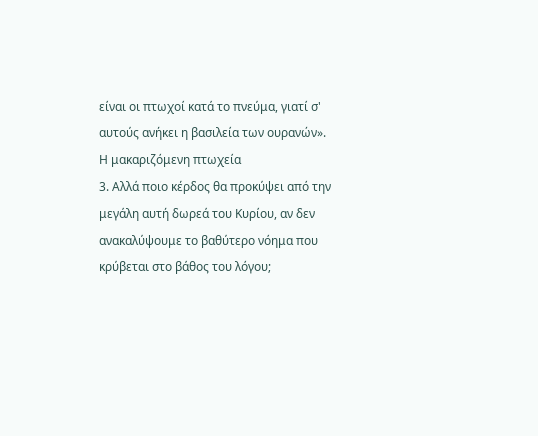είναι οι πτωχοί κατά το πνεύμα, γιατί σ' αυτούς ανήκει η βασιλεία των ουρανών».
Η μακαριζόμενη πτωχεία
3. Αλλά ποιο κέρδος θα προκύψει από την μεγάλη αυτή δωρεά του Κυρίου, αν δεν ανακαλύψουμε το βαθύτερο νόημα που κρύβεται στο βάθος του λόγου;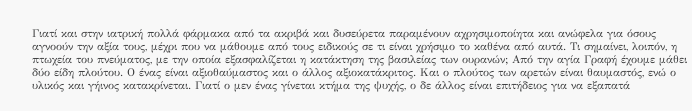Γιατί και στην ιατρική πολλά φάρμακα από τα ακριβά και δυσεύρετα παραμένουν αχρησιμοποίητα και ανώφελα για όσους αγνοούν την αξία τους, μέχρι που να μάθουμε από τους ειδικούς σε τι είναι χρήσιμο το καθένα από αυτά. Τι σημαίνει, λοιπόν, η πτωχεία του πνεύματος, με την οποία εξασφαλίζεται η κατάκτηση της βασιλείας των ουρανών; Από την αγία Γραφή έχουμε μάθει δύο είδη πλούτου. Ο ένας είναι αξιοθαύμαστος και ο άλλος αξιοκατάκριτος. Και ο πλούτος των αρετών είναι θαυμαστός, ενώ ο υλικός και γήινος κατακρίνεται. Γιατί ο μεν ένας γίνεται κτήμα της ψυχής, ο δε άλλος είναι επιτήδειος για να εξαπατά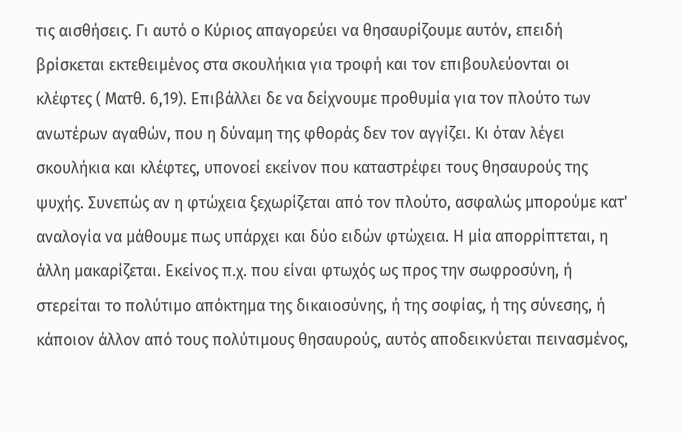τις αισθήσεις. Γι αυτό ο Κύριος απαγορεύει να θησαυρίζουμε αυτόν, επειδή βρίσκεται εκτεθειμένος στα σκουλήκια για τροφή και τον επιβουλεύονται οι κλέφτες ( Ματθ. 6,19). Επιβάλλει δε να δείχνουμε προθυμία για τον πλούτο των ανωτέρων αγαθών, που η δύναμη της φθοράς δεν τον αγγίζει. Κι όταν λέγει σκουλήκια και κλέφτες, υπονοεί εκείνον που καταστρέφει τους θησαυρούς της ψυχής. Συνεπώς αν η φτώχεια ξεχωρίζεται από τον πλούτο, ασφαλώς μπορούμε κατ' αναλογία να μάθουμε πως υπάρχει και δύο ειδών φτώχεια. Η μία απορρίπτεται, η άλλη μακαρίζεται. Εκείνος π.χ. που είναι φτωχός ως προς την σωφροσύνη, ή στερείται το πολύτιμο απόκτημα της δικαιοσύνης, ή της σοφίας, ή της σύνεσης, ή κάποιον άλλον από τους πολύτιμους θησαυρούς, αυτός αποδεικνύεται πεινασμένος,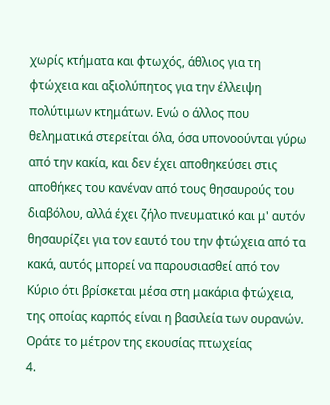χωρίς κτήματα και φτωχός, άθλιος για τη φτώχεια και αξιολύπητος για την έλλειψη πολύτιμων κτημάτων. Ενώ ο άλλος που θεληματικά στερείται όλα, όσα υπονοούνται γύρω από την κακία, και δεν έχει αποθηκεύσει στις αποθήκες του κανέναν από τους θησαυρούς του διαβόλου, αλλά έχει ζήλο πνευματικό και μ' αυτόν θησαυρίζει για τον εαυτό του την φτώχεια από τα κακά, αυτός μπορεί να παρουσιασθεί από τον Κύριο ότι βρίσκεται μέσα στη μακάρια φτώχεια, της οποίας καρπός είναι η βασιλεία των ουρανών.
Οράτε το μέτρον της εκουσίας πτωχείας
4.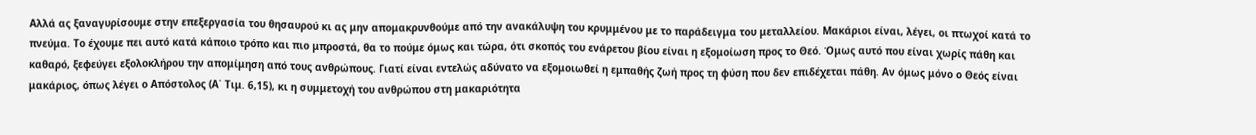Αλλά ας ξαναγυρίσουμε στην επεξεργασία του θησαυρού κι ας μην απομακρυνθούμε από την ανακάλυψη του κρυμμένου με το παράδειγμα του μεταλλείου. Μακάριοι είναι, λέγει, οι πτωχοί κατά το πνεύμα. Το έχουμε πει αυτό κατά κάποιο τρόπο και πιο μπροστά, θα το πούμε όμως και τώρα, ότι σκοπός του ενάρετου βίου είναι η εξομοίωση προς το Θεό. Όμως αυτό που είναι χωρίς πάθη και καθαρό, ξεφεύγει εξολοκλήρου την απομίμηση από τους ανθρώπους. Γιατί είναι εντελώς αδύνατο να εξομοιωθεί η εμπαθής ζωή προς τη φύση που δεν επιδέχεται πάθη. Αν όμως μόνο ο Θεός είναι μακάριος, όπως λέγει ο Απόστολος (Α΄ Τιμ. 6,15), κι η συμμετοχή του ανθρώπου στη μακαριότητα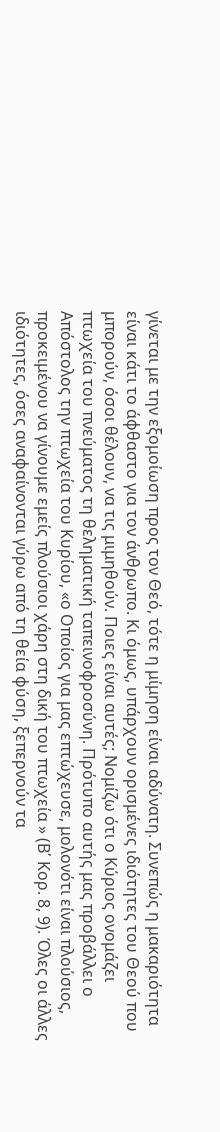γίνεται με την εξομοίωση προς τον Θεό, τότε η μίμηση είναι αδύνατη. Συνεπώς η μακαριότητα είναι κάτι το άφθαστο για τον άνθρωπο. Κι όμως, υπάρχουν ορισμένες ιδιότητες του Θεού που μπορούν, όσοι θέλουν, να τις μιμηθούν. Ποιες είναι αυτές; Νομίζω ότι ο Κύριος ονομάζει πτωχεία του πνεύματος τη θεληματική ταπεινοφροσύνη. Πρότυπο αυτής μας προβάλλει ο Απόστολος την πτωχεία του Κυρίου, «ο Οποίος για μας επτώχευσε, μολονότι είναι πλούσιος, προκειμένου να γίνουμε εμείς πλούσιοι χάρη στη δική του πτωχεία » (Β΄ Κορ. 8, 9). Όλες οι άλλες ιδιότητες, όσες αναφαίνονται γύρω από τη θεία φύση, ξεπερνούν τα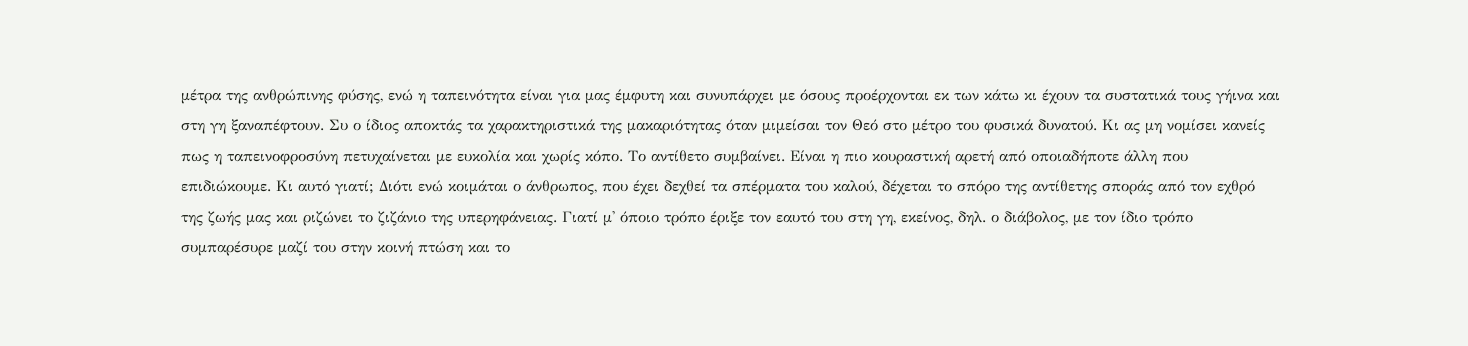μέτρα της ανθρώπινης φύσης, ενώ η ταπεινότητα είναι για μας έμφυτη και συνυπάρχει με όσους προέρχονται εκ των κάτω κι έχουν τα συστατικά τους γήινα και στη γη ξαναπέφτουν. Συ ο ίδιος αποκτάς τα χαρακτηριστικά της μακαριότητας όταν μιμείσαι τον Θεό στο μέτρο του φυσικά δυνατού. Κι ας μη νομίσει κανείς πως η ταπεινοφροσύνη πετυχαίνεται με ευκολία και χωρίς κόπο. Το αντίθετο συμβαίνει. Είναι η πιο κουραστική αρετή από οποιαδήποτε άλλη που επιδιώκουμε. Κι αυτό γιατί; Διότι ενώ κοιμάται ο άνθρωπος, που έχει δεχθεί τα σπέρματα του καλού, δέχεται το σπόρο της αντίθετης σποράς από τον εχθρό της ζωής μας και ριζώνει το ζιζάνιο της υπερηφάνειας. Γιατί μ' όποιο τρόπο έριξε τον εαυτό του στη γη, εκείνος, δηλ. ο διάβολος, με τον ίδιο τρόπο συμπαρέσυρε μαζί του στην κοινή πτώση και το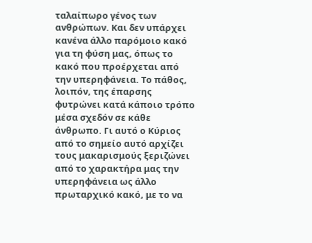ταλαίπωρο γένος των ανθρώπων. Και δεν υπάρχει κανένα άλλο παρόμοιο κακό για τη φύση μας, όπως το κακό που προέρχεται από την υπερηφάνεια. Το πάθος, λοιπόν, της έπαρσης φυτρώνει κατά κάποιο τρόπο μέσα σχεδόν σε κάθε άνθρωπο. Γι αυτό ο Κύριος από το σημείο αυτό αρχίζει τους μακαρισμούς ξεριζώνει από το χαρακτήρα μας την υπερηφάνεια ως άλλο πρωταρχικό κακό, με το να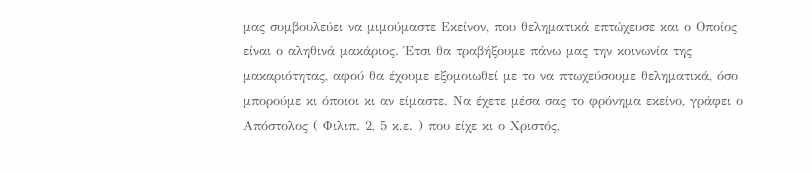μας συμβουλεύει να μιμούμαστε Εκείνον, που θεληματικά επτώχευσε και ο Οποίος είναι ο αληθινά μακάριος. Έτσι θα τραβήξουμε πάνω μας την κοινωνία της μακαριότητας, αφού θα έχουμε εξομοιωθεί με το να πτωχεύσουμε θεληματικά, όσο μπορούμε κι όποιοι κι αν είμαστε. Να έχετε μέσα σας το φρόνημα εκείνο, γράφει ο Απόστολος ( Φιλιπ. 2, 5 κ.ε. ) που είχε κι ο Χριστός,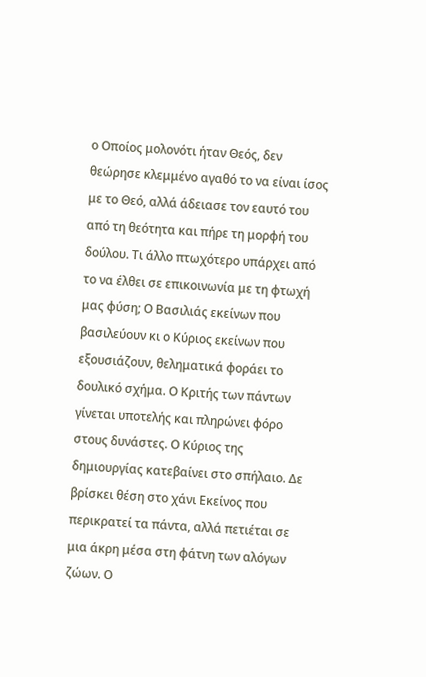ο Οποίος μολονότι ήταν Θεός, δεν θεώρησε κλεμμένο αγαθό το να είναι ίσος με το Θεό, αλλά άδειασε τον εαυτό του από τη θεότητα και πήρε τη μορφή του δούλου. Τι άλλο πτωχότερο υπάρχει από το να έλθει σε επικοινωνία με τη φτωχή μας φύση; Ο Βασιλιάς εκείνων που βασιλεύουν κι ο Κύριος εκείνων που εξουσιάζουν, θεληματικά φοράει το δουλικό σχήμα. Ο Κριτής των πάντων γίνεται υποτελής και πληρώνει φόρο στους δυνάστες. Ο Κύριος της δημιουργίας κατεβαίνει στο σπήλαιο. Δε βρίσκει θέση στο χάνι Εκείνος που περικρατεί τα πάντα, αλλά πετιέται σε μια άκρη μέσα στη φάτνη των αλόγων ζώων. Ο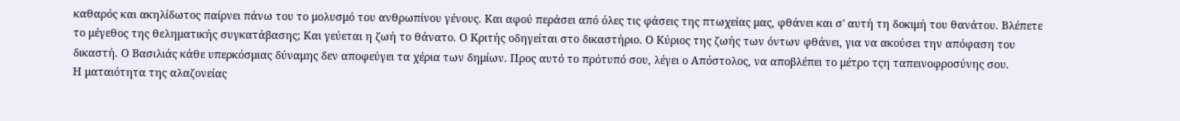καθαρός και ακηλίδωτος παίρνει πάνω του το μολυσμό του ανθρωπίνου γένους. Και αφού περάσει από όλες τις φάσεις της πτωχείας μας, φθάνει και σ' αυτή τη δοκιμή του θανάτου. Βλέπετε το μέγεθος της θεληματικής συγκατάβασης; Και γεύεται η ζωή το θάνατο. Ο Κριτής οδηγείται στο δικαστήριο. Ο Κύριος της ζωής των όντων φθάνει, για να ακούσει την απόφαση του δικαστή. Ο Βασιλιάς κάθε υπερκόσμιας δύναμης δεν αποφεύγει τα χέρια των δημίων. Προς αυτό το πρότυπό σου, λέγει ο Απόστολος, να αποβλέπει το μέτρο τςη ταπεινοφροσύνης σου.
Η ματαιότητα της αλαζονείας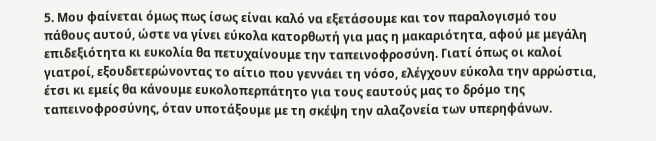5. Μου φαίνεται όμως πως ίσως είναι καλό να εξετάσουμε και τον παραλογισμό του πάθους αυτού, ώστε να γίνει εύκολα κατορθωτή για μας η μακαριότητα, αφού με μεγάλη επιδεξιότητα κι ευκολία θα πετυχαίνουμε την ταπεινοφροσύνη. Γιατί όπως οι καλοί γιατροί, εξουδετερώνοντας το αίτιο που γεννάει τη νόσο, ελέγχουν εύκολα την αρρώστια, έτσι κι εμείς θα κάνουμε ευκολοπερπάτητο για τους εαυτούς μας το δρόμο της ταπεινοφροσύνης, όταν υποτάξουμε με τη σκέψη την αλαζονεία των υπερηφάνων.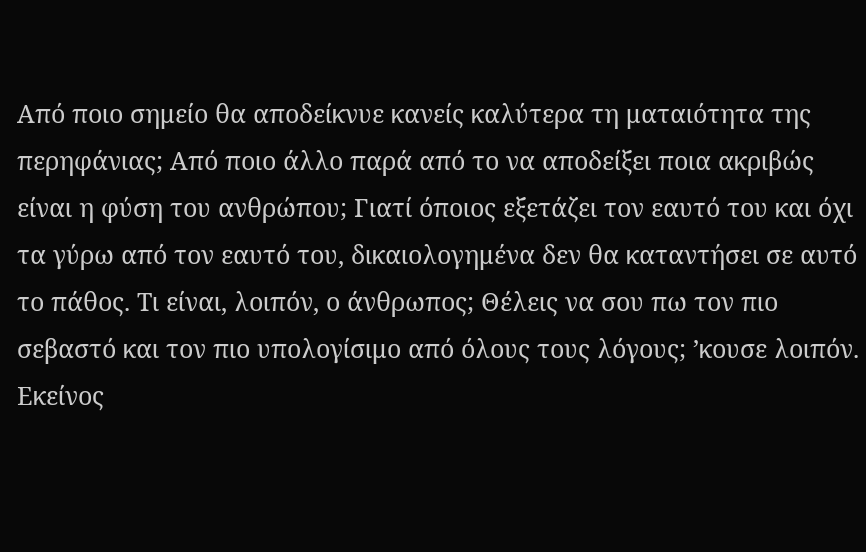Από ποιο σημείο θα αποδείκνυε κανείς καλύτερα τη ματαιότητα της περηφάνιας; Από ποιο άλλο παρά από το να αποδείξει ποια ακριβώς είναι η φύση του ανθρώπου; Γιατί όποιος εξετάζει τον εαυτό του και όχι τα γύρω από τον εαυτό του, δικαιολογημένα δεν θα καταντήσει σε αυτό το πάθος. Τι είναι, λοιπόν, ο άνθρωπος; Θέλεις να σου πω τον πιο σεβαστό και τον πιο υπολογίσιμο από όλους τους λόγους; ʼκουσε λοιπόν. Εκείνος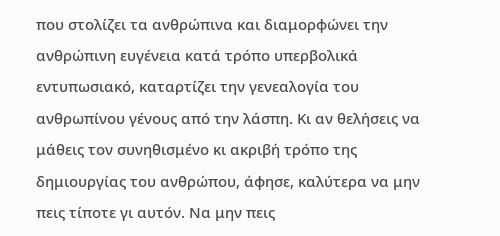που στολίζει τα ανθρώπινα και διαμορφώνει την ανθρώπινη ευγένεια κατά τρόπο υπερβολικά εντυπωσιακό, καταρτίζει την γενεαλογία του ανθρωπίνου γένους από την λάσπη. Κι αν θελήσεις να μάθεις τον συνηθισμένο κι ακριβή τρόπο της δημιουργίας του ανθρώπου, άφησε, καλύτερα να μην πεις τίποτε γι αυτόν. Να μην πεις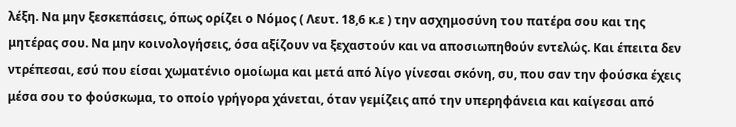λέξη. Να μην ξεσκεπάσεις, όπως ορίζει ο Νόμος ( Λευτ. 18,6 κ.ε ) την ασχημοσύνη του πατέρα σου και της μητέρας σου. Να μην κοινολογήσεις, όσα αξίζουν να ξεχαστούν και να αποσιωπηθούν εντελώς. Και έπειτα δεν ντρέπεσαι, εσύ που είσαι χωματένιο ομοίωμα και μετά από λίγο γίνεσαι σκόνη, συ, που σαν την φούσκα έχεις μέσα σου το φούσκωμα, το οποίο γρήγορα χάνεται, όταν γεμίζεις από την υπερηφάνεια και καίγεσαι από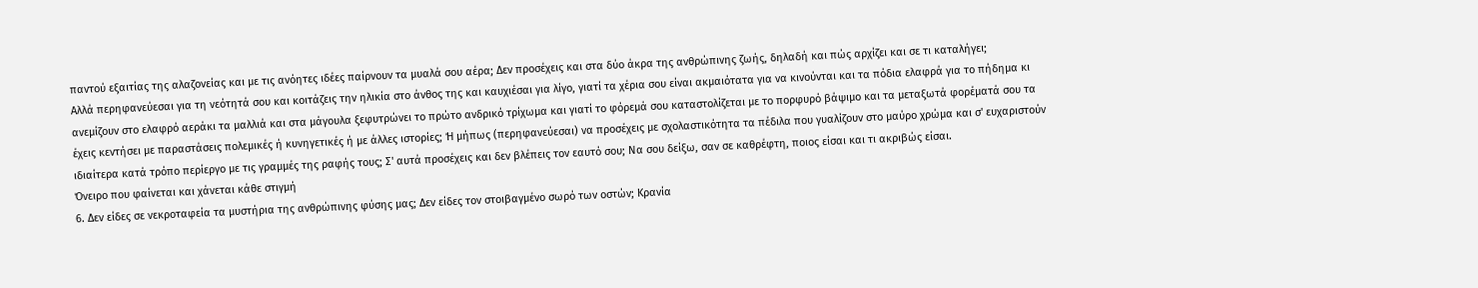παντού εξαιτίας της αλαζονείας και με τις ανόητες ιδέες παίρνουν τα μυαλά σου αέρα; Δεν προσέχεις και στα δύο άκρα της ανθρώπινης ζωής, δηλαδή και πώς αρχίζει και σε τι καταλήγει;
Αλλά περηφανεύεσαι για τη νεότητά σου και κοιτάζεις την ηλικία στο άνθος της και καυχιέσαι για λίγο, γιατί τα χέρια σου είναι ακμαιότατα για να κινούνται και τα πόδια ελαφρά για το πήδημα κι ανεμίζουν στο ελαφρό αεράκι τα μαλλιά και στα μάγουλα ξεφυτρώνει το πρώτο ανδρικό τρίχωμα και γιατί το φόρεμά σου καταστολίζεται με το πορφυρό βάψιμο και τα μεταξωτά φορέματά σου τα έχεις κεντήσει με παραστάσεις πολεμικές ή κυνηγετικές ή με άλλες ιστορίες; Ή μήπως (περηφανεύεσαι) να προσέχεις με σχολαστικότητα τα πέδιλα που γυαλίζουν στο μαύρο χρώμα και σ' ευχαριστούν ιδιαίτερα κατά τρόπο περίεργο με τις γραμμές της ραφής τους; Σ' αυτά προσέχεις και δεν βλέπεις τον εαυτό σου; Να σου δείξω, σαν σε καθρέφτη, ποιος είσαι και τι ακριβώς είσαι.
Όνειρο που φαίνεται και χάνεται κάθε στιγμή
6. Δεν είδες σε νεκροταφεία τα μυστήρια της ανθρώπινης φύσης μας; Δεν είδες τον στοιβαγμένο σωρό των οστών; Κρανία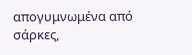απογυμνωμένα από σάρκες,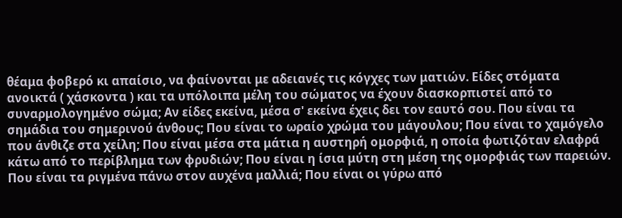θέαμα φοβερό κι απαίσιο, να φαίνονται με αδειανές τις κόγχες των ματιών. Είδες στόματα ανοικτά ( χάσκοντα ) και τα υπόλοιπα μέλη του σώματος να έχουν διασκορπιστεί από το συναρμολογημένο σώμα; Αν είδες εκείνα, μέσα σ' εκείνα έχεις δει τον εαυτό σου. Που είναι τα σημάδια του σημερινού άνθους; Που είναι το ωραίο χρώμα του μάγουλου; Που είναι το χαμόγελο που άνθιζε στα χείλη; Που είναι μέσα στα μάτια η αυστηρή ομορφιά, η οποία φωτιζόταν ελαφρά κάτω από το περίβλημα των φρυδιών; Που είναι η ίσια μύτη στη μέση της ομορφιάς των παρειών. Που είναι τα ριγμένα πάνω στον αυχένα μαλλιά; Που είναι οι γύρω από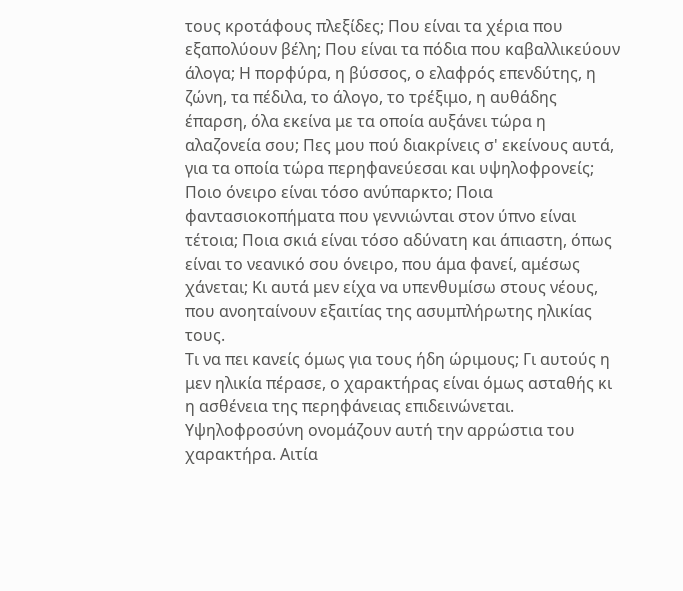τους κροτάφους πλεξίδες; Που είναι τα χέρια που εξαπολύουν βέλη; Που είναι τα πόδια που καβαλλικεύουν άλογα; Η πορφύρα, η βύσσος, ο ελαφρός επενδύτης, η ζώνη, τα πέδιλα, το άλογο, το τρέξιμο, η αυθάδης έπαρση, όλα εκείνα με τα οποία αυξάνει τώρα η αλαζονεία σου; Πες μου πού διακρίνεις σ' εκείνους αυτά, για τα οποία τώρα περηφανεύεσαι και υψηλοφρονείς; Ποιο όνειρο είναι τόσο ανύπαρκτο; Ποια φαντασιοκοπήματα που γεννιώνται στον ύπνο είναι τέτοια; Ποια σκιά είναι τόσο αδύνατη και άπιαστη, όπως είναι το νεανικό σου όνειρο, που άμα φανεί, αμέσως χάνεται; Κι αυτά μεν είχα να υπενθυμίσω στους νέους, που ανοηταίνουν εξαιτίας της ασυμπλήρωτης ηλικίας τους.
Τι να πει κανείς όμως για τους ήδη ώριμους; Γι αυτούς η μεν ηλικία πέρασε, ο χαρακτήρας είναι όμως ασταθής κι η ασθένεια της περηφάνειας επιδεινώνεται. Υψηλοφροσύνη ονομάζουν αυτή την αρρώστια του χαρακτήρα. Αιτία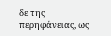δε της περηφάνειας, ως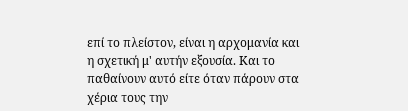επί το πλείστον, είναι η αρχομανία και η σχετική μ' αυτήν εξουσία. Και το παθαίνουν αυτό είτε όταν πάρουν στα χέρια τους την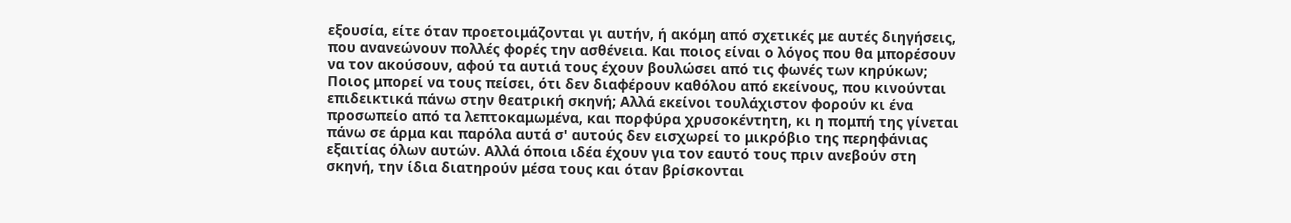εξουσία, είτε όταν προετοιμάζονται γι αυτήν, ή ακόμη από σχετικές με αυτές διηγήσεις, που ανανεώνουν πολλές φορές την ασθένεια. Και ποιος είναι ο λόγος που θα μπορέσουν να τον ακούσουν, αφού τα αυτιά τους έχουν βουλώσει από τις φωνές των κηρύκων; Ποιος μπορεί να τους πείσει, ότι δεν διαφέρουν καθόλου από εκείνους, που κινούνται επιδεικτικά πάνω στην θεατρική σκηνή; Αλλά εκείνοι τουλάχιστον φορούν κι ένα προσωπείο από τα λεπτοκαμωμένα, και πορφύρα χρυσοκέντητη, κι η πομπή της γίνεται πάνω σε άρμα και παρόλα αυτά σ' αυτούς δεν εισχωρεί το μικρόβιο της περηφάνιας εξαιτίας όλων αυτών. Αλλά όποια ιδέα έχουν για τον εαυτό τους πριν ανεβούν στη σκηνή, την ίδια διατηρούν μέσα τους και όταν βρίσκονται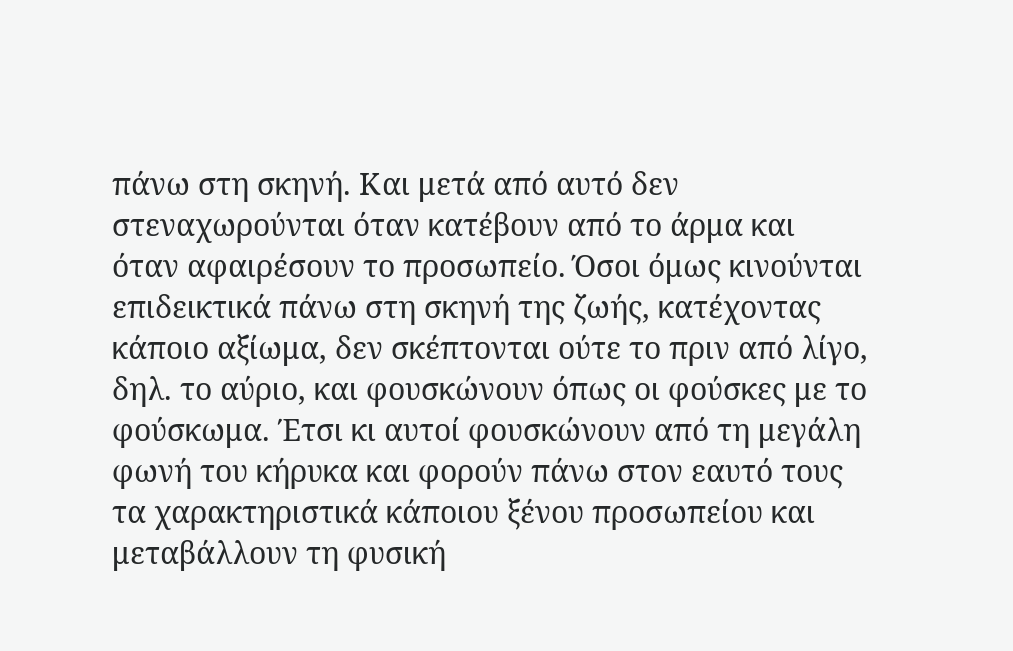πάνω στη σκηνή. Και μετά από αυτό δεν στεναχωρούνται όταν κατέβουν από το άρμα και όταν αφαιρέσουν το προσωπείο. Όσοι όμως κινούνται επιδεικτικά πάνω στη σκηνή της ζωής, κατέχοντας κάποιο αξίωμα, δεν σκέπτονται ούτε το πριν από λίγο, δηλ. το αύριο, και φουσκώνουν όπως οι φούσκες με το φούσκωμα. Έτσι κι αυτοί φουσκώνουν από τη μεγάλη φωνή του κήρυκα και φορούν πάνω στον εαυτό τους τα χαρακτηριστικά κάποιου ξένου προσωπείου και μεταβάλλουν τη φυσική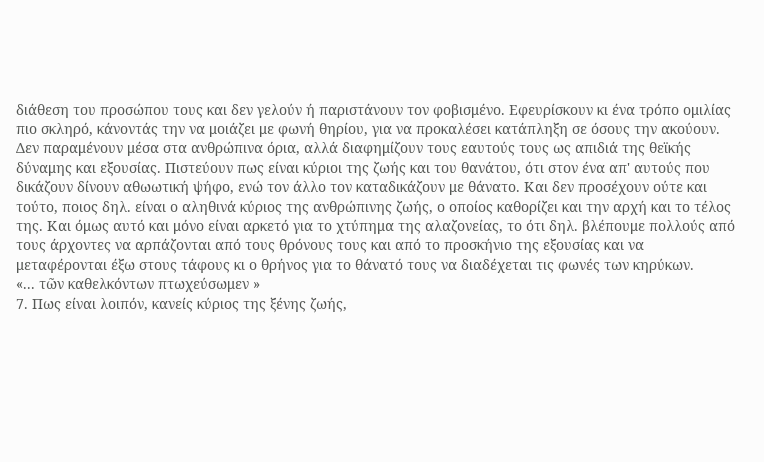διάθεση του προσώπου τους και δεν γελούν ή παριστάνουν τον φοβισμένο. Εφευρίσκουν κι ένα τρόπο ομιλίας πιο σκληρό, κάνοντάς την να μοιάζει με φωνή θηρίου, για να προκαλέσει κατάπληξη σε όσους την ακούουν. Δεν παραμένουν μέσα στα ανθρώπινα όρια, αλλά διαφημίζουν τους εαυτούς τους ως απιδιά της θεϊκής δύναμης και εξουσίας. Πιστεύουν πως είναι κύριοι της ζωής και του θανάτου, ότι στον ένα απ' αυτούς που δικάζουν δίνουν αθωωτική ψήφο, ενώ τον άλλο τον καταδικάζουν με θάνατο. Και δεν προσέχουν ούτε και τούτο, ποιος δηλ. είναι ο αληθινά κύριος της ανθρώπινης ζωής, ο οποίος καθορίζει και την αρχή και το τέλος της. Και όμως αυτό και μόνο είναι αρκετό για το χτύπημα της αλαζονείας, το ότι δηλ. βλέπουμε πολλούς από τους άρχοντες να αρπάζονται από τους θρόνους τους και από το προσκήνιο της εξουσίας και να μεταφέρονται έξω στους τάφους κι ο θρήνος για το θάνατό τους να διαδέχεται τις φωνές των κηρύκων.
«... τῶν καθελκόντων πτωχεύσωμεν »
7. Πως είναι λοιπόν, κανείς κύριος της ξένης ζωής,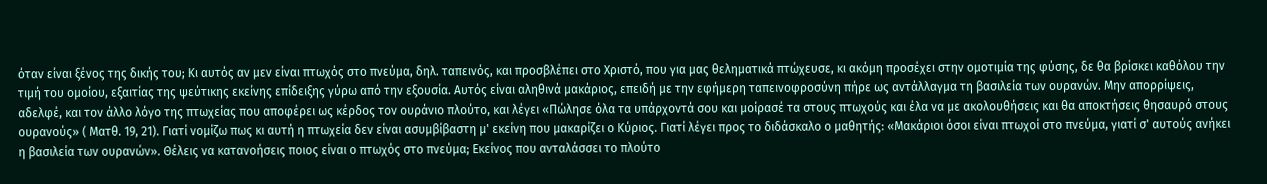όταν είναι ξένος της δικής του; Κι αυτός αν μεν είναι πτωχός στο πνεύμα, δηλ. ταπεινός, και προσβλέπει στο Χριστό, που για μας θεληματικά πτώχευσε, κι ακόμη προσέχει στην ομοτιμία της φύσης, δε θα βρίσκει καθόλου την τιμή του ομοίου, εξαιτίας της ψεύτικης εκείνης επίδειξης γύρω από την εξουσία. Αυτός είναι αληθινά μακάριος, επειδή με την εφήμερη ταπεινοφροσύνη πήρε ως αντάλλαγμα τη βασιλεία των ουρανών. Μην απορρίψεις, αδελφέ, και τον άλλο λόγο της πτωχείας που αποφέρει ως κέρδος τον ουράνιο πλούτο, και λέγει «Πώλησε όλα τα υπάρχοντά σου και μοίρασέ τα στους πτωχούς και έλα να με ακολουθήσεις και θα αποκτήσεις θησαυρό στους ουρανούς» ( Ματθ. 19, 21). Γιατί νομίζω πως κι αυτή η πτωχεία δεν είναι ασυμβίβαστη μ' εκείνη που μακαρίζει ο Κύριος. Γιατί λέγει προς το διδάσκαλο ο μαθητής: «Μακάριοι όσοι είναι πτωχοί στο πνεύμα, γιατί σ' αυτούς ανήκει η βασιλεία των ουρανών». Θέλεις να κατανοήσεις ποιος είναι ο πτωχός στο πνεύμα; Εκείνος που ανταλάσσει το πλούτο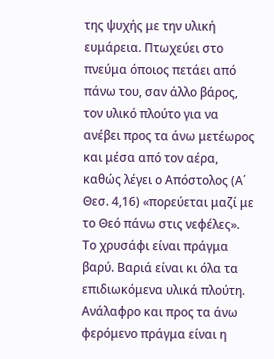της ψυχής με την υλική ευμάρεια. Πτωχεύει στο πνεύμα όποιος πετάει από πάνω του, σαν άλλο βάρος, τον υλικό πλούτο για να ανέβει προς τα άνω μετέωρος και μέσα από τον αέρα, καθώς λέγει ο Απόστολος (Α΄ Θεσ. 4,16) «πορεύεται μαζί με το Θεό πάνω στις νεφέλες».
Το χρυσάφι είναι πράγμα βαρύ. Βαριά είναι κι όλα τα επιδιωκόμενα υλικά πλούτη. Ανάλαφρο και προς τα άνω φερόμενο πράγμα είναι η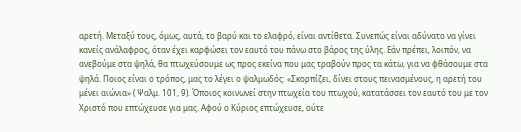αρετή. Μεταξύ τους, όμως, αυτά, το βαρύ και το ελαφρό, είναι αντίθετα. Συνεπώς είναι αδύνατο να γίνει κανείς ανάλαφρος, όταν έχει καρφώσει τον εαυτό του πάνω στο βάρος της ύλης. Εάν πρέπει, λοιπόν, να ανεβούμε στα ψηλά, θα πτωχεύσουμε ως προς εκείνα που μας τραβούν προς τα κάτω, για να φθάσουμε στα ψηλά. Ποιος είναι ο τρόπος, μας το λέγει ο ψαλμωδός: «Σκορπίζει, δίνει στους πεινασμένους, η αρετή του μένει αιώνια» ( Ψαλμ. 101, 9). Όποιος κοινωνεί στην πτωχεία του πτωχού, κατατάσσει τον εαυτό του με τον Χριστό που επτώχευσε για μας. Αφού ο Κύριος επτώχευσε, ούτε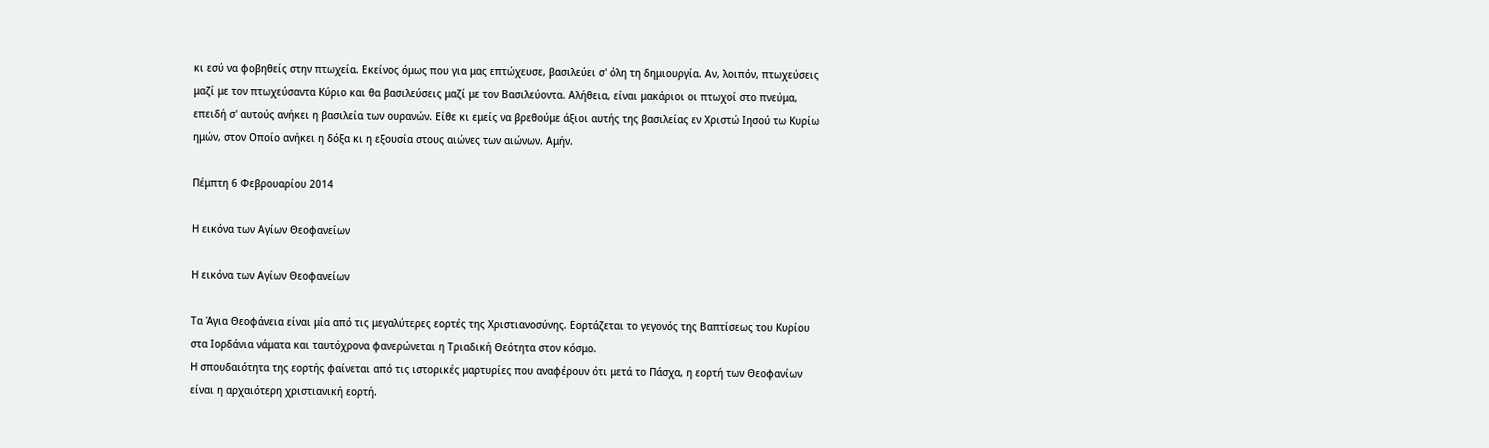κι εσύ να φοβηθείς στην πτωχεία. Εκείνος όμως που για μας επτώχευσε, βασιλεύει σ' όλη τη δημιουργία. Αν, λοιπόν, πτωχεύσεις μαζί με τον πτωχεύσαντα Κύριο και θα βασιλεύσεις μαζί με τον Βασιλεύοντα. Αλήθεια, είναι μακάριοι οι πτωχοί στο πνεύμα, επειδή σ' αυτούς ανήκει η βασιλεία των ουρανών. Είθε κι εμείς να βρεθούμε άξιοι αυτής της βασιλείας εν Χριστώ Ιησού τω Κυρίω ημών, στον Οποίο ανήκει η δόξα κι η εξουσία στους αιώνες των αιώνων. Αμήν.

Πέμπτη 6 Φεβρουαρίου 2014

Η εικόνα των Αγίων Θεοφανείων

Η εικόνα των Αγίων Θεοφανείων

Τα Άγια Θεοφάνεια είναι μία από τις μεγαλύτερες εορτές της Χριστιανοσύνης. Εορτάζεται το γεγονός της Βαπτίσεως του Κυρίου στα Ιορδάνια νάματα και ταυτόχρονα φανερώνεται η Τριαδική Θεότητα στον κόσμο.
Η σπουδαιότητα της εορτής φαίνεται από τις ιστορικές μαρτυρίες που αναφέρουν ότι μετά το Πάσχα, η εορτή των Θεοφανίων είναι η αρχαιότερη χριστιανική εορτή.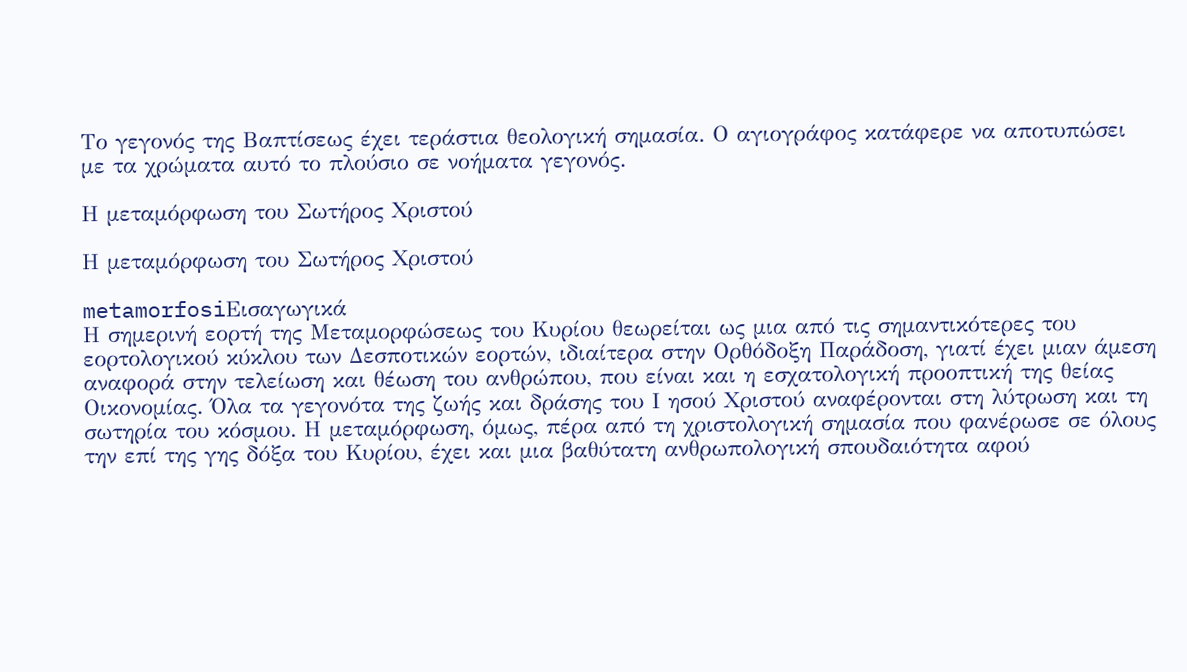Το γεγονός της Βαπτίσεως έχει τεράστια θεολογική σημασία. Ο αγιογράφος κατάφερε να αποτυπώσει με τα χρώματα αυτό το πλούσιο σε νοήματα γεγονός.

Η μεταμόρφωση του Σωτήρος Χριστού

Η μεταμόρφωση του Σωτήρος Χριστού

metamorfosiΕισαγωγικά
Η σημερινή εορτή της Μεταμορφώσεως του Κυρίου θεωρείται ως μια από τις σημαντικότερες του εορτολογικού κύκλου των Δεσποτικών εορτών, ιδιαίτερα στην Ορθόδοξη Παράδοση, γιατί έχει μιαν άμεση αναφορά στην τελείωση και θέωση του ανθρώπου, που είναι και η εσχατολογική προοπτική της θείας Οικονομίας. Όλα τα γεγονότα της ζωής και δράσης του Ι ησού Χριστού αναφέρονται στη λύτρωση και τη σωτηρία του κόσμου. Η μεταμόρφωση, όμως, πέρα από τη χριστολογική σημασία που φανέρωσε σε όλους την επί της γης δόξα του Κυρίου, έχει και μια βαθύτατη ανθρωπολογική σπουδαιότητα αφού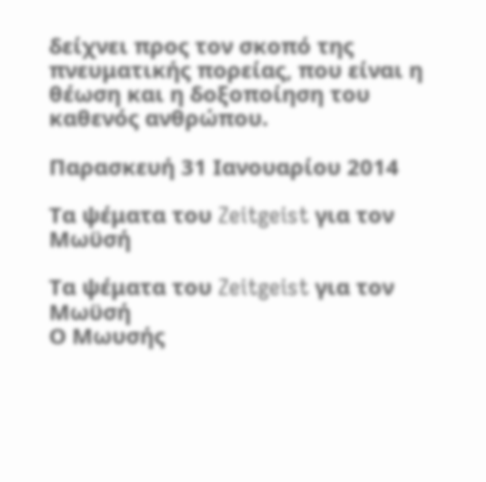δείχνει προς τον σκοπό της πνευματικής πορείας, που είναι η θέωση και η δοξοποίηση του καθενός ανθρώπου.

Παρασκευή 31 Ιανουαρίου 2014

Τα ψέματα του Zeitgeist για τον Μωϋσή

Τα ψέματα του Zeitgeist για τον Μωϋσή
Ο Μωυσής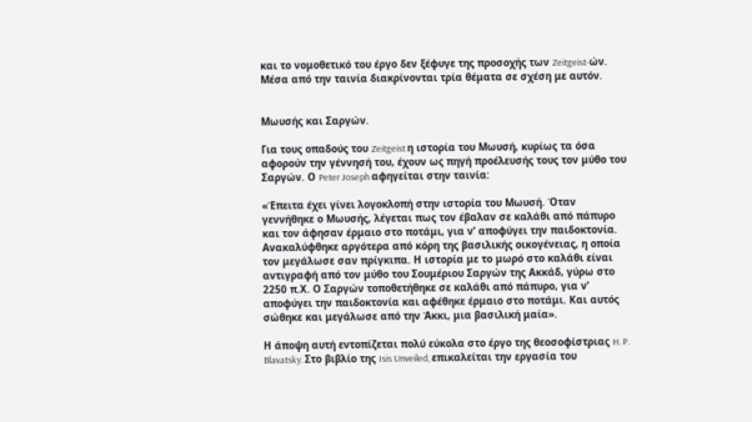και το νομοθετικό του έργο δεν ξέφυγε της προσοχής των Zeitgeist-ών. Μέσα από την ταινία διακρίνονται τρία θέματα σε σχέση με αυτόν.


Μωυσής και Σαργών.

Για τους οπαδούς του Zeitgeist η ιστορία του Μωυσή, κυρίως τα όσα αφορούν την γέννησή του, έχουν ως πηγή προέλευσής τους τον μύθο του Σαργών. Ο Peter Joseph αφηγείται στην ταινία:

«Έπειτα έχει γίνει λογοκλοπή στην ιστορία του Μωυσή. Όταν γεννήθηκε ο Μωυσής, λέγεται πως τον έβαλαν σε καλάθι από πάπυρο και τον άφησαν έρμαιο στο ποτάμι, για ν’ αποφύγει την παιδοκτονία. Ανακαλύφθηκε αργότερα από κόρη της βασιλικής οικογένειας, η οποία τον μεγάλωσε σαν πρίγκιπα. Η ιστορία με το μωρό στο καλάθι είναι αντιγραφή από τον μύθο του Σουμέριου Σαργών της Ακκάδ, γύρω στο 2250 π.Χ. Ο Σαργών τοποθετήθηκε σε καλάθι από πάπυρο, για ν’ αποφύγει την παιδοκτονία και αφέθηκε έρμαιο στο ποτάμι. Και αυτός σώθηκε και μεγάλωσε από την Άκκι, μια βασιλική μαία».

Η άποψη αυτή εντοπίζεται πολύ εύκολα στο έργο της θεοσοφίστριας H. P. Blavatsky. Στο βιβλίο της Isis Unveiled, επικαλείται την εργασία του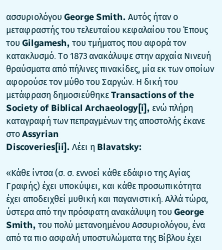ασσυριολόγου George Smith. Αυτός ήταν ο μεταφραστής του τελευταίου κεφαλαίου του Έπους του Gilgamesh, του τμήματος που αφορά τον κατακλυσμό. Το 1873 ανακάλυψε στην αρχαία Νινευή θραύσματα από πήλινες πινακίδες, μία εκ των οποίων αφορούσε τον μύθο του Σαργών. Η δική του μετάφραση δημοσιεύθηκε Transactions of the Society of Biblical Archaeology[i], ενώ πλήρη καταγραφή των πεπραγμένων της αποστολής έκανε στο Assyrian
Discoveries[ii]. Λέει η Blavatsky:

«Κάθε ίντσα (σ. σ. εννοεί κάθε εδάφιο της Αγίας Γραφής) έχει υποκύψει, και κάθε προσωπικότητα έχει αποδειχθεί μυθική και παγανιστική. Αλλά τώρα, ύστερα από την πρόσφατη ανακάλυψη του George Smith, του πολύ μετανοημένου Ασσυριολόγου, ένα από τα πιο ασφαλή υποστυλώματα της Βίβλου έχει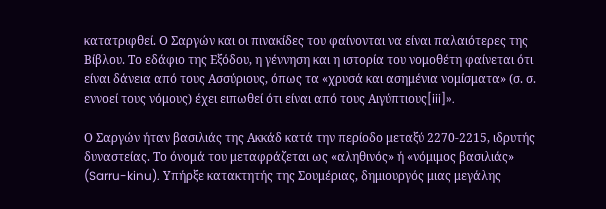κατατριφθεί. Ο Σαργών και οι πινακίδες του φαίνονται να είναι παλαιότερες της Βίβλου. Το εδάφιο της Εξόδου, η γέννηση και η ιστορία του νομοθέτη φαίνεται ότι είναι δάνεια από τους Ασσύριους, όπως τα «χρυσά και ασημένια νομίσματα» (σ. σ. εννοεί τους νόμους) έχει ειπωθεί ότι είναι από τους Αιγύπτιους[iii]».

Ο Σαργών ήταν βασιλιάς της Ακκάδ κατά την περίοδο μεταξύ 2270-2215, ιδρυτής δυναστείας. Το όνομά του μεταφράζεται ως «αληθινός» ή «νόμιμος βασιλιάς» (Sarru-kinu). Υπήρξε κατακτητής της Σουμέριας, δημιουργός μιας μεγάλης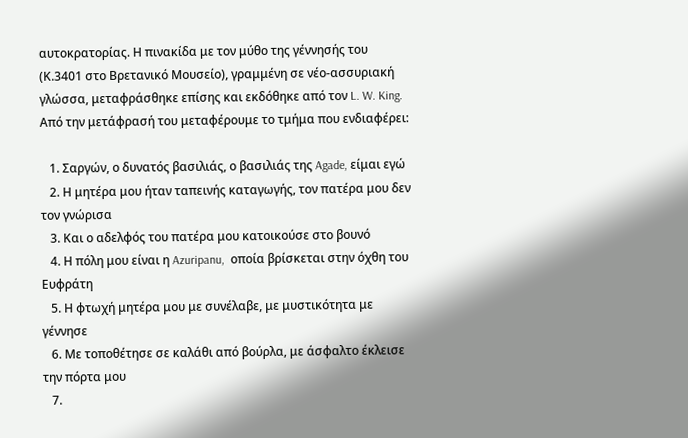αυτοκρατορίας. Η πινακίδα με τον μύθο της γέννησής του (Κ.3401 στο Βρετανικό Μουσείο), γραμμένη σε νέο-ασσυριακή γλώσσα, μεταφράσθηκε επίσης και εκδόθηκε από τον L. W. King. Από την μετάφρασή του μεταφέρουμε το τμήμα που ενδιαφέρει:

   1. Σαργών, ο δυνατός βασιλιάς, ο βασιλιάς της Agade, είμαι εγώ
   2. Η μητέρα μου ήταν ταπεινής καταγωγής, τον πατέρα μου δεν τον γνώρισα
   3. Και ο αδελφός του πατέρα μου κατοικούσε στο βουνό
   4. Η πόλη μου είναι η Azuripanu,  οποία βρίσκεται στην όχθη του Ευφράτη
   5. Η φτωχή μητέρα μου με συνέλαβε, με μυστικότητα με γέννησε
   6. Με τοποθέτησε σε καλάθι από βούρλα, με άσφαλτο έκλεισε την πόρτα μου
   7.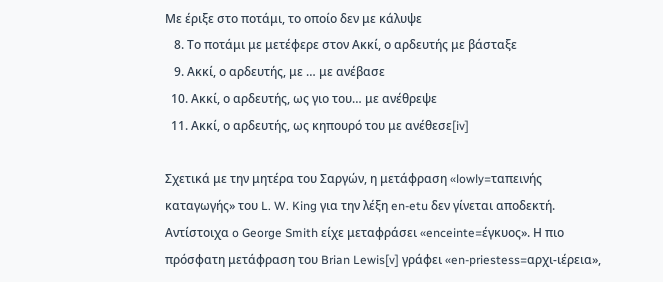Με έριξε στο ποτάμι, το οποίο δεν με κάλυψε
   8. Το ποτάμι με μετέφερε στον Ακκί, ο αρδευτής με βάσταξε
   9. Ακκί, ο αρδευτής, με … με ανέβασε
  10. Ακκί, ο αρδευτής, ως γιο του… με ανέθρεψε
  11. Ακκί, ο αρδευτής, ως κηπουρό του με ανέθεσε[iv]

Σχετικά με την μητέρα του Σαργών, η μετάφραση «lowly=ταπεινής καταγωγής» του L. W. King για την λέξη en-etu δεν γίνεται αποδεκτή. Αντίστοιχα o George Smith είχε μεταφράσει «enceinte=έγκυος». Η πιο πρόσφατη μετάφραση του Brian Lewis[v] γράφει «en-priestess=αρχι-ιέρεια»,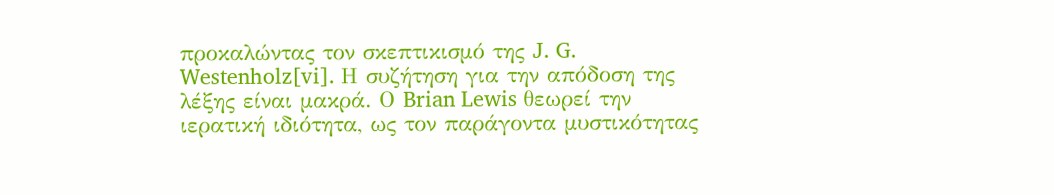προκαλώντας τον σκεπτικισμό της J. G. Westenholz[vi]. Η συζήτηση για την απόδοση της λέξης είναι μακρά. Ο Brian Lewis θεωρεί την ιερατική ιδιότητα, ως τον παράγοντα μυστικότητας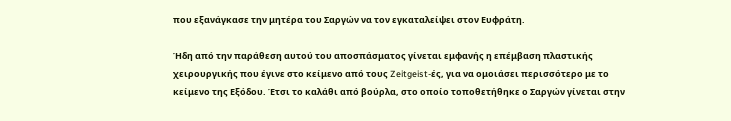που εξανάγκασε την μητέρα του Σαργών να τον εγκαταλείψει στον Ευφράτη.

Ήδη από την παράθεση αυτού του αποσπάσματος γίνεται εμφανής η επέμβαση πλαστικής χειρουργικής που έγινε στο κείμενο από τους Zeitgeist-ές, για να ομοιάσει περισσότερο με το κείμενο της Εξόδου. Έτσι το καλάθι από βούρλα, στο οποίο τοποθετήθηκε ο Σαργών γίνεται στην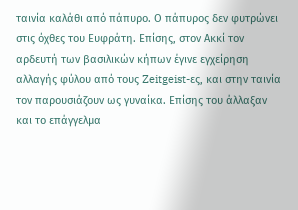ταινία καλάθι από πάπυρο. Ο πάπυρος δεν φυτρώνει στις όχθες του Ευφράτη. Επίσης, στον Ακκί τον αρδευτή των βασιλικών κήπων έγινε εγχείρηση αλλαγής φύλου από τους Zeitgeist-ες, και στην ταινία τον παρουσιάζουν ως γυναίκα. Επίσης του άλλαξαν και το επάγγελμα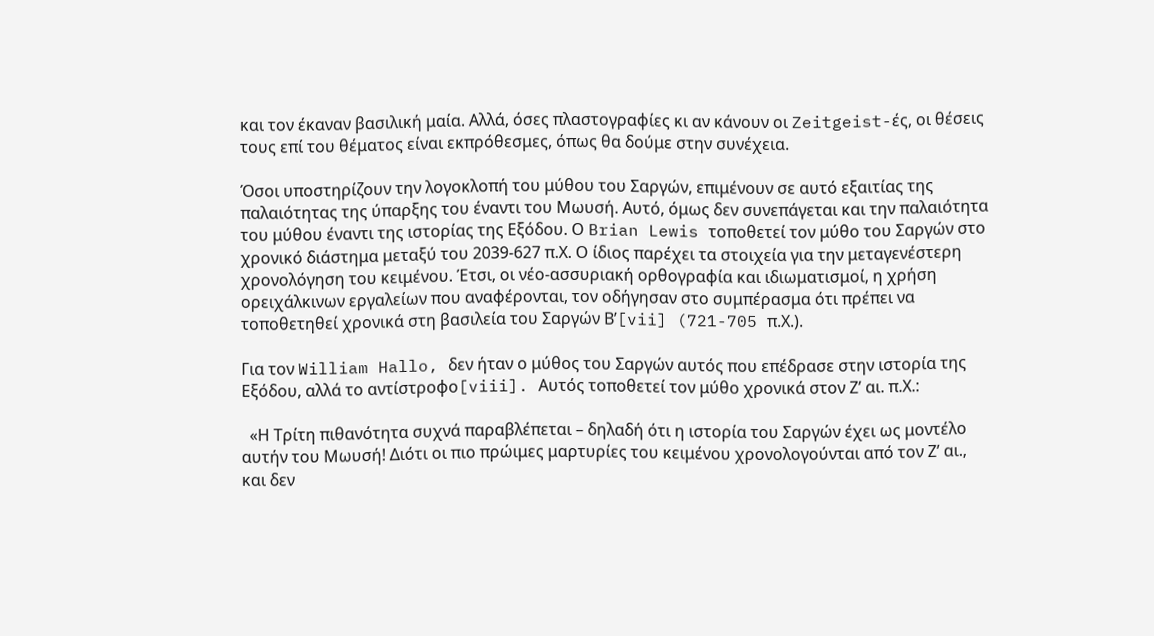και τον έκαναν βασιλική μαία. Αλλά, όσες πλαστογραφίες κι αν κάνουν οι Zeitgeist-ές, οι θέσεις τους επί του θέματος είναι εκπρόθεσμες, όπως θα δούμε στην συνέχεια.

Όσοι υποστηρίζουν την λογοκλοπή του μύθου του Σαργών, επιμένουν σε αυτό εξαιτίας της παλαιότητας της ύπαρξης του έναντι του Μωυσή. Αυτό, όμως δεν συνεπάγεται και την παλαιότητα του μύθου έναντι της ιστορίας της Εξόδου. Ο Brian Lewis τοποθετεί τον μύθο του Σαργών στο χρονικό διάστημα μεταξύ του 2039-627 π.Χ. Ο ίδιος παρέχει τα στοιχεία για την μεταγενέστερη χρονολόγηση του κειμένου. Έτσι, οι νέο-ασσυριακή ορθογραφία και ιδιωματισμοί, η χρήση ορειχάλκινων εργαλείων που αναφέρονται, τον οδήγησαν στο συμπέρασμα ότι πρέπει να τοποθετηθεί χρονικά στη βασιλεία του Σαργών Β’[vii] (721-705 π.Χ.).

Για τον William Hallo, δεν ήταν ο μύθος του Σαργών αυτός που επέδρασε στην ιστορία της Εξόδου, αλλά το αντίστροφο[viii]. Αυτός τοποθετεί τον μύθο χρονικά στον Ζ’ αι. π.Χ.:

  «Η Τρίτη πιθανότητα συχνά παραβλέπεται – δηλαδή ότι η ιστορία του Σαργών έχει ως μοντέλο αυτήν του Μωυσή! Διότι οι πιο πρώιμες μαρτυρίες του κειμένου χρονολογούνται από τον Ζ’ αι., και δεν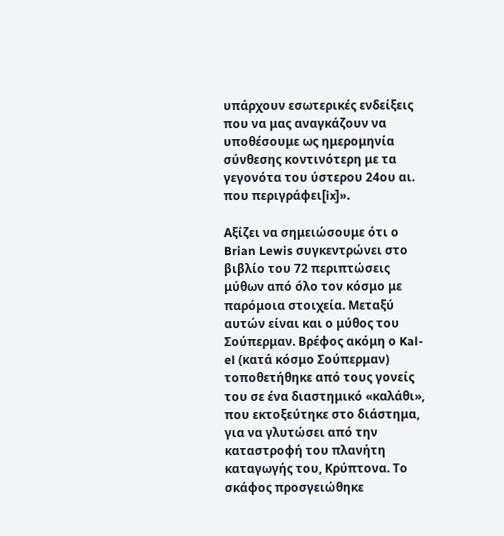υπάρχουν εσωτερικές ενδείξεις που να μας αναγκάζουν να υποθέσουμε ως ημερομηνία σύνθεσης κοντινότερη με τα γεγονότα του ύστερου 24ου αι. που περιγράφει[ix]».

Αξίζει να σημειώσουμε ότι ο Brian Lewis συγκεντρώνει στο βιβλίο του 72 περιπτώσεις μύθων από όλο τον κόσμο με παρόμοια στοιχεία. Μεταξύ αυτών είναι και ο μύθος του Σούπερμαν. Βρέφος ακόμη ο Kal-el (κατά κόσμο Σούπερμαν) τοποθετήθηκε από τους γονείς του σε ένα διαστημικό «καλάθι», που εκτοξεύτηκε στο διάστημα, για να γλυτώσει από την καταστροφή του πλανήτη καταγωγής του, Κρύπτονα. Το σκάφος προσγειώθηκε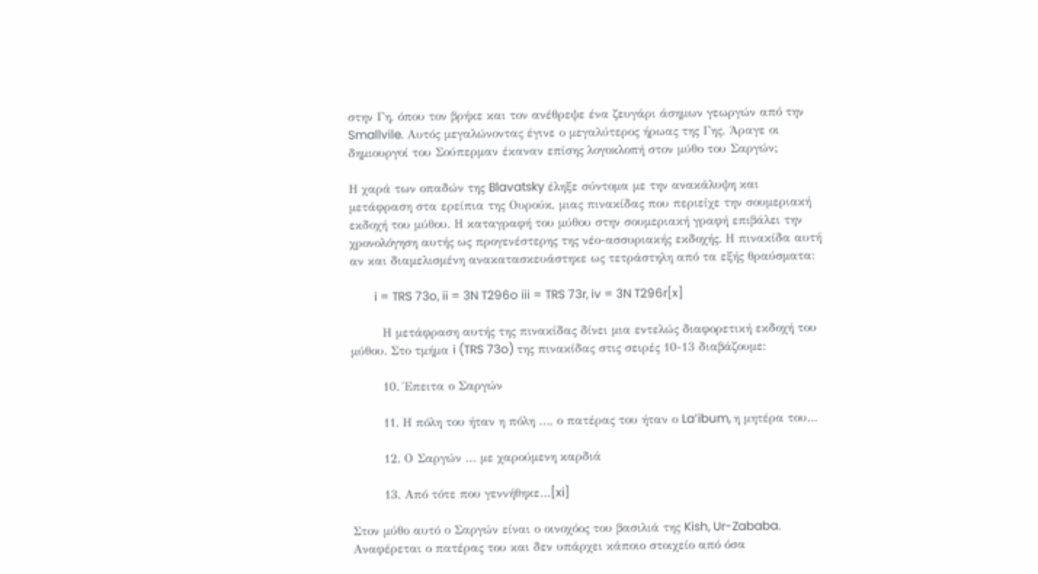στην Γη, όπου τον βρήκε και τον ανέθρεψε ένα ζευγάρι άσημων γεωργών από την Smallvile. Αυτός μεγαλώνοντας έγινε ο μεγαλύτερος ήρωας της Γης. Άραγε οι δημιουργοί του Σούπερμαν έκαναν επίσης λογοκλοπή στον μύθο του Σαργών;

Η χαρά των οπαδών της Blavatsky έληξε σύντομα με την ανακάλυψη και μετάφραση στα ερείπια της Ουρούκ, μιας πινακίδας που περιείχε την σουμεριακή εκδοχή του μύθου. Η καταγραφή του μύθου στην σουμεριακή γραφή επιβάλει την χρονολόγηση αυτής ως προγενέστερης της νέο-ασσυριακής εκδοχής. Η πινακίδα αυτή αν και διαμελισμένη ανακατασκευάστηκε ως τετράστηλη από τα εξής θραύσματα:

        i = TRS 73o, ii = 3N T296o iii = TRS 73r, iv = 3N T296r[x]

        Η μετάφραση αυτής της πινακίδας δίνει μια εντελώς διαφορετική εκδοχή του μύθου. Στο τμήμα i (TRS 73o) της πινακίδας στις σειρές 10-13 διαβάζουμε:

        10. Έπειτα ο Σαργών

        11. Η πόλη του ήταν η πόλη …, ο πατέρας του ήταν ο La’ibum, η μητέρα του…

        12. Ο Σαργών … με χαρούμενη καρδιά

        13. Από τότε που γεννήθηκε…[xi]

Στον μύθο αυτό ο Σαργών είναι ο οινοχόος του βασιλιά της Kish, Ur-Zababa. Αναφέρεται ο πατέρας του και δεν υπάρχει κάποιο στοιχείο από όσα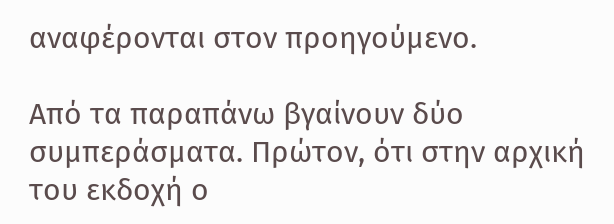αναφέρονται στον προηγούμενο.

Από τα παραπάνω βγαίνουν δύο συμπεράσματα. Πρώτον, ότι στην αρχική του εκδοχή ο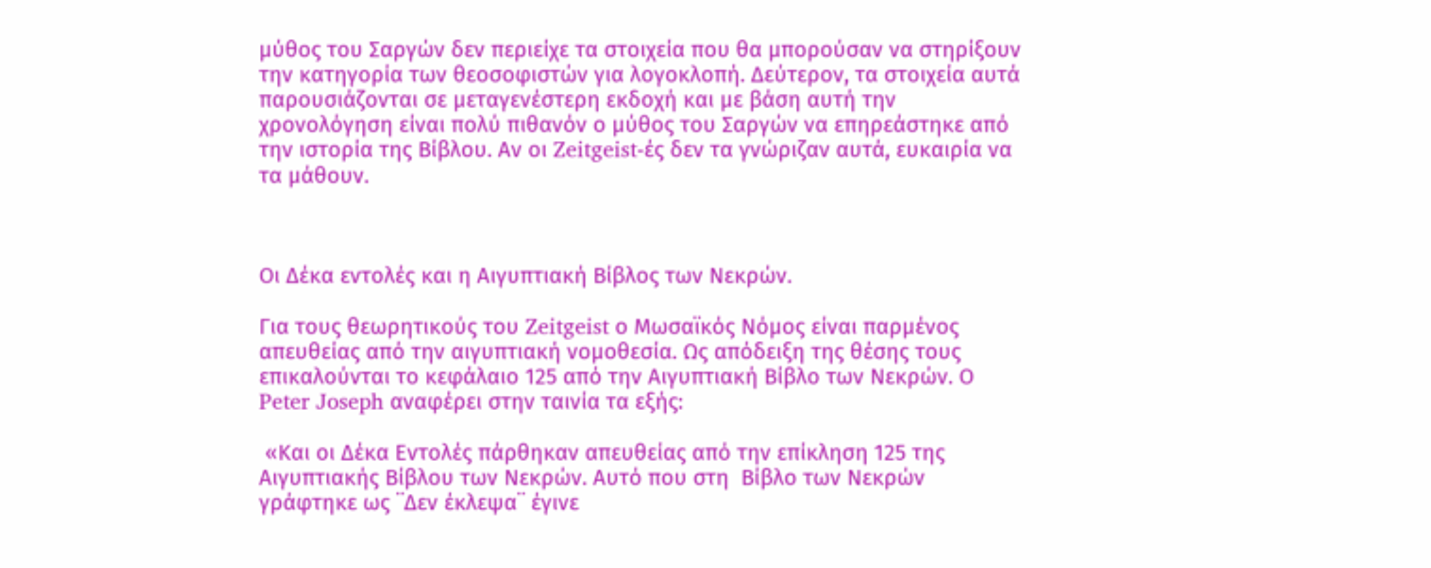μύθος του Σαργών δεν περιείχε τα στοιχεία που θα μπορούσαν να στηρίξουν την κατηγορία των θεοσοφιστών για λογοκλοπή. Δεύτερον, τα στοιχεία αυτά παρουσιάζονται σε μεταγενέστερη εκδοχή και με βάση αυτή την χρονολόγηση είναι πολύ πιθανόν ο μύθος του Σαργών να επηρεάστηκε από την ιστορία της Βίβλου. Αν οι Zeitgeist-ές δεν τα γνώριζαν αυτά, ευκαιρία να τα μάθουν.



Οι Δέκα εντολές και η Αιγυπτιακή Βίβλος των Νεκρών.

Για τους θεωρητικούς του Zeitgeist ο Μωσαϊκός Νόμος είναι παρμένος απευθείας από την αιγυπτιακή νομοθεσία. Ως απόδειξη της θέσης τους επικαλούνται το κεφάλαιο 125 από την Αιγυπτιακή Βίβλο των Νεκρών. Ο Peter Joseph αναφέρει στην ταινία τα εξής:

 «Και οι Δέκα Εντολές πάρθηκαν απευθείας από την επίκληση 125 της Αιγυπτιακής Βίβλου των Νεκρών. Αυτό που στη  Βίβλο των Νεκρών γράφτηκε ως ¨Δεν έκλεψα¨ έγινε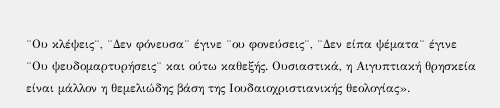¨Ου κλέψεις¨, ¨Δεν φόνευσα¨ έγινε ¨ου φονεύσεις¨, ¨Δεν είπα ψέματα¨ έγινε ¨Ου ψευδομαρτυρήσεις¨ και ούτω καθεξής. Ουσιαστικά, η Αιγυπτιακή θρησκεία είναι μάλλον η θεμελιώδης βάση της Ιουδαιοχριστιανικής θεολογίας».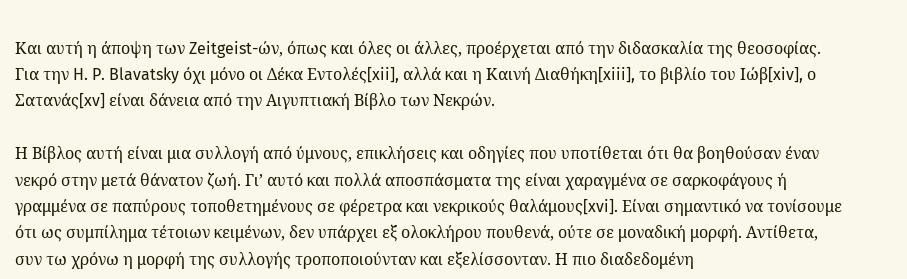Και αυτή η άποψη των Zeitgeist-ών, όπως και όλες οι άλλες, προέρχεται από την διδασκαλία της θεοσοφίας. Για την H. P. Blavatsky όχι μόνο οι Δέκα Εντολές[xii], αλλά και η Καινή Διαθήκη[xiii], το βιβλίο του Ιώβ[xiv], ο Σατανάς[xv] είναι δάνεια από την Αιγυπτιακή Βίβλο των Νεκρών.

Η Βίβλος αυτή είναι μια συλλογή από ύμνους, επικλήσεις και οδηγίες που υποτίθεται ότι θα βοηθούσαν έναν νεκρό στην μετά θάνατον ζωή. Γι’ αυτό και πολλά αποσπάσματα της είναι χαραγμένα σε σαρκοφάγους ή γραμμένα σε παπύρους τοποθετημένους σε φέρετρα και νεκρικούς θαλάμους[xvi]. Είναι σημαντικό να τονίσουμε ότι ως συμπίλημα τέτοιων κειμένων, δεν υπάρχει εξ ολοκλήρου πουθενά, ούτε σε μοναδική μορφή. Αντίθετα, συν τω χρόνω η μορφή της συλλογής τροποποιούνταν και εξελίσσονταν. Η πιο διαδεδομένη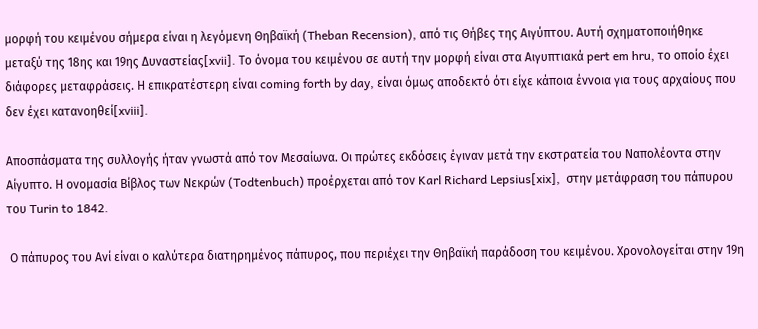μορφή του κειμένου σήμερα είναι η λεγόμενη Θηβαϊκή (Theban Recension), από τις Θήβες της Αιγύπτου. Αυτή σχηματοποιήθηκε μεταξύ της 18ης και 19ης Δυναστείας[xvii]. Το όνομα του κειμένου σε αυτή την μορφή είναι στα Αιγυπτιακά pert em hru, το οποίο έχει διάφορες μεταφράσεις. Η επικρατέστερη είναι coming forth by day, είναι όμως αποδεκτό ότι είχε κάποια έννοια για τους αρχαίους που δεν έχει κατανοηθεί[xviii].

Αποσπάσματα της συλλογής ήταν γνωστά από τον Μεσαίωνα. Οι πρώτες εκδόσεις έγιναν μετά την εκστρατεία του Ναπολέοντα στην Αίγυπτο. Η ονομασία Βίβλος των Νεκρών (Todtenbuch) προέρχεται από τον Karl Richard Lepsius[xix],  στην μετάφραση του πάπυρου του Turin to 1842.

 Ο πάπυρος του Ανί είναι ο καλύτερα διατηρημένος πάπυρος, που περιέχει την Θηβαϊκή παράδοση του κειμένου. Χρονολογείται στην 19η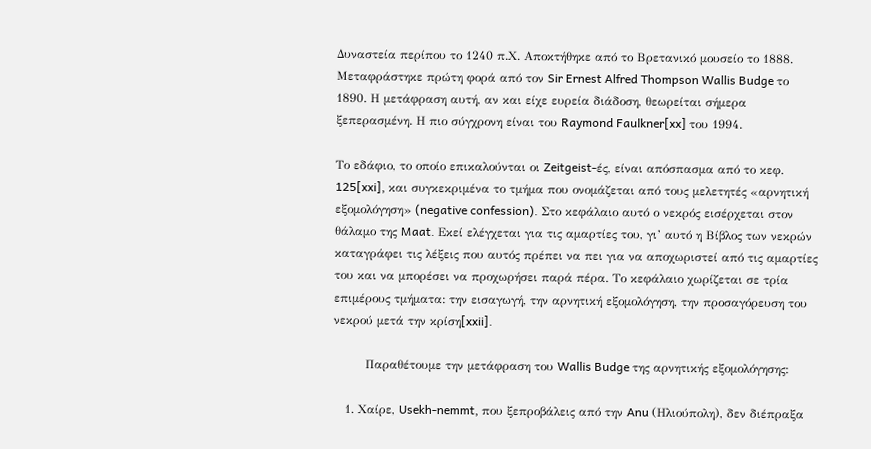Δυναστεία περίπου το 1240 π.Χ. Αποκτήθηκε από το Βρετανικό μουσείο το 1888. Μεταφράστηκε πρώτη φορά από τον Sir Ernest Alfred Thompson Wallis Budge το 1890. Η μετάφραση αυτή, αν και είχε ευρεία διάδοση, θεωρείται σήμερα ξεπερασμένη. Η πιο σύγχρονη είναι του Raymond Faulkner[xx] του 1994.

Το εδάφιο, το οποίο επικαλούνται οι Zeitgeist-ές, είναι απόσπασμα από το κεφ. 125[xxi], και συγκεκριμένα το τμήμα που ονομάζεται από τους μελετητές «αρνητική εξομολόγηση» (negative confession). Στο κεφάλαιο αυτό ο νεκρός εισέρχεται στον θάλαμο της Maat. Εκεί ελέγχεται για τις αμαρτίες του, γι’ αυτό η Βίβλος των νεκρών καταγράφει τις λέξεις που αυτός πρέπει να πει για να αποχωριστεί από τις αμαρτίες του και να μπορέσει να προχωρήσει παρά πέρα. Το κεφάλαιο χωρίζεται σε τρία επιμέρους τμήματα: την εισαγωγή, την αρνητική εξομολόγηση, την προσαγόρευση του νεκρού μετά την κρίση[xxii].

        Παραθέτουμε την μετάφραση του Wallis Budge της αρνητικής εξομολόγησης:

   1. Χαίρε, Usekh-nemmt, που ξεπροβάλεις από την Anu (Ηλιούπολη), δεν διέπραξα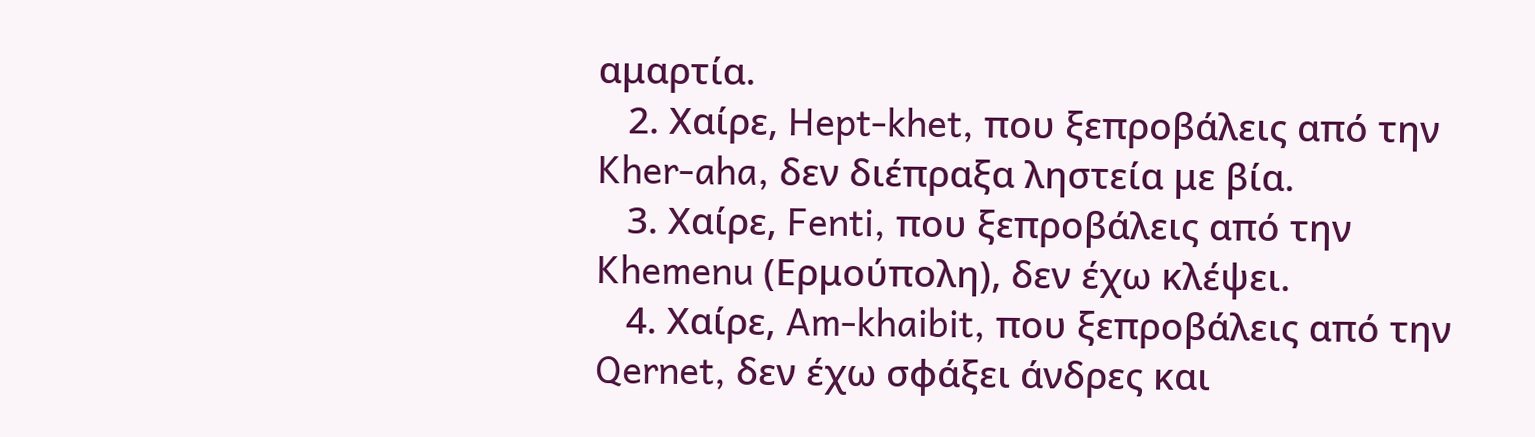αμαρτία.
   2. Χαίρε, Hept-khet, που ξεπροβάλεις από την Kher-aha, δεν διέπραξα ληστεία με βία.
   3. Χαίρε, Fenti, που ξεπροβάλεις από την Khemenu (Ερμούπολη), δεν έχω κλέψει.
   4. Χαίρε, Am-khaibit, που ξεπροβάλεις από την Qernet, δεν έχω σφάξει άνδρες και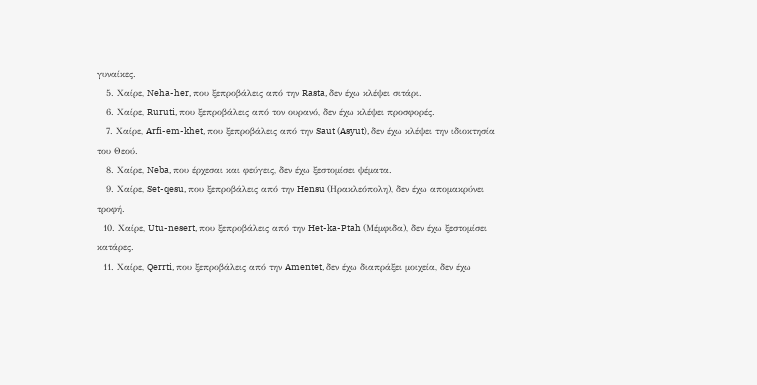γυναίκες.
   5. Χαίρε, Neha-her, που ξεπροβάλεις από την Rasta, δεν έχω κλέψει σιτάρι.
   6. Χαίρε, Ruruti, που ξεπροβάλεις από τον ουρανό, δεν έχω κλέψει προσφορές.
   7. Χαίρε, Arfi-em-khet, που ξεπροβάλεις από την Saut (Asyut), δεν έχω κλέψει την ιδιοκτησία του Θεού.
   8. Χαίρε, Neba, που έρχεσαι και φεύγεις, δεν έχω ξεστομίσει ψέματα.
   9. Χαίρε, Set-qesu, που ξεπροβάλεις από την Hensu (Ηρακλεόπολη), δεν έχω απομακρύνει τροφή.
  10. Χαίρε, Utu-nesert, που ξεπροβάλεις από την Het-ka-Ptah (Μέμφιδα), δεν έχω ξεστομίσει κατάρες.
  11. Χαίρε, Qerrti, που ξεπροβάλεις από την Amentet, δεν έχω διαπράξει μοιχεία, δεν έχω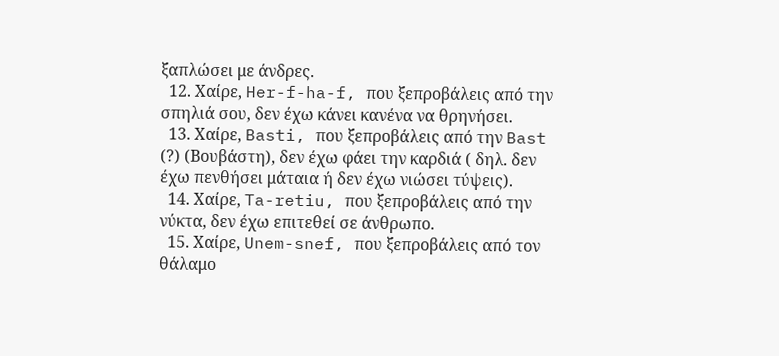ξαπλώσει με άνδρες.
  12. Χαίρε, Her-f-ha-f, που ξεπροβάλεις από την σπηλιά σου, δεν έχω κάνει κανένα να θρηνήσει.
  13. Χαίρε, Basti, που ξεπροβάλεις από την Bast (?) (Βουβάστη), δεν έχω φάει την καρδιά ( δηλ. δεν έχω πενθήσει μάταια ή δεν έχω νιώσει τύψεις).
  14. Χαίρε, Ta-retiu, που ξεπροβάλεις από την νύκτα, δεν έχω επιτεθεί σε άνθρωπο.
  15. Χαίρε, Unem-snef, που ξεπροβάλεις από τον θάλαμο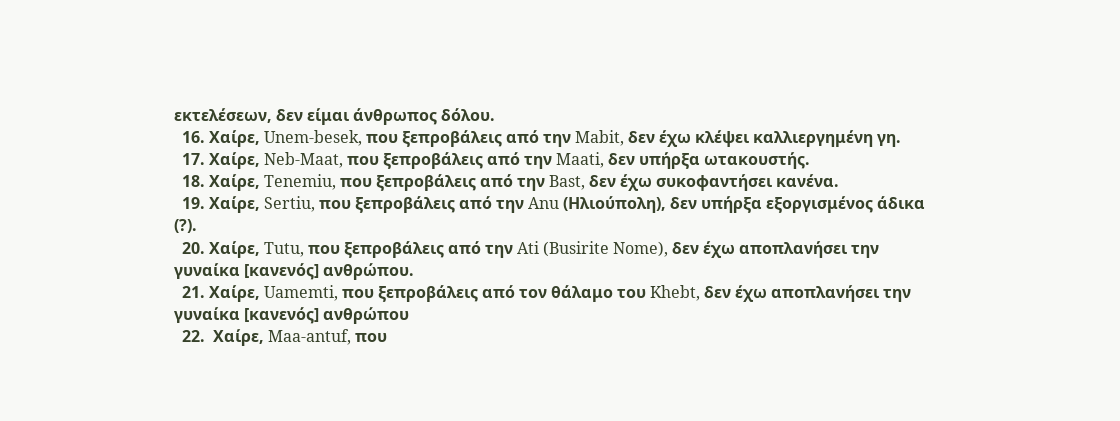εκτελέσεων, δεν είμαι άνθρωπος δόλου.
  16. Χαίρε, Unem-besek, που ξεπροβάλεις από την Mabit, δεν έχω κλέψει καλλιεργημένη γη.
  17. Χαίρε, Neb-Maat, που ξεπροβάλεις από την Maati, δεν υπήρξα ωτακουστής.
  18. Χαίρε, Tenemiu, που ξεπροβάλεις από την Bast, δεν έχω συκοφαντήσει κανένα.
  19. Χαίρε, Sertiu, που ξεπροβάλεις από την Anu (Ηλιούπολη), δεν υπήρξα εξοργισμένος άδικα (?).
  20. Χαίρε, Tutu, που ξεπροβάλεις από την Ati (Busirite Nome), δεν έχω αποπλανήσει την γυναίκα [κανενός] ανθρώπου.
  21. Χαίρε, Uamemti, που ξεπροβάλεις από τον θάλαμο του Khebt, δεν έχω αποπλανήσει την γυναίκα [κανενός] ανθρώπου
  22.  Χαίρε, Maa-antuf, που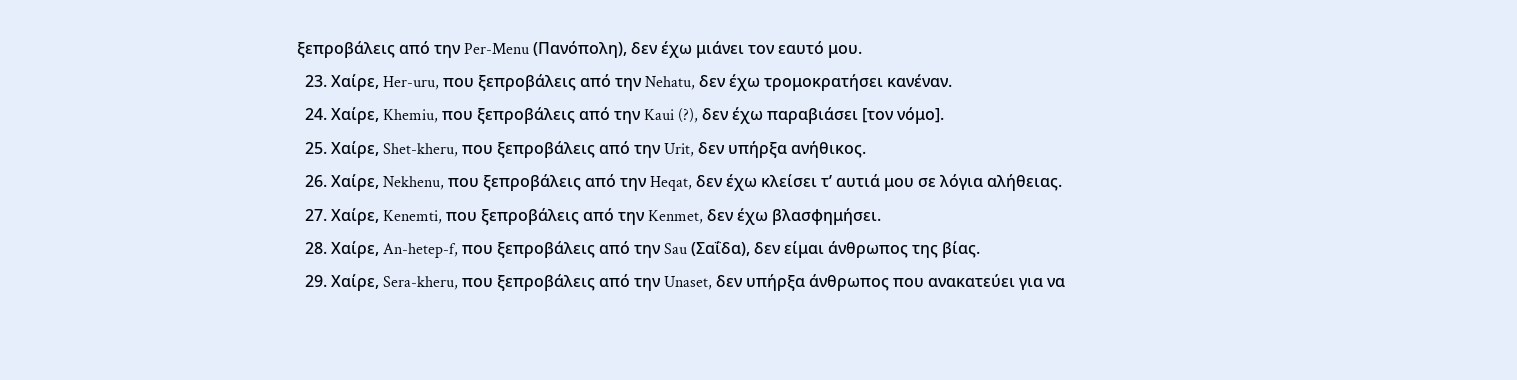ξεπροβάλεις από την Per-Menu (Πανόπολη), δεν έχω μιάνει τον εαυτό μου.
  23. Χαίρε, Her-uru, που ξεπροβάλεις από την Nehatu, δεν έχω τρομοκρατήσει κανέναν.
  24. Χαίρε, Khemiu, που ξεπροβάλεις από την Kaui (?), δεν έχω παραβιάσει [τον νόμο].
  25. Χαίρε, Shet-kheru, που ξεπροβάλεις από την Urit, δεν υπήρξα ανήθικος.
  26. Χαίρε, Nekhenu, που ξεπροβάλεις από την Heqat, δεν έχω κλείσει τ’ αυτιά μου σε λόγια αλήθειας.
  27. Χαίρε, Kenemti, που ξεπροβάλεις από την Kenmet, δεν έχω βλασφημήσει.
  28. Χαίρε, An-hetep-f, που ξεπροβάλεις από την Sau (Σαΐδα), δεν είμαι άνθρωπος της βίας.
  29. Χαίρε, Sera-kheru, που ξεπροβάλεις από την Unaset, δεν υπήρξα άνθρωπος που ανακατεύει για να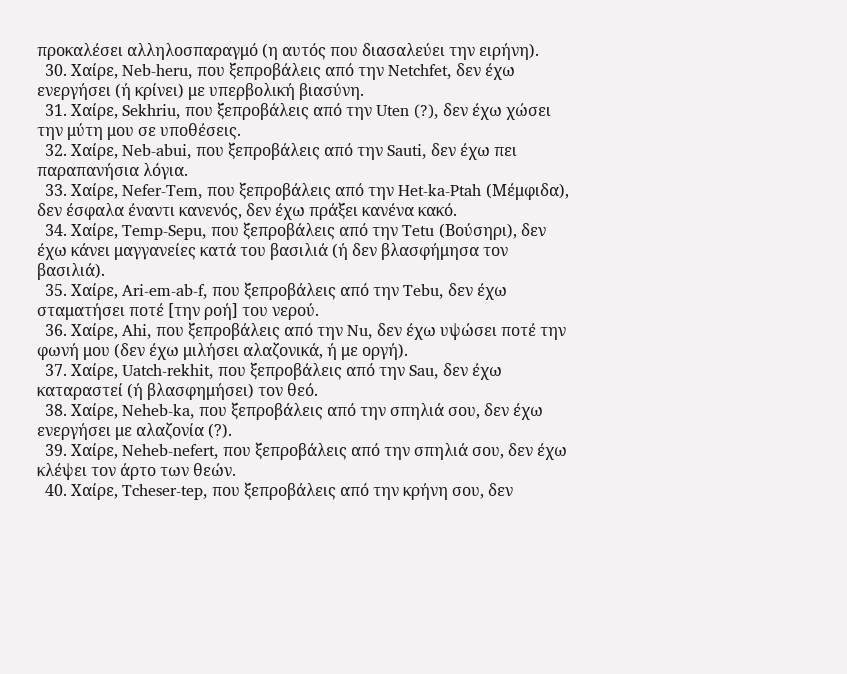προκαλέσει αλληλοσπαραγμό (η αυτός που διασαλεύει την ειρήνη).
  30. Χαίρε, Neb-heru, που ξεπροβάλεις από την Netchfet, δεν έχω ενεργήσει (ή κρίνει) με υπερβολική βιασύνη.
  31. Χαίρε, Sekhriu, που ξεπροβάλεις από την Uten (?), δεν έχω χώσει την μύτη μου σε υποθέσεις.
  32. Χαίρε, Neb-abui, που ξεπροβάλεις από την Sauti, δεν έχω πει παραπανήσια λόγια.
  33. Χαίρε, Nefer-Tem, που ξεπροβάλεις από την Het-ka-Ptah (Μέμφιδα), δεν έσφαλα έναντι κανενός, δεν έχω πράξει κανένα κακό.
  34. Χαίρε, Temp-Sepu, που ξεπροβάλεις από την Tetu (Βούσηρι), δεν έχω κάνει μαγγανείες κατά του βασιλιά (ή δεν βλασφήμησα τον βασιλιά).
  35. Χαίρε, Ari-em-ab-f, που ξεπροβάλεις από την Tebu, δεν έχω σταματήσει ποτέ [την ροή] του νερού.
  36. Χαίρε, Ahi, που ξεπροβάλεις από την Nu, δεν έχω υψώσει ποτέ την φωνή μου (δεν έχω μιλήσει αλαζονικά, ή με οργή).
  37. Χαίρε, Uatch-rekhit, που ξεπροβάλεις από την Sau, δεν έχω καταραστεί (ή βλασφημήσει) τον θεό.
  38. Χαίρε, Neheb-ka, που ξεπροβάλεις από την σπηλιά σου, δεν έχω ενεργήσει με αλαζονία (?).
  39. Χαίρε, Neheb-nefert, που ξεπροβάλεις από την σπηλιά σου, δεν έχω κλέψει τον άρτο των θεών.
  40. Χαίρε, Tcheser-tep, που ξεπροβάλεις από την κρήνη σου, δεν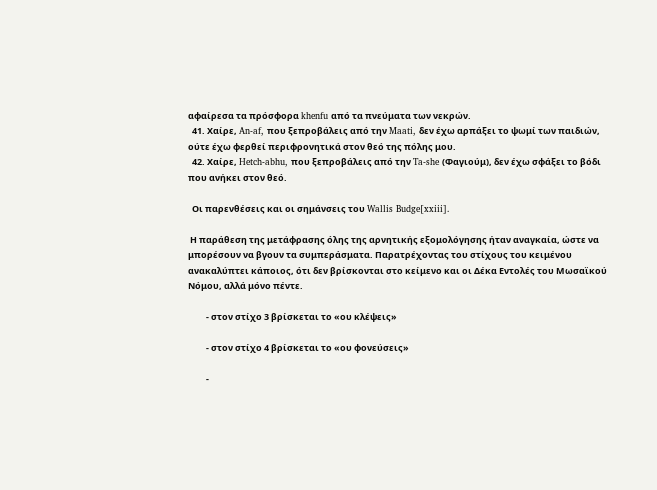αφαίρεσα τα πρόσφορα khenfu από τα πνεύματα των νεκρών.
  41. Χαίρε, An-af, που ξεπροβάλεις από την Maati, δεν έχω αρπάξει το ψωμί των παιδιών, ούτε έχω φερθεί περιφρονητικά στον θεό της πόλης μου.
  42. Χαίρε, Hetch-abhu, που ξεπροβάλεις από την Ta-she (Φαγιούμ), δεν έχω σφάξει το βόδι που ανήκει στον θεό.

  Οι παρενθέσεις και οι σημάνσεις του Wallis Budge[xxiii].

 Η παράθεση της μετάφρασης όλης της αρνητικής εξομολόγησης ήταν αναγκαία, ώστε να μπορέσουν να βγουν τα συμπεράσματα. Παρατρέχοντας του στίχους του κειμένου ανακαλύπτει κάποιος, ότι δεν βρίσκονται στο κείμενο και οι Δέκα Εντολές του Μωσαϊκού Νόμου, αλλά μόνο πέντε.

         - στον στίχο 3 βρίσκεται το «ου κλέψεις»

         - στον στίχο 4 βρίσκεται το «ου φονεύσεις»

         -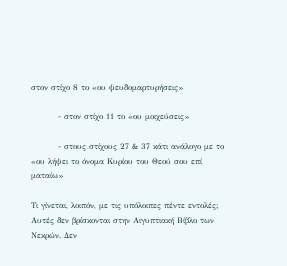στον στίχο 8 το «ου ψευδομαρτυρήσεις»

         - στον στίχο 11 το «ου μοιχεύσεις»

         - στους στίχους 27 & 37 κάτι ανάλογο με το «ου λήψει το όνομα Κυρίου του Θεού σου επί ματαίω»

Τι γίνεται, λοιπόν, με τις υπόλοιπες πέντε εντολές; Αυτές δεν βρίσκονται στην Αιγυπτιακή Βίβλο των Νεκρών. Δεν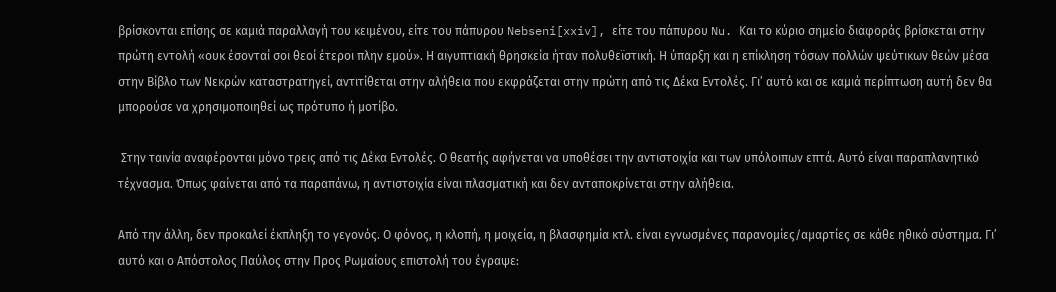βρίσκονται επίσης σε καμιά παραλλαγή του κειμένου, είτε του πάπυρου Nebseni[xxiv], είτε του πάπυρου Nu. Και το κύριο σημείο διαφοράς βρίσκεται στην πρώτη εντολή «ουκ έσονταί σοι θεοί έτεροι πλην εμού». Η αιγυπτιακή θρησκεία ήταν πολυθεϊστική. Η ύπαρξη και η επίκληση τόσων πολλών ψεύτικων θεών μέσα στην Βίβλο των Νεκρών καταστρατηγεί, αντιτίθεται στην αλήθεια που εκφράζεται στην πρώτη από τις Δέκα Εντολές. Γι’ αυτό και σε καμιά περίπτωση αυτή δεν θα μπορούσε να χρησιμοποιηθεί ως πρότυπο ή μοτίβο.

 Στην ταινία αναφέρονται μόνο τρεις από τις Δέκα Εντολές. Ο θεατής αφήνεται να υποθέσει την αντιστοιχία και των υπόλοιπων επτά. Αυτό είναι παραπλανητικό τέχνασμα. Όπως φαίνεται από τα παραπάνω, η αντιστοιχία είναι πλασματική και δεν ανταποκρίνεται στην αλήθεια.

Από την άλλη, δεν προκαλεί έκπληξη το γεγονός. Ο φόνος, η κλοπή, η μοιχεία, η βλασφημία κτλ. είναι εγνωσμένες παρανομίες/αμαρτίες σε κάθε ηθικό σύστημα. Γι’ αυτό και ο Απόστολος Παύλος στην Προς Ρωμαίους επιστολή του έγραψε: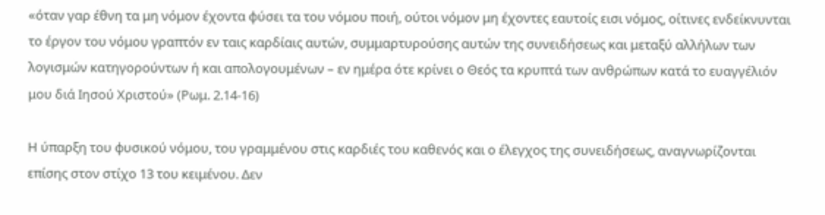«όταν γαρ έθνη τα μη νόμον έχοντα φύσει τα του νόμου ποιή, ούτοι νόμον μη έχοντες εαυτοίς εισι νόμος, οίτινες ενδείκνυνται το έργον του νόμου γραπτόν εν ταις καρδίαις αυτών, συμμαρτυρούσης αυτών της συνειδήσεως και μεταξύ αλλήλων των λογισμών κατηγορούντων ή και απολογουμένων – εν ημέρα ότε κρίνει ο Θεός τα κρυπτά των ανθρώπων κατά το ευαγγέλιόν μου διά Ιησού Χριστού» (Ρωμ. 2.14-16)

Η ύπαρξη του φυσικού νόμου, του γραμμένου στις καρδιές του καθενός και ο έλεγχος της συνειδήσεως, αναγνωρίζονται επίσης στον στίχο 13 του κειμένου. Δεν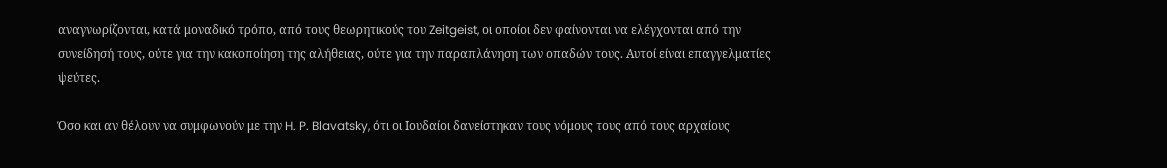αναγνωρίζονται, κατά μοναδικό τρόπο, από τους θεωρητικούς του Zeitgeist, οι οποίοι δεν φαίνονται να ελέγχονται από την συνείδησή τους, ούτε για την κακοποίηση της αλήθειας, ούτε για την παραπλάνηση των οπαδών τους. Αυτοί είναι επαγγελματίες ψεύτες.

Όσο και αν θέλουν να συμφωνούν με την H. P. Blavatsky, ότι οι Ιουδαίοι δανείστηκαν τους νόμους τους από τους αρχαίους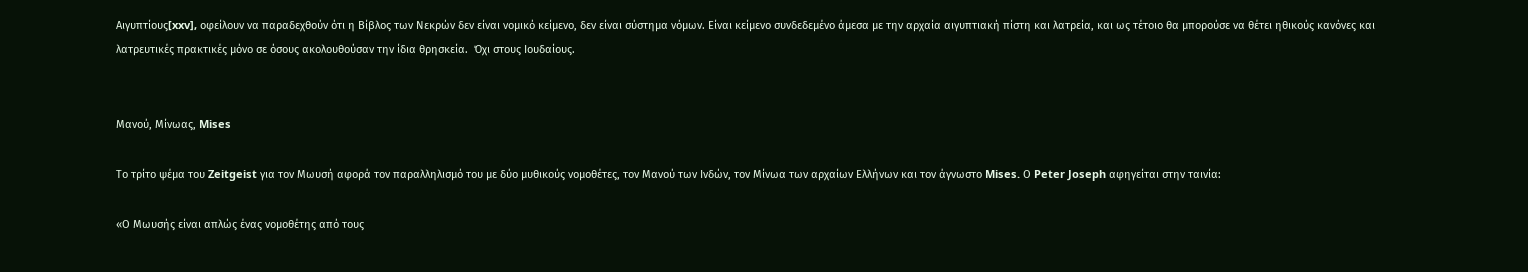Αιγυπτίους[xxv], οφείλουν να παραδεχθούν ότι η Βίβλος των Νεκρών δεν είναι νομικό κείμενο, δεν είναι σύστημα νόμων. Είναι κείμενο συνδεδεμένο άμεσα με την αρχαία αιγυπτιακή πίστη και λατρεία, και ως τέτοιο θα μπορούσε να θέτει ηθικούς κανόνες και λατρευτικές πρακτικές μόνο σε όσους ακολουθούσαν την ίδια θρησκεία.  Όχι στους Ιουδαίους.


Μανού, Μίνωας, Mises

Το τρίτο ψέμα του Zeitgeist για τον Μωυσή αφορά τον παραλληλισμό του με δύο μυθικούς νομοθέτες, τον Μανού των Ινδών, τον Μίνωα των αρχαίων Ελλήνων και τον άγνωστο Mises. Ο Peter Joseph αφηγείται στην ταινία:

«Ο Μωυσής είναι απλώς ένας νομοθέτης από τους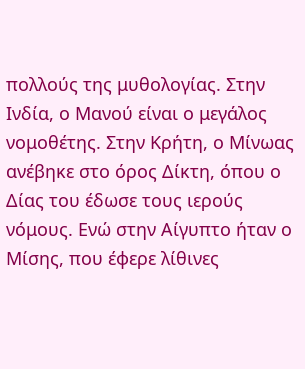πολλούς της μυθολογίας. Στην Ινδία, ο Μανού είναι ο μεγάλος νομοθέτης. Στην Κρήτη, ο Μίνωας ανέβηκε στο όρος Δίκτη, όπου ο Δίας του έδωσε τους ιερούς νόμους. Ενώ στην Αίγυπτο ήταν ο Μίσης, που έφερε λίθινες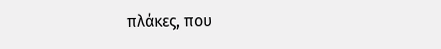πλάκες, που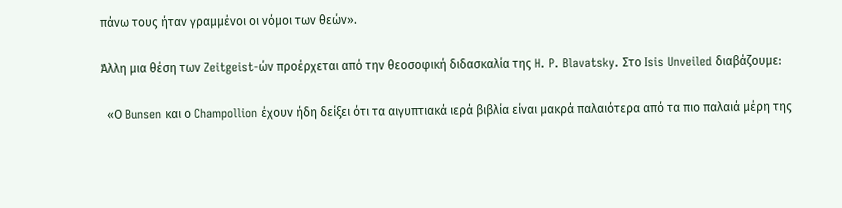πάνω τους ήταν γραμμένοι οι νόμοι των θεών».

Άλλη μια θέση των Zeitgeist-ών προέρχεται από την θεοσοφική διδασκαλία της H. P. Blavatsky. Στο Isis Unveiled διαβάζουμε:

  «Ο Bunsen και ο Champollion έχουν ήδη δείξει ότι τα αιγυπτιακά ιερά βιβλία είναι μακρά παλαιότερα από τα πιο παλαιά μέρη της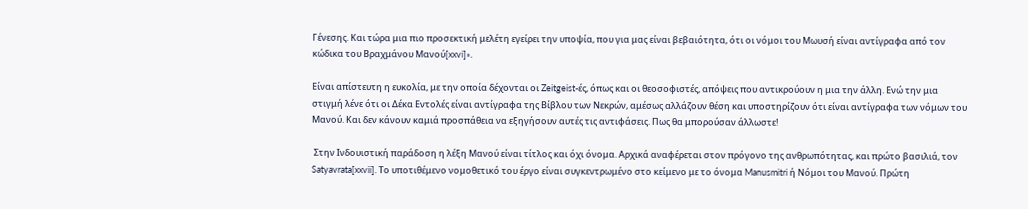Γένεσης. Και τώρα μια πιο προσεκτική μελέτη εγείρει την υποψία, που για μας είναι βεβαιότητα, ότι οι νόμοι του Μωυσή είναι αντίγραφα από τον κώδικα του Βραχμάνου Μανού[xxvi]».

Είναι απίστευτη η ευκολία, με την οποία δέχονται οι Zeitgeist-ές, όπως και οι θεοσοφιστές, απόψεις που αντικρούουν η μια την άλλη. Ενώ την μια στιγμή λένε ότι οι Δέκα Εντολές είναι αντίγραφα της Βίβλου των Νεκρών, αμέσως αλλάζουν θέση και υποστηρίζουν ότι είναι αντίγραφα των νόμων του Μανού. Και δεν κάνουν καμιά προσπάθεια να εξηγήσουν αυτές τις αντιφάσεις. Πως θα μπορούσαν άλλωστε!

 Στην Ινδουιστική παράδοση η λέξη Μανού είναι τίτλος και όχι όνομα. Αρχικά αναφέρεται στον πρόγονο της ανθρωπότητας, και πρώτο βασιλιά, τον Satyavrata[xxvii]. Το υποτιθέμενο νομοθετικό του έργο είναι συγκεντρωμένο στο κείμενο με το όνομα Manusmitri ή Νόμοι του Μανού. Πρώτη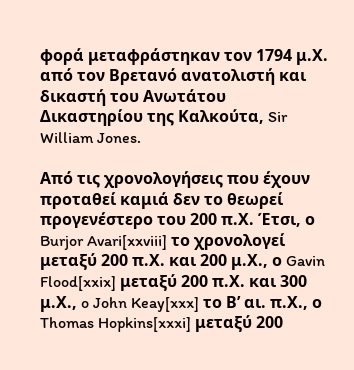φορά μεταφράστηκαν τον 1794 μ.Χ. από τον Βρετανό ανατολιστή και δικαστή του Ανωτάτου Δικαστηρίου της Καλκούτα, Sir William Jones.

Από τις χρονολογήσεις που έχουν προταθεί καμιά δεν το θεωρεί προγενέστερο του 200 π.Χ. Έτσι, ο Burjor Avari[xxviii] το χρονολογεί μεταξύ 200 π.Χ. και 200 μ.Χ., ο Gavin Flood[xxix] μεταξύ 200 π.Χ. και 300 μ.Χ., o John Keay[xxx] το Β’ αι. π.Χ., ο Thomas Hopkins[xxxi] μεταξύ 200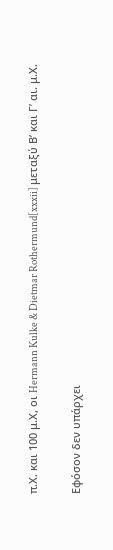π.Χ. και 100 μ.Χ, οι Hermann Kulke & Dietmar Rothermund[xxxii] μεταξύ Β’ και Γ’ αι. μ.Χ.

Εφόσον δεν υπάρχει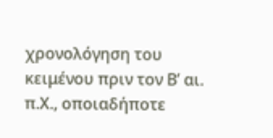χρονολόγηση του κειμένου πριν τον Β’ αι. π.Χ., οποιαδήποτε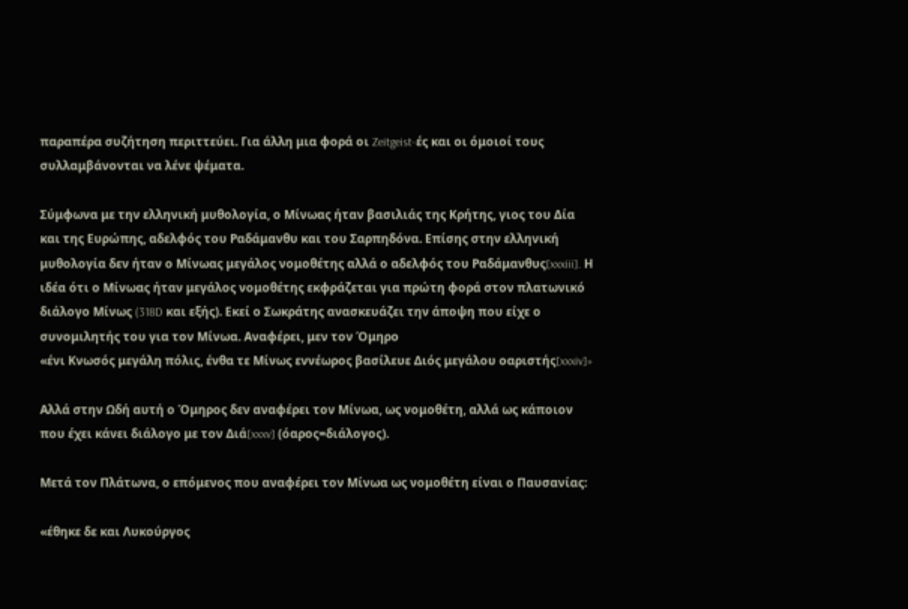παραπέρα συζήτηση περιττεύει. Για άλλη μια φορά οι Zeitgeist-ές και οι όμοιοί τους συλλαμβάνονται να λένε ψέματα.

Σύμφωνα με την ελληνική μυθολογία, ο Μίνωας ήταν βασιλιάς της Κρήτης, γιος του Δία και της Ευρώπης, αδελφός του Ραδάμανθυ και του Σαρπηδόνα. Επίσης στην ελληνική μυθολογία δεν ήταν ο Μίνωας μεγάλος νομοθέτης αλλά ο αδελφός του Ραδάμανθυς[xxxiii]. Η ιδέα ότι ο Μίνωας ήταν μεγάλος νομοθέτης εκφράζεται για πρώτη φορά στον πλατωνικό διάλογο Μίνως (318D και εξής). Εκεί ο Σωκράτης ανασκευάζει την άποψη που είχε ο συνομιλητής του για τον Μίνωα. Αναφέρει, μεν τον Όμηρο
«ένι Κνωσός μεγάλη πόλις, ένθα τε Μίνως εννέωρος βασίλευε Διός μεγάλου οαριστής[xxxiv]»

Αλλά στην Ωδή αυτή ο Όμηρος δεν αναφέρει τον Μίνωα, ως νομοθέτη, αλλά ως κάποιον που έχει κάνει διάλογο με τον Διά[xxxv] (όαρος=διάλογος).

Μετά τον Πλάτωνα, ο επόμενος που αναφέρει τον Μίνωα ως νομοθέτη είναι ο Παυσανίας:

«έθηκε δε και Λυκούργος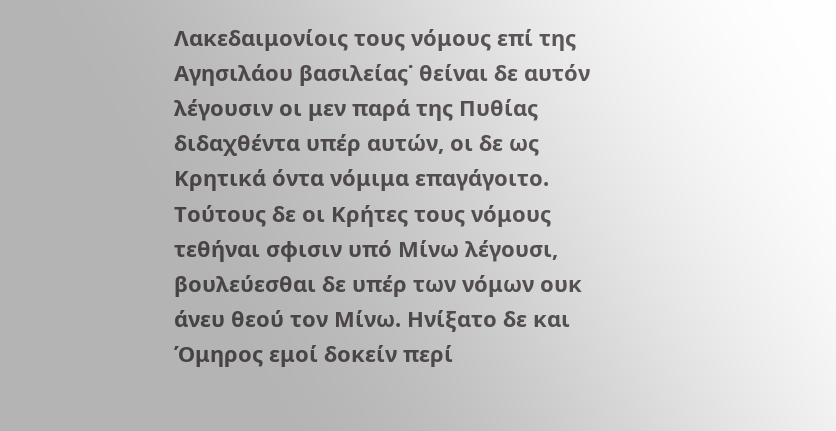Λακεδαιμονίοις τους νόμους επί της Αγησιλάου βασιλείας˙ θείναι δε αυτόν λέγουσιν οι μεν παρά της Πυθίας διδαχθέντα υπέρ αυτών, οι δε ως Κρητικά όντα νόμιμα επαγάγοιτο. Τούτους δε οι Κρήτες τους νόμους τεθήναι σφισιν υπό Μίνω λέγουσι, βουλεύεσθαι δε υπέρ των νόμων ουκ άνευ θεού τον Μίνω. Ηνίξατο δε και Όμηρος εμοί δοκείν περί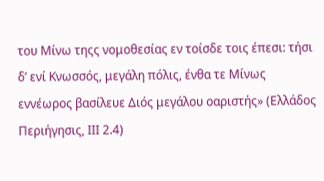του Μίνω τηςς νομοθεσίας εν τοίσδε τοις έπεσι: τήσι δ’ ενί Κνωσσός, μεγάλη πόλις, ένθα τε Μίνως εννέωρος βασίλευε Διός μεγάλου οαριστής» (Ελλάδος Περιήγησις, ΙΙΙ 2.4)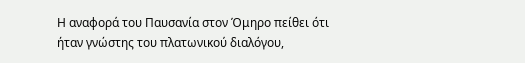Η αναφορά του Παυσανία στον Όμηρο πείθει ότι ήταν γνώστης του πλατωνικού διαλόγου,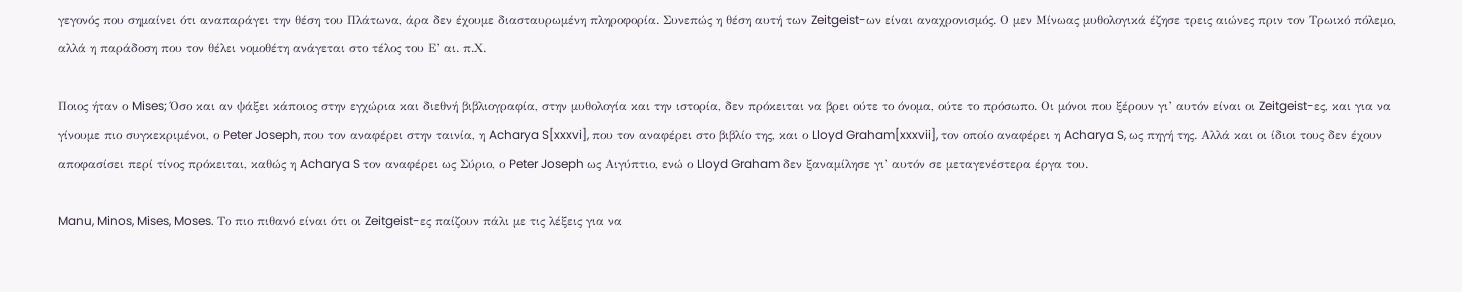γεγονός που σημαίνει ότι αναπαράγει την θέση του Πλάτωνα, άρα δεν έχουμε διασταυρωμένη πληροφορία. Συνεπώς η θέση αυτή των Zeitgeist-ων είναι αναχρονισμός. Ο μεν Μίνωας μυθολογικά έζησε τρεις αιώνες πριν τον Τρωικό πόλεμο, αλλά η παράδοση που τον θέλει νομοθέτη ανάγεται στο τέλος του Ε’ αι. π.Χ.

Ποιος ήταν ο Mises; Όσο και αν ψάξει κάποιος στην εγχώρια και διεθνή βιβλιογραφία, στην μυθολογία και την ιστορία, δεν πρόκειται να βρει ούτε το όνομα, ούτε το πρόσωπο. Οι μόνοι που ξέρουν γι’ αυτόν είναι οι Zeitgeist-ες, και για να γίνουμε πιο συγκεκριμένοι, ο Peter Joseph, που τον αναφέρει στην ταινία, η Acharya S[xxxvi], που τον αναφέρει στο βιβλίο της, και ο Lloyd Graham[xxxvii], τον οποίο αναφέρει η Acharya S, ως πηγή της. Αλλά και οι ίδιοι τους δεν έχουν αποφασίσει περί τίνος πρόκειται, καθώς η Acharya S τον αναφέρει ως Σύριο, ο Peter Joseph ως Αιγύπτιο, ενώ ο Lloyd Graham δεν ξαναμίλησε γι’ αυτόν σε μεταγενέστερα έργα του.

Manu, Minos, Mises, Moses. Το πιο πιθανό είναι ότι οι Zeitgeist-ες παίζουν πάλι με τις λέξεις για να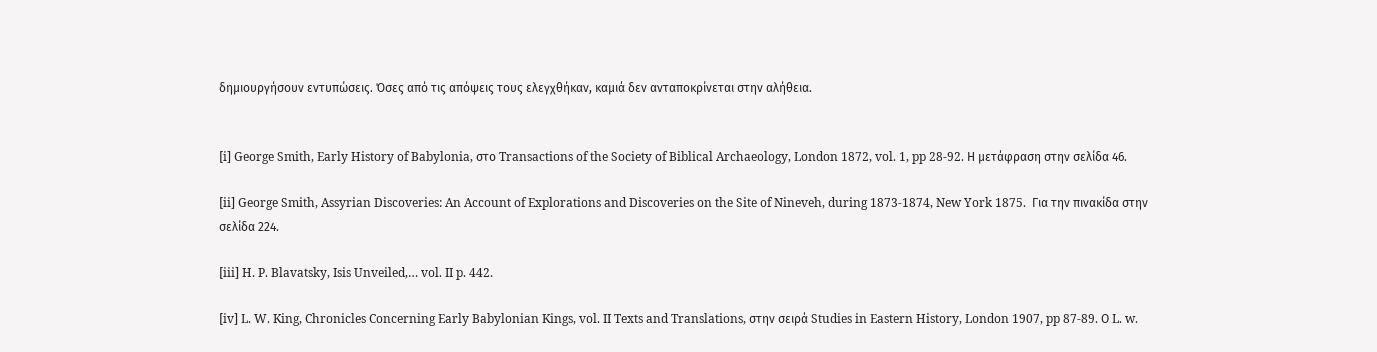δημιουργήσουν εντυπώσεις. Όσες από τις απόψεις τους ελεγχθήκαν, καμιά δεν ανταποκρίνεται στην αλήθεια.


[i] George Smith, Early History of Babylonia, στο Transactions of the Society of Biblical Archaeology, London 1872, vol. 1, pp 28-92. Η μετάφραση στην σελίδα 46.

[ii] George Smith, Assyrian Discoveries: An Account of Explorations and Discoveries on the Site of Nineveh, during 1873-1874, New York 1875.  Για την πινακίδα στην σελίδα 224.

[iii] H. P. Blavatsky, Isis Unveiled,… vol. II p. 442.

[iv] L. W. King, Chronicles Concerning Early Babylonian Kings, vol. II Texts and Translations, στην σειρά Studies in Eastern History, London 1907, pp 87-89. Ο L. w.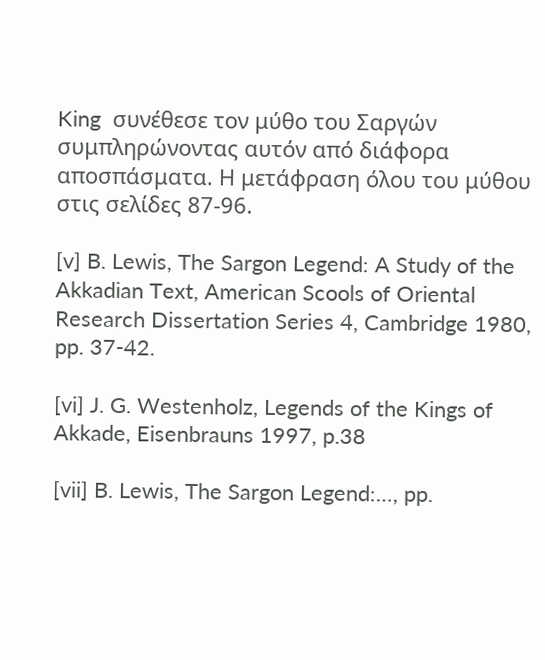King  συνέθεσε τον μύθο του Σαργών συμπληρώνοντας αυτόν από διάφορα αποσπάσματα. Η μετάφραση όλου του μύθου στις σελίδες 87-96.

[v] B. Lewis, The Sargon Legend: A Study of the Akkadian Text, American Scools of Oriental Research Dissertation Series 4, Cambridge 1980, pp. 37-42.

[vi] J. G. Westenholz, Legends of the Kings of Akkade, Eisenbrauns 1997, p.38

[vii] B. Lewis, The Sargon Legend:…, pp.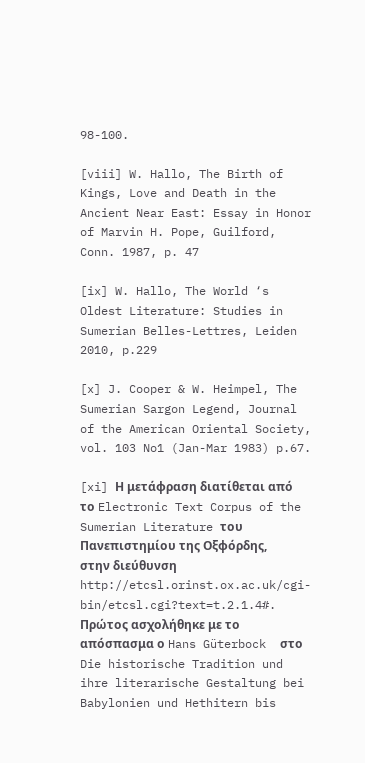98-100.

[viii] W. Hallo, The Birth of Kings, Love and Death in the Ancient Near East: Essay in Honor of Marvin H. Pope, Guilford, Conn. 1987, p. 47

[ix] W. Hallo, The World ‘s Oldest Literature: Studies in Sumerian Belles-Lettres, Leiden 2010, p.229

[x] J. Cooper & W. Heimpel, The Sumerian Sargon Legend, Journal of the American Oriental Society, vol. 103 No1 (Jan-Mar 1983) p.67.

[xi] Η μετάφραση διατίθεται από το Electronic Text Corpus of the Sumerian Literature του Πανεπιστημίου της Οξφόρδης, στην διεύθυνση http://etcsl.orinst.ox.ac.uk/cgi-bin/etcsl.cgi?text=t.2.1.4#. Πρώτος ασχολήθηκε με το απόσπασμα ο Hans Güterbock  στο Die historische Tradition und ihre literarische Gestaltung bei Babylonien und Hethitern bis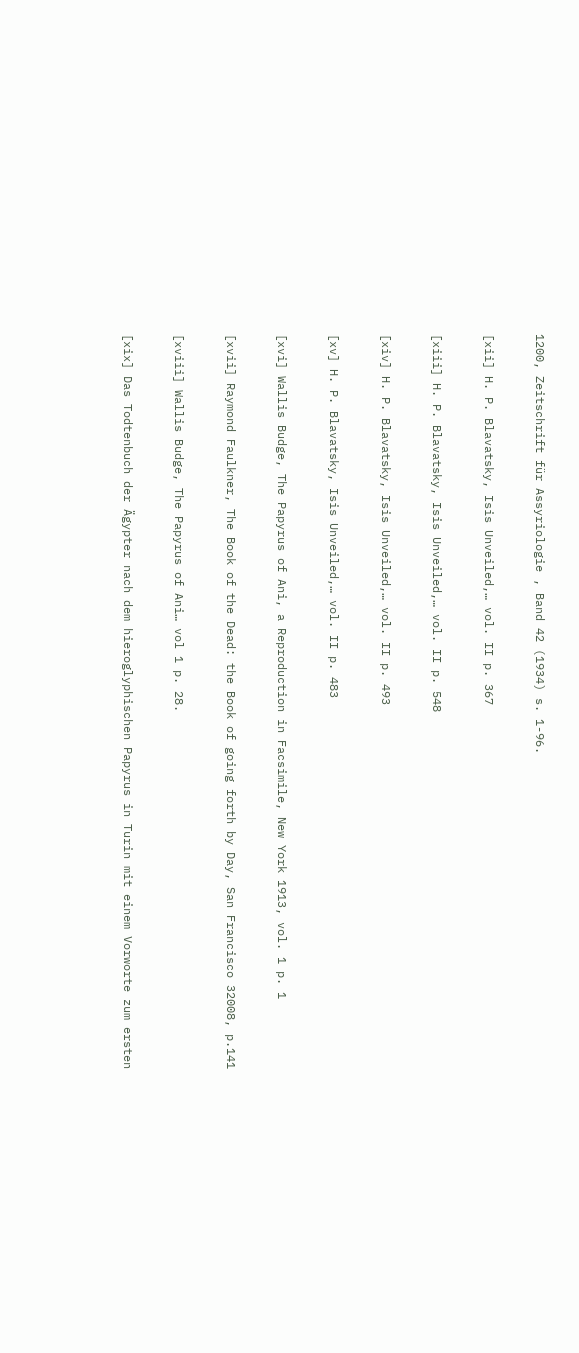1200, Zeitschrift für Assyriologie , Band 42 (1934) s. 1-96.

[xii] H. P. Blavatsky, Isis Unveiled,… vol. II p. 367

[xiii] H. P. Blavatsky, Isis Unveiled,… vol. II p. 548

[xiv] H. P. Blavatsky, Isis Unveiled,… vol. II p. 493

[xv] H. P. Blavatsky, Isis Unveiled,… vol. II p. 483

[xvi] Wallis Budge, The Papyrus of Ani, a Reproduction in Facsimile, New York 1913, vol. 1 p. 1

[xvii] Raymond Faulkner, The Book of the Dead: the Book of going forth by Day, San Francisco 32008, p.141

[xviii] Wallis Budge, The Papyrus of Ani… vol 1 p. 28.

[xix] Das Todtenbuch der Ägypter nach dem hieroglyphischen Papyrus in Turin mit einem Vorworte zum ersten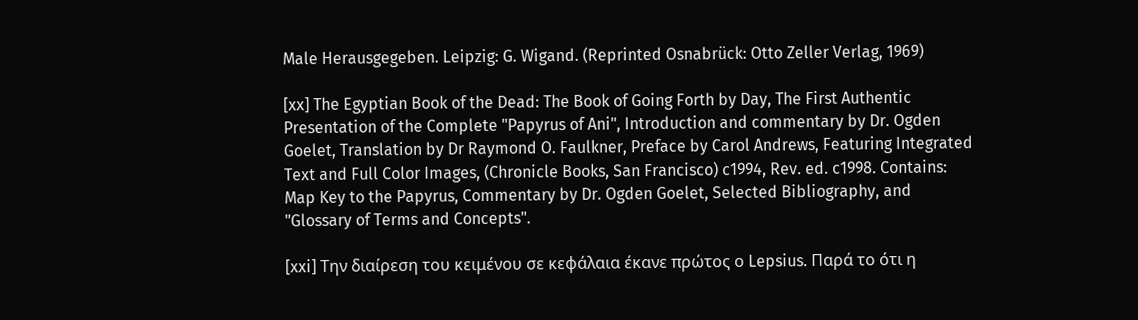Male Herausgegeben. Leipzig: G. Wigand. (Reprinted Osnabrück: Otto Zeller Verlag, 1969)

[xx] The Egyptian Book of the Dead: The Book of Going Forth by Day, The First Authentic Presentation of the Complete "Papyrus of Ani", Introduction and commentary by Dr. Ogden Goelet, Translation by Dr Raymond O. Faulkner, Preface by Carol Andrews, Featuring Integrated Text and Full Color Images, (Chronicle Books, San Francisco) c1994, Rev. ed. c1998. Contains: Map Key to the Papyrus, Commentary by Dr. Ogden Goelet, Selected Bibliography, and "Glossary of Terms and Concepts".

[xxi] Την διαίρεση του κειμένου σε κεφάλαια έκανε πρώτος ο Lepsius. Παρά το ότι η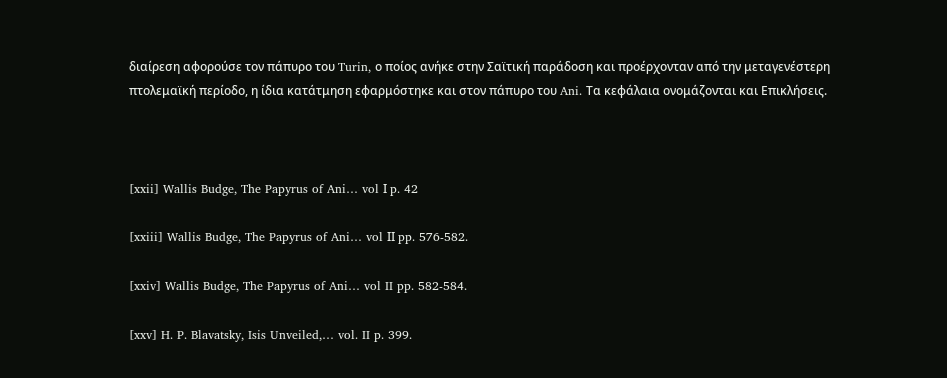διαίρεση αφορούσε τον πάπυρο του Turin, ο ποίος ανήκε στην Σαϊτική παράδοση και προέρχονταν από την μεταγενέστερη πτολεμαϊκή περίοδο, η ίδια κατάτμηση εφαρμόστηκε και στον πάπυρο του Ani. Τα κεφάλαια ονομάζονται και Επικλήσεις.



[xxii] Wallis Budge, The Papyrus of Ani… vol Ι p. 42

[xxiii] Wallis Budge, The Papyrus of Ani… vol ΙΙ pp. 576-582.

[xxiv] Wallis Budge, The Papyrus of Ani… vol II pp. 582-584.

[xxv] H. P. Blavatsky, Isis Unveiled,… vol. II p. 399.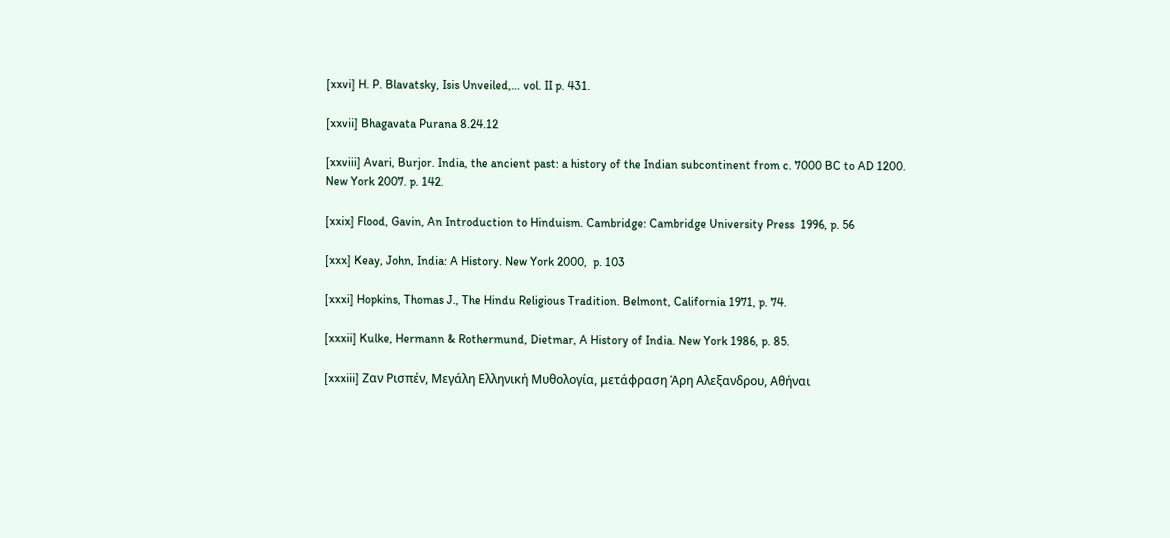[xxvi] H. P. Blavatsky, Isis Unveiled,… vol. II p. 431.

[xxvii] Bhagavata Purana 8.24.12

[xxviii] Avari, Burjor. India, the ancient past: a history of the Indian subcontinent from c. 7000 BC to AD 1200. New York 2007. p. 142.

[xxix] Flood, Gavin, An Introduction to Hinduism. Cambridge: Cambridge University Press  1996, p. 56

[xxx] Keay, John, India: A History. New York 2000,  p. 103

[xxxi] Hopkins, Thomas J., The Hindu Religious Tradition. Belmont, California 1971, p. 74.

[xxxii] Kulke, Hermann & Rothermund, Dietmar, A History of India. New York 1986, p. 85.

[xxxiii] Ζαν Ρισπέν, Μεγάλη Ελληνική Μυθολογία, μετάφραση Άρη Αλεξανδρου, Αθήναι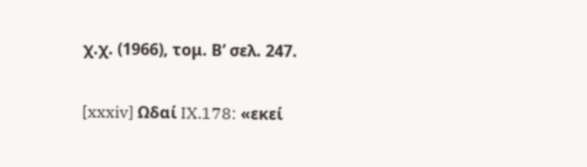χ.χ. (1966), τομ. Β’ σελ. 247.

[xxxiv] Ωδαί IX.178: «εκεί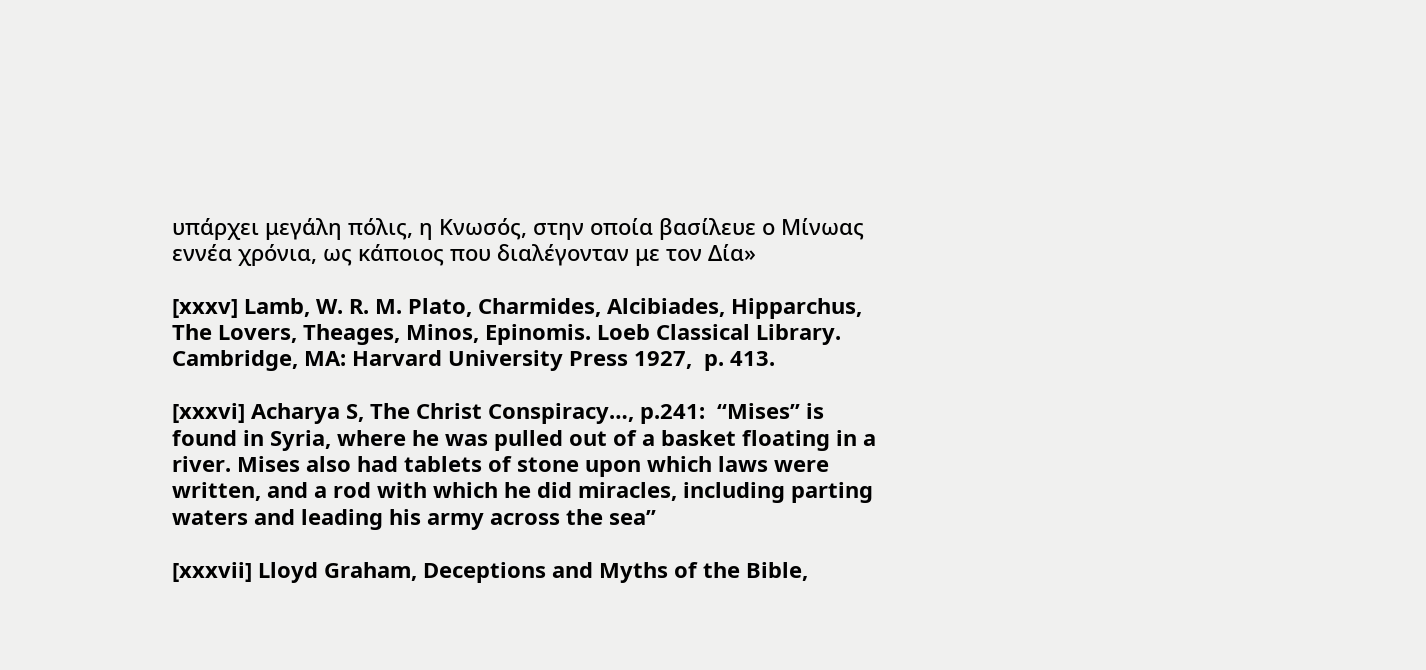υπάρχει μεγάλη πόλις, η Κνωσός, στην οποία βασίλευε ο Μίνωας εννέα χρόνια, ως κάποιος που διαλέγονταν με τον Δία»

[xxxv] Lamb, W. R. M. Plato, Charmides, Alcibiades, Hipparchus, The Lovers, Theages, Minos, Epinomis. Loeb Classical Library. Cambridge, MA: Harvard University Press 1927,  p. 413.

[xxxvi] Acharya S, The Christ Conspiracy…, p.241:  “Mises” is found in Syria, where he was pulled out of a basket floating in a river. Mises also had tablets of stone upon which laws were written, and a rod with which he did miracles, including parting waters and leading his army across the sea”

[xxxvii] Lloyd Graham, Deceptions and Myths of the Bible,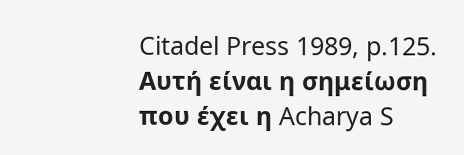Citadel Press 1989, p.125. Αυτή είναι η σημείωση που έχει η Acharya S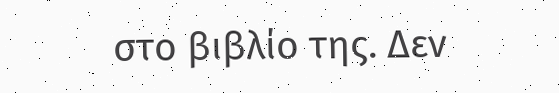στο βιβλίο της. Δεν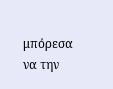μπόρεσα να την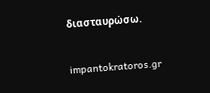διασταυρώσω.

impantokratoros.gr